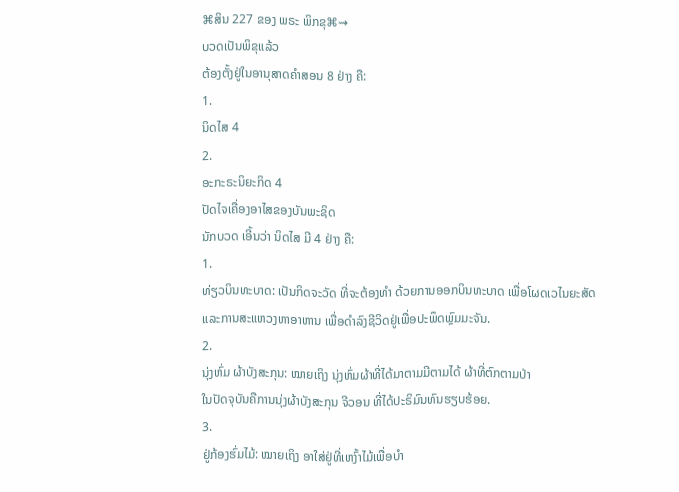⌘ສິນ 227 ຂອງ ພຣະ ພິກຂຸ⌘⇝
ບວດເປັນພິຂຸແລ້ວ
ຕ້ອງຕັ້ງຢູ່ໃນອານຸສາດຄຳສອນ 8 ຢ່າງ ຄື:
1.
ນິດໄສ 4
2.
ອະກະຣະນິຍະກິດ 4
ປັດໄຈເຄື່ອງອາໄສຂອງບັນພະຊິດ
ນັກບວດ ເອີ້ນວ່າ ນິດໄສ ມີ 4 ຢ່າງ ຄື:
1.
ທ່ຽວບິນທະບາດ: ເປັນກິດຈະວັດ ທີ່ຈະຕ້ອງທຳ ດ້ວຍການອອກບິນທະບາດ ເພື່ອໂຜດເວໄນຍະສັດ
ແລະການສະແຫວງຫາອາຫານ ເພື່ອດຳລົງຊີວິດຢູ່ເພື່ອປະພຶດພຼົມມະຈັນ.
2.
ນຸ່ງຫົ່ມ ຜ້າບັງສະກຸນ: ໝາຍເຖິງ ນຸ່ງຫົ່ມຜ້າທີ່ໄດ້ມາຕາມມີຕາມໄດ້ ຜ້າທີ່ຕົກຕາມປ່າ
ໃນປັດຈຸບັນຄືການນຸ່ງຜ້າບັງສະກຸນ ຈີວອນ ທີ່ໄດ້ປະຣິມົນທົນຮຽບຮ້ອຍ.
3.
ຢູ່ກ້ອງຮົ່ມໄມ້: ໝາຍເຖິງ ອາໃສ່ຢູ່ທີ່ເຫງົ້າໄມ້ເພື່ອບຳ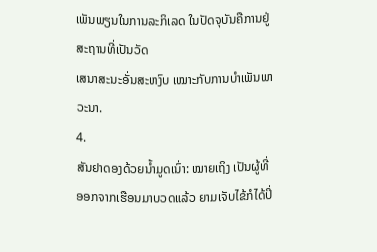ເພັນພຽນໃນການລະກິເລດ ໃນປັດຈຸບັນຄືການຢູ່ສະຖານທີ່ເປັນວັດ
ເສນາສະນະອັ່ນສະຫງົບ ເໝາະກັບການບຳເພັນພາວະນາ.
4.
ສັນຢາດອງດ້ວຍນ້ຳມູດເນົ່າ: ໝາຍເຖິງ ເປັນຜູ້ທີ່ອອກຈາກເຮືອນມາບວດແລ້ວ ຍາມເຈັບໄຂ້ກໍໄດ້ປິ່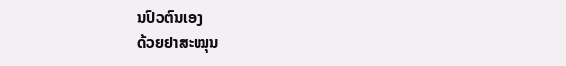ນປົວຕົນເອງ
ດ້ວຍຢາສະໝຸນ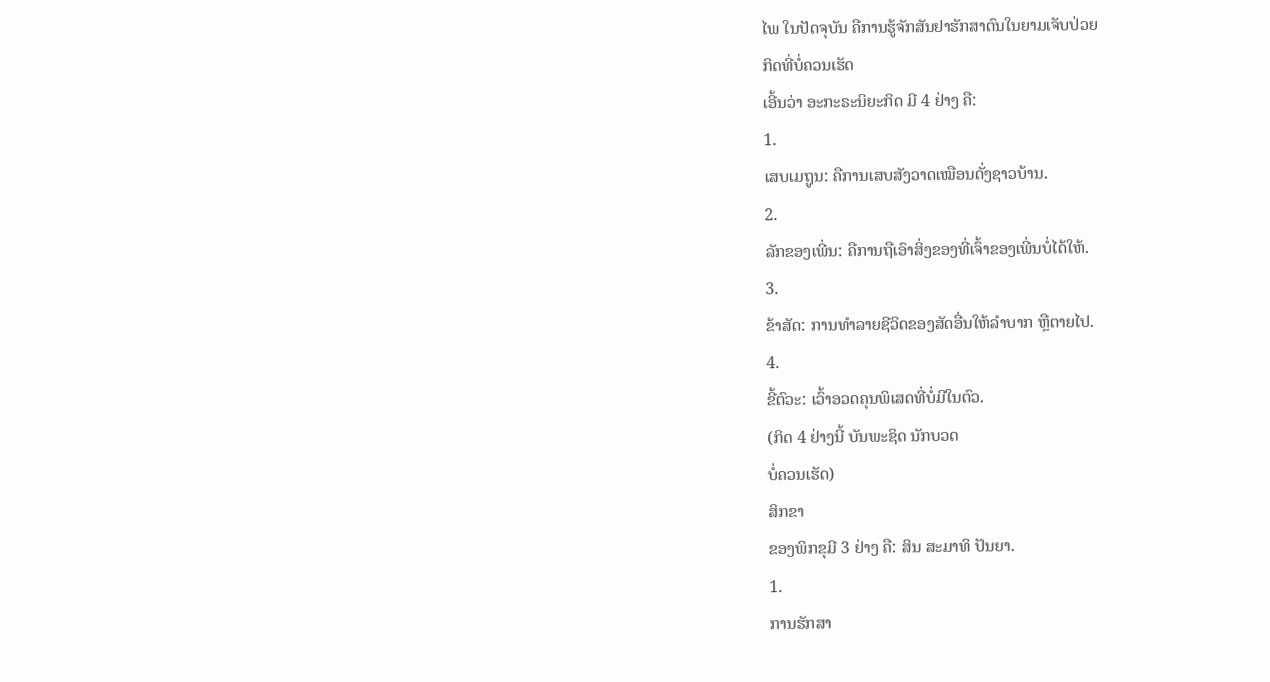ໄພ ໃນປັດຈຸບັນ ຄືການຮູ້ຈັກສັນຢາຮັກສາຕົນໃນຍາມເຈັບປ່ວຍ
ກິດທີ່ບໍ່ຄວນເຮັດ
ເອີ້ນວ່າ ອະກະຣະນິຍະກິດ ມີ 4 ຢ່າງ ຄື:
1.
ເສບເມຖູນ: ຄືການເສບສັງວາດເໝືອນດັ່ງຊາວບ້ານ.
2.
ລັກຂອງເພີ່ນ: ຄືການຖືເອົາສິ່ງຂອງທີ່ເຈົ້າຂອງເພີ່ນບໍ່ໄດ້ໃຫ້.
3.
ຂ້າສັດ: ການທຳລາຍຊີວິດຂອງສັດອື່ນໃຫ້ລຳບາກ ຫຼືຕາຍໄປ.
4.
ຂີ້ຕົວະ: ເວົ້າອວດຄຸນພິເສດທີ່ບໍ່ມີໃນຕົວ.
(ກິດ 4 ຢ່າງນີ້ ບັນພະຊິດ ນັກບວດ
ບໍ່ຄວນເຮັດ)
ສິກຂາ
ຂອງພິກຂຸມີ 3 ຢ່າງ ຄື: ສິນ ສະມາທິ ປັນຍາ.
1.
ການຮັກສາ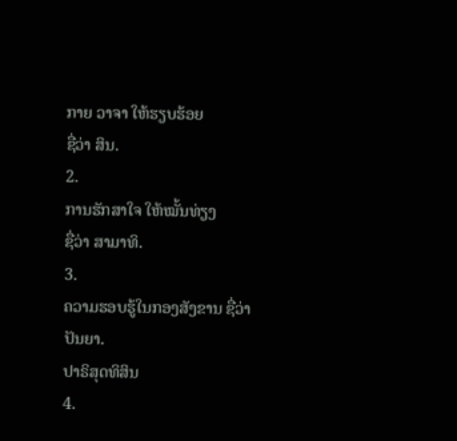ກາຍ ວາຈາ ໃຫ້ຮຽບຮ້ອຍ
ຊື່ວ່າ ສິນ.
2.
ການຮັກສາໃຈ ໃຫ້ໝັ້ນທ່ຽງ
ຊື່ວ່າ ສາມາທິ.
3.
ຄວາມຮອບຮູ້ໃນກອງສັງຂານ ຊື່ວ່າ
ປັນຍາ.
ປາຣິສຸດທິສິນ
4.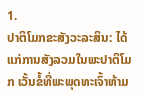1.
ປາຕິໂມກຂະສັງວະລະສິນ: ໄດ້ແກ່ການສັງລວມໃນພະປາຕິໂມກ ເວັ້ນຂ້ໍທີ່ພະພຸດທະເຈົ້າຫ້າມ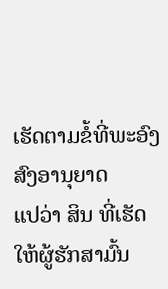ເຮັດຕາມຂ້ໍທີ່ພະອົງສົງອານຸຍາດ
ແປວ່າ ສິນ ທີ່ເຮັດໃຫ້ຜູ້ຮັກສາມົ້ນ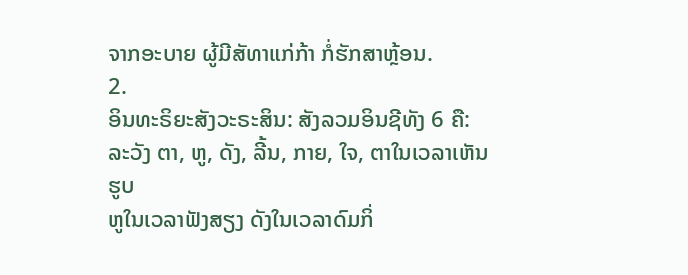ຈາກອະບາຍ ຜູ້ມີສັທາແກ່ກ້າ ກໍ່ຮັກສາຫຼ້ອນ.
2.
ອິນທະຣິຍະສັງວະຣະສິນ: ສັງລວມອິນຊີທັງ 6 ຄື: ລະວັງ ຕາ, ຫູ, ດັງ, ລີ້ນ, ກາຍ, ໃຈ, ຕາໃນເວລາເຫັນຮູບ
ຫູໃນເວລາຟັງສຽງ ດັງໃນເວລາດົມກິ່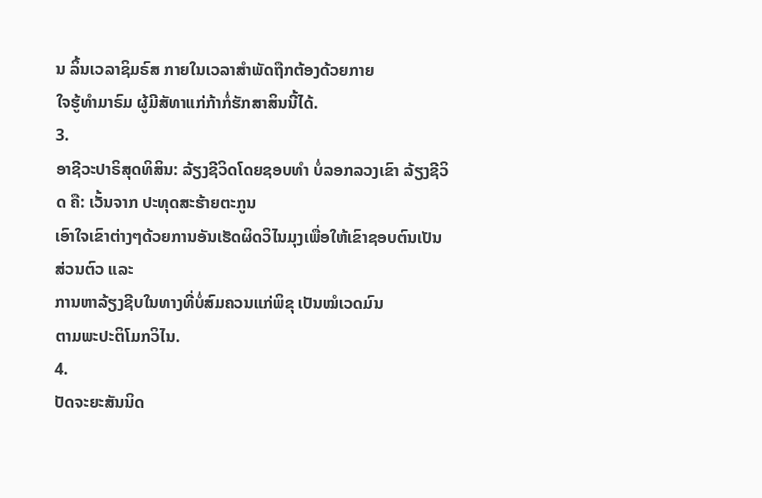ນ ລິ້ນເວລາຊິມຣົສ ກາຍໃນເວລາສຳພັດຖືກຕ້ອງດ້ວຍກາຍ
ໃຈຮູ້ທຳມາຣົມ ຜູ້ມີສັທາແກ່ກ້າກໍ່ຮັກສາສິນນີ້ໄດ້.
3.
ອາຊີວະປາຣິສຸດທິສິນ: ລ້ຽງຊີວິດໂດຍຊອບທຳ ບໍ່ລອກລວງເຂົາ ລ້ຽງຊີວິດ ຄື: ເວັ້ນຈາກ ປະທຸດສະຮ້າຍຕະກູນ
ເອົາໃຈເຂົາຕ່າງໆດ້ວຍການອັນເຮັດຜິດວິໄນມຸງເພື່ອໃຫ້ເຂົາຊອບຕົນເປັນສ່ວນຕົວ ແລະ
ການຫາລ້ຽງຊີບໃນທາງທີ່ບໍ່ສົມຄວນແກ່ພິຂຸ ເປັນໝໍເວດມົນ
ຕາມພະປະຕິໂມກວິໄນ.
4.
ປັດຈະຍະສັນນິດ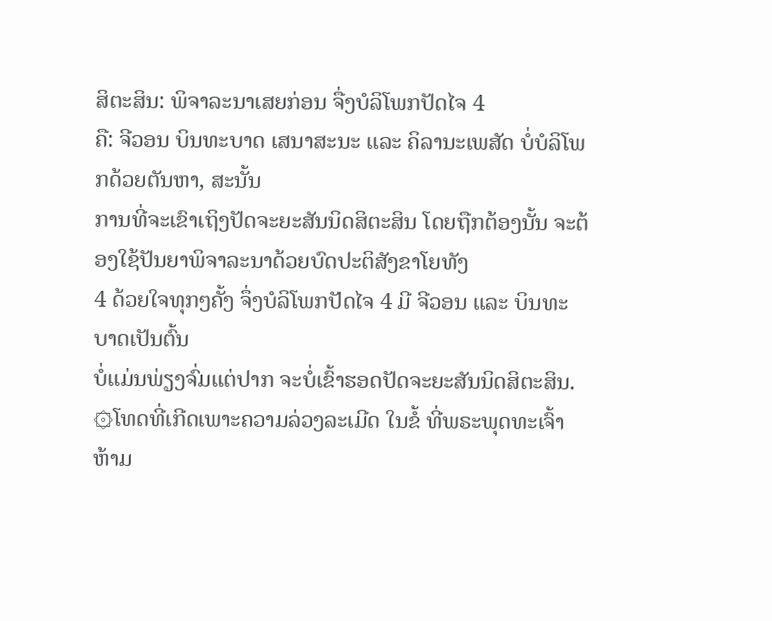ສິຕະສິນ: ພິຈາລະນາເສຍກ່ອນ ຈື່ງບໍລິໂພກປັດໄຈ 4
ຄື: ຈີວອນ ບິນທະບາດ ເສນາສະນະ ແລະ ຄິລານະເພສັດ ບໍ່ບໍລິໂພກດ້ວຍຕັນຫາ, ສະນັ້ນ
ການທີ່ຈະເຂົາເຖິງປັດຈະຍະສັນນິດສິຕະສິນ ໂດຍຖືກຕ້ອງນັ້ນ ຈະຕ້ອງໃຊ້ປັນຍາພິຈາລະນາດ້ວຍບົດປະຕິສັງຂາໂຍທັງ
4 ດ້ວຍໃຈທຸກໆຄັ້ງ ຈຶ່ງບໍລິໂພກປັດໄຈ 4 ມີ ຈີວອນ ແລະ ບິນທະບາດເປັນຕົ້ນ
ບໍ່ແມ່ນພ່ຽງຈົ່ມແຕ່ປາກ ຈະບໍ່ເຂົ້າຮອດປັດຈະຍະສັນນິດສິຕະສິນ.
۞ໂທດທີ່ເກີດເພາະຄວາມລ່ວງລະເມີດ ໃນຂ້ໍ ທີ່ພຣະພຸດທະເຈົ້າຫ້າມ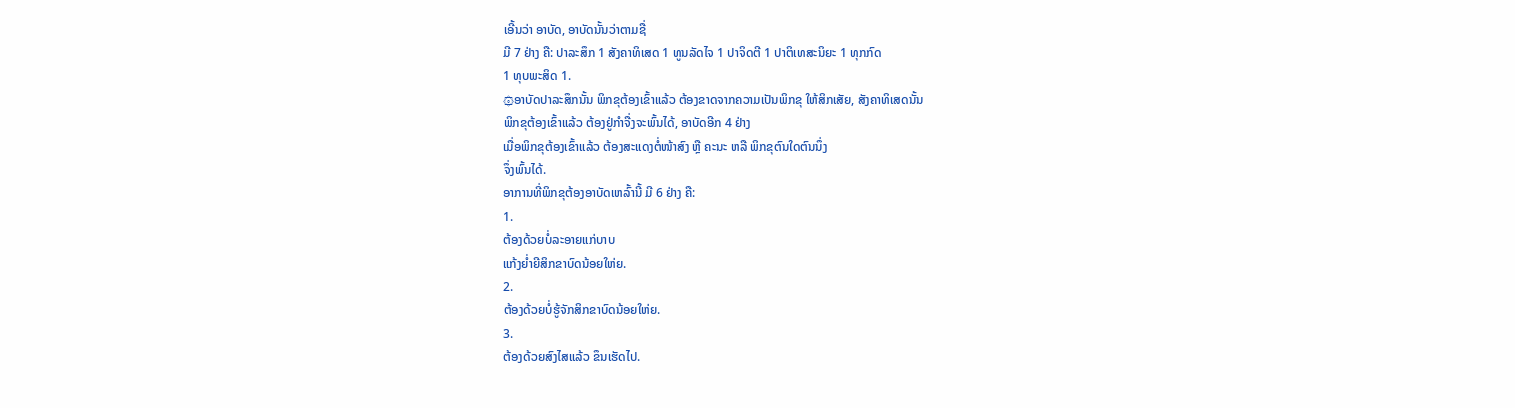ເອີ້ນວ່າ ອາບັດ, ອາບັດນັ້ນວ່າຕາມຊື່
ມີ 7 ຢ່າງ ຄື: ປາລະສຶກ 1 ສັງຄາທິເສດ 1 ທູນລັດໄຈ 1 ປາຈິດຕີ 1 ປາຕິເທສະນິຍະ 1 ທຸກກົດ
1 ທຸບພະສິດ 1.
۞ອາບັດປາລະສຶກນັ້ນ ພິກຂຸຕ້ອງເຂົ້າແລ້ວ ຕ້ອງຂາດຈາກຄວາມເປັນພິກຂຸ ໃຫ້ສິກເສັຍ, ສັງຄາທິເສດນັ້ນ
ພິກຂຸຕ້ອງເຂົ້າແລ້ວ ຕ້ອງຢູ່ກຳຈື່ງຈະພົ້ນໄດ້, ອາບັດອີກ 4 ຢ່າງ
ເມື່ອພິກຂຸຕ້ອງເຂົ້າແລ້ວ ຕ້ອງສະແດງຕໍ່ໜ້າສົງ ຫຼື ຄະນະ ຫລື ພິກຂຸຕົນໃດຕົນນຶ່ງ
ຈຶ່ງພົ້ນໄດ້.
ອາການທີ່ພິກຂຸຕ້ອງອາບັດເຫລົ້ານີ້ ມີ 6 ຢ່າງ ຄື:
1.
ຕ້ອງດ້ວຍບໍ່ລະອາຍແກ່ບາບ
ແກ້ງຍ່ຳຍີສິກຂາບົດນ້ອຍໃຫ່ຍ.
2.
ຕ້ອງດ້ວຍບໍ່ຮູ້ຈັກສິກຂາບົດນ້ອຍໃຫ່ຍ.
3.
ຕ້ອງດ້ວຍສົງໄສແລ້ວ ຂຶນເຮັດໄປ.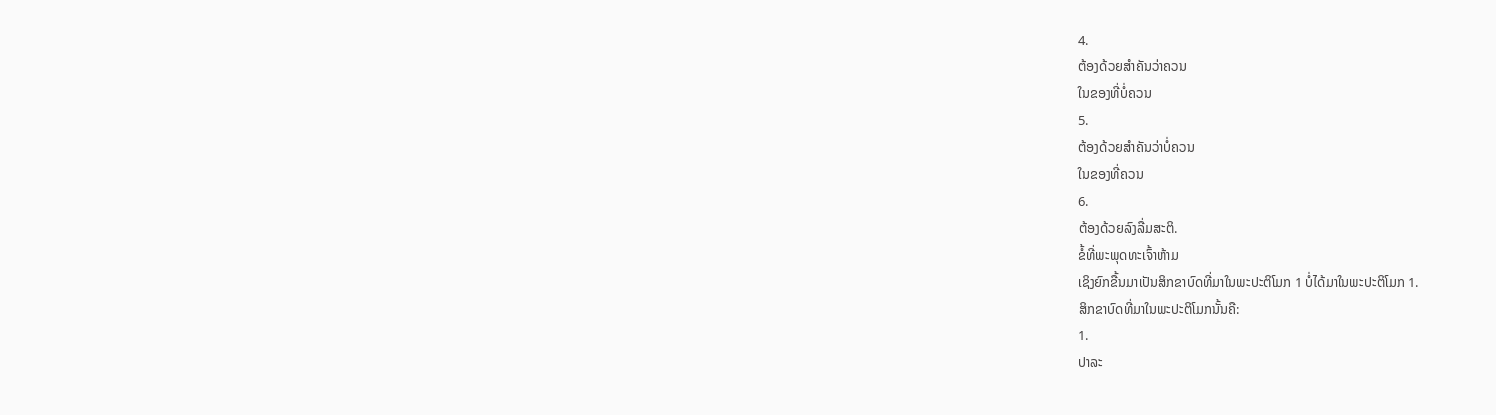4.
ຕ້ອງດ້ວຍສຳຄັນວ່າຄວນ
ໃນຂອງທີ່ບໍ່ຄວນ
5.
ຕ້ອງດ້ວຍສຳຄັນວ່າບໍ່ຄວນ
ໃນຂອງທີ່ຄວນ
6.
ຕ້ອງດ້ວຍລົງລື່ມສະຕິ.
ຂ້ໍທີ່ພະພຸດທະເຈົ້າຫ້າມ
ເຊິງຍົກຂື້ນມາເປັນສິກຂາບົດທີ່ມາໃນພະປະຕິໂມກ 1 ບໍ່ໄດ້ມາໃນພະປະຕິໂມກ 1.
ສິກຂາບົດທີ່ມາໃນພະປະຕິໂມກນັ້ນຄື:
1.
ປາລະ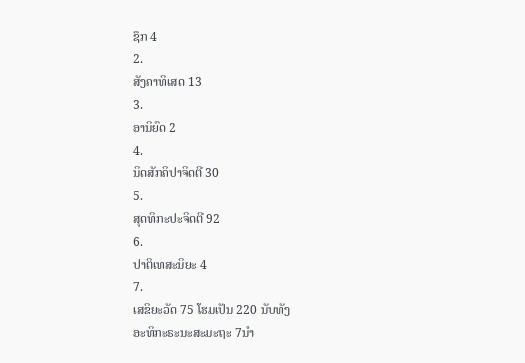ຊຶກ 4
2.
ສັງຄາທິເສດ 13
3.
ອານິຍົດ 2
4.
ນິດສັກຄິປາຈິດຕີ 30
5.
ສຸດທິກະປະຈິດຕີ 92
6.
ປາຕິເທສະນິຍະ 4
7.
ເສຂິຍະວັດ 75 ໂຮມເປັນ 220 ນັບທັງ
ອະທິກະຣະນະສະມະຖະ 7ນຳ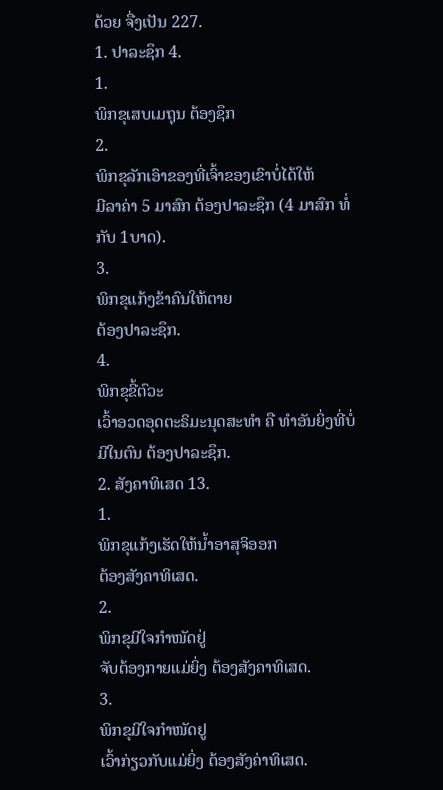ດ້ວຍ ຈື່ງເປັນ 227.
1. ປາລະຊຶກ 4.
1.
ພິກຂຸເສບເມຖຸນ ຕ້ອງຊຶກ
2.
ພິກຂຸລັກເອົາຂອງທີ່ເຈົ້າຂອງເຂົາບໍ່ໄດ້ໃຫ້
ມີລາຄ່າ 5 ມາສົກ ຕ້ອງປາລະຊຶກ (4 ມາສົກ ທໍ່ກັບ 1ບາດ).
3.
ພິກຂຸແກ້ງຂ້າຄົນໃຫ້ຕາຍ
ຕ້ອງປາລະຊຶກ.
4.
ພິກຂຸຂີ້ຕົວະ
ເວົ້າອວດອຸດຕະຣິມະນຸດສະທຳ ຄື ທຳອັນຍິ່ງທີ່ບໍ່ມີໃນຕົນ ຕ້ອງປາລະຊຶກ.
2. ສັງຄາທິເສດ 13.
1.
ພິກຂຸແກ້ງເຮັດໃຫ້ນ້ຳອາສຸຈິອອກ
ຕ້ອງສັງຄາທິເສດ.
2.
ພິກຂຸມີໃຈກຳໜັດຢູ່
ຈັບຕ້ອງກາຍແມ່ຍິ່ງ ຕ້ອງສັງຄາທິເສດ.
3.
ພິກຂຸມີໃຈກຳໜັດຢູ
ເວົ້າກ່ຽວກັບແມ່ຍິ່ງ ຕ້ອງສັງຄ່າທິເສດ.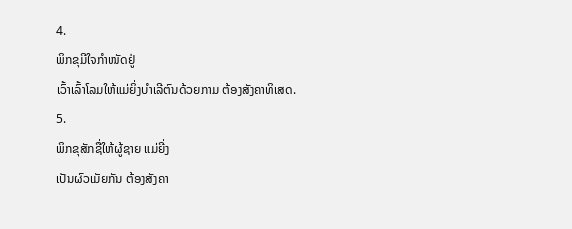4.
ພິກຂຸມີໃຈກຳໜັດຢູ່
ເວົ້າເລົ້າໂລມໃຫ້ແມ່ຍິ່ງບຳເລີຕົນດ້ວຍກາມ ຕ້ອງສັງຄາທິເສດ.
5.
ພິກຂຸສັກຊື່ໃຫ້ຜູ້ຊາຍ ແມ່ຍີ່ງ
ເປັນຜົວເມັຍກັນ ຕ້ອງສັງຄາ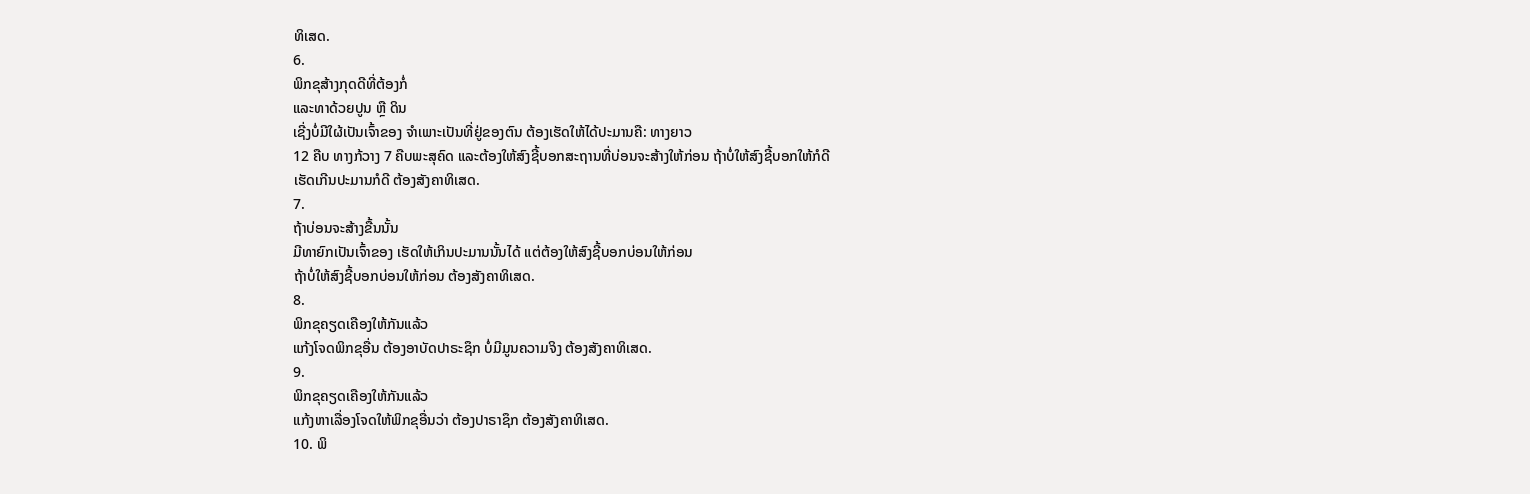ທິເສດ.
6.
ພິກຂຸສ້າງກຸດດີທີ່ຕ້ອງກໍ່
ແລະທາດ້ວຍປູນ ຫຼື ດິນ
ເຊີ່ງບໍ່ມີໃຜ້ເປັນເຈົ້າຂອງ ຈຳເພາະເປັນທີ່ຢູ່ຂອງຕົນ ຕ້ອງເຮັດໃຫ້ໄດ້ປະມານຄື: ທາງຍາວ
12 ຄືບ ທາງກ້ວາງ 7 ຄືບພະສຸຄົດ ແລະຕ້ອງໃຫ້ສົງຊີ້ບອກສະຖານທີ່ບ່ອນຈະສ້າງໃຫ້ກ່ອນ ຖ້າບໍ່ໃຫ້ສົງຊີ້ບອກໃຫ້ກໍດີ
ເຮັດເກີນປະມານກໍດີ ຕ້ອງສັງຄາທິເສດ.
7.
ຖ້າບ່ອນຈະສ້າງຂື້ນນັ້ນ
ມີທາຍົກເປັນເຈົ້າຂອງ ເຮັດໃຫ້ເກິນປະມານນັ້ນໄດ້ ແຕ່ຕ້ອງໃຫ້ສົງຊີ້ບອກບ່ອນໃຫ້ກ່ອນ
ຖ້າບໍ່ໃຫ້ສົງຊີ້ບອກບ່ອນໃຫ້ກ່ອນ ຕ້ອງສັງຄາທິເສດ.
8.
ພິກຂຸຄຽດເຄືອງໃຫ້ກັນແລ້ວ
ແກ້ງໂຈດພິກຂຸອື່ນ ຕ້ອງອາບັດປາຣະຊຶກ ບໍ່ມີມູນຄວາມຈິງ ຕ້ອງສັງຄາທິເສດ.
9.
ພິກຂຸຄຽດເຄືອງໃຫ້ກັນແລ້ວ
ແກ້ງຫາເລື່ອງໂຈດໃຫ້ພິກຂຸອື່ນວ່າ ຕ້ອງປາຣາຊຶກ ຕ້ອງສັງຄາທິເສດ.
10. ພິ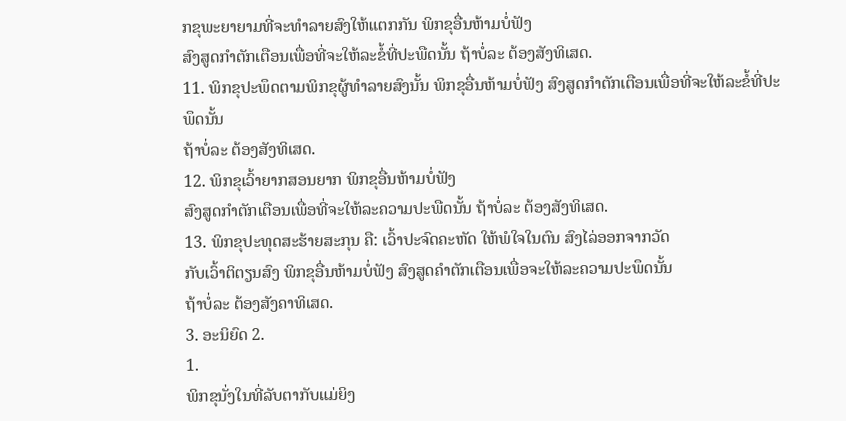ກຂຸພະຍາຍາມທີ່ຈະທຳລາຍສົງໃຫ້ແຕກກັນ ພິກຂຸອື່ນຫ້າມບໍ່ຟັງ
ສົງສູດກຳຕັກເຕືອນເພື່ອທີ່ຈະໃຫ້ລະຂໍ້ທີ່ປະພືດນັ້ນ ຖ້າບໍ່ລະ ຕ້ອງສັງທິເສດ.
11. ພິກຂຸປະພຶດຕາມພິກຂຸຜູ້ທຳລາຍສົງນັ້ນ ພິກຂຸອື່ນຫ້າມບໍ່ຟັງ ສົງສູດກຳຕັກເຕືອນເພື່ອທີ່ຈະໃຫ້ລະຂໍ້ທີ່ປະພຶດນັ້ນ
ຖ້າບໍ່ລະ ຕ້ອງສັງທິເສດ.
12. ພິກຂຸເວົ້າຍາກສອນຍາກ ພິກຂຸອື່ນຫ້າມບໍ່ຟັງ
ສົງສູດກຳຕັກເຕືອນເພື່ອທີ່ຈະໃຫ້ລະຄວາມປະພືດນັ້ນ ຖ້າບໍ່ລະ ຕ້ອງສັງທິເສດ.
13. ພິກຂຸປະທຸດສະຮ້າຍສະກຸນ ຄື: ເວົ້າປະຈົດຄະຫັດ ໃຫ້ພໍໃຈໃນຕົນ ສົງໄລ່ອອກຈາກວັດ
ກັບເວົ້າຕິຕຽນສົງ ພິກຂຸອື່ນຫ້າມບໍ່ຟັງ ສົງສູດຄຳຕັກເຕືອນເພື່ອຈະໃຫ້ລະຄວາມປະພຶດນັ້ນ
ຖ້າບໍ່ລະ ຕ້ອງສັງຄາທິເສດ.
3. ອະນິຍົດ 2.
1.
ພິກຂຸນັ່ງໃນທີ່ລັບຕາກັບແມ່ຍິງ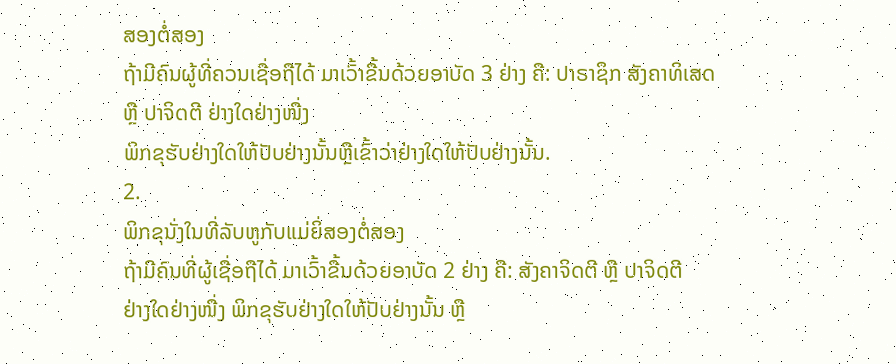ສອງຕໍ່ສອງ
ຖ້າມີຄົນຜູ້ທີ່ຄວນເຊື່ອຖືໄດ້ ມາເວົ້າຂື້ນດ້ວຍອາບັດ 3 ຢ່າງ ຄື: ປາຣາຊຶກ ສັງຄາທິເສດ
ຫຼື ປາຈິດຕີ ຢ່າງໃດຢ່າງໜື່ງ
ພິກຂຸຮັບຢ່າງໃດໃຫ້ປັບຢ່າງນັ້ນຫຼືເຂົ້າວ່າຢ່າງໃດໃຫ້ປັບຢ່າງນັ້ນ.
2.
ພິກຂຸນັ່ງໃນທີ່ລັບຫູກັບແມ່ຍິ່ສອງຕໍ່ສອງ
ຖ້າມີຄົນທີ່ຜູ້ເຊື່ອຖືໄດ້ ມາເວົ້າຂື້ນດ້ວຍອາບັດ 2 ຢ່າງ ຄື: ສັງຄາຈິດຕີ ຫຼື ປາຈິດຕີ
ຢ່າງໃດຢ່າງໜື່ງ ພິກຂຸຮັບຢ່າງໃດໃຫ້ປັບຢ່າງນັ້ນ ຫຼື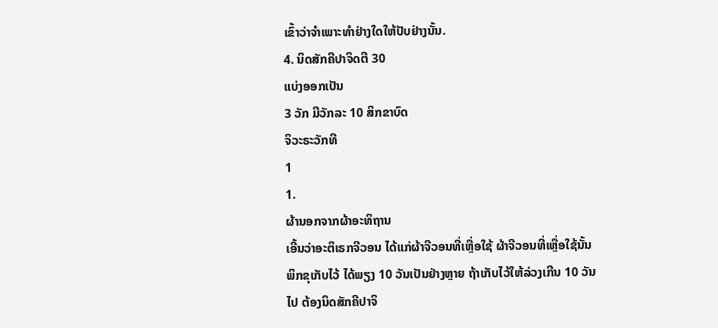ເຂົ້າວ່າຈຳເພາະທຳຢ່າງໃດໃຫ້ປັບຢ່າງນັ້ນ.
4. ນິດສັກຄີປາຈິດຕີ 30
ແບ່ງອອກເປັນ
3 ວັກ ມີວັກລະ 10 ສິກຂາບົດ
ຈິວະຣະວັກທີ
1
1.
ຜ້ານອກຈາກຜ້າອະທິຖານ
ເອີ້ນວ່າອະຕິເຣກຈີວອນ ໄດ້ແກ່ຜ້າຈີວອນທີ່ເຫຼື່ອໃຊ້ ຜ້າຈີວອນທີ່ເຫຼື່ອໃຊ້ນັ້ນ
ພິກຂຸເກັບໄວ້ ໄດ້ພຽງ 10 ວັນເປັນຢ່າງຫຼາຍ ຖ້າເກັບໄວ້ໃຫ້ລ່ວງເກີນ 10 ວັນໄປ ຕ້ອງນິດສັກຄີປາຈິ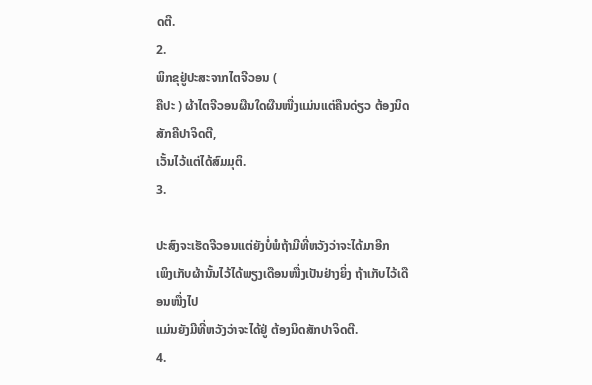ດຕີ.
2.
ພິກຂຸຢູ່ປະສະຈາກໄຕຈີວອນ (
ຄືປະ ) ຜ້າໄຕຈີວອນຜືນໃດຜືນໜື່ງແມ່ນແຕ່ຄືນດ່ຽວ ຕ້ອງນິດສັກຄີປາຈິດຕີ,
ເວັ້ນໄວ້ແຕ່ໄດ້ສົມມຸຕິ.
3.

ປະສົງຈະເຮັດຈີວອນແຕ່ຍັງບໍ່ພໍຖ້າມີທີ່ຫວັງວ່າຈະໄດ້ມາອີກ
ເພິງເກັບຜ້ານັ້ນໄວ້ໄດ້ພຽງເດືອນໜື່ງເປັນຢ່າງຍິ່ງ ຖ້າເກັບໄວ້ເດືອນໜື່ງໄປ
ແມ່ນຍັງມີທີ່ຫວັງວ່າຈະໄດ້ຢູ່ ຕ້ອງນິດສັກປາຈິດຕີ.
4.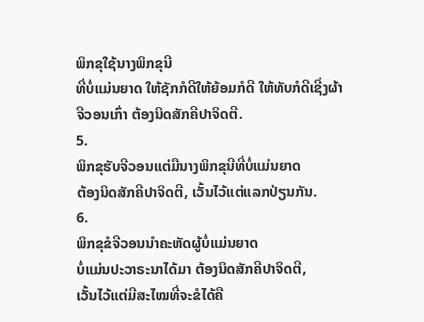ພິກຂຸໃຊ້ນາງພິກຂຸນີ
ທີ່ບໍ່ແມ່ນຍາດ ໃຫ້ຊັກກໍດີໃຫ້ຍ້ອມກໍດີ ໃຫ້ທັບກໍດີເຊີ່ງຜ້າຈີວອນເກົ່າ ຕ້ອງນິດສັກຄີປາຈິດຕີ.
5.
ພິກຂຸຮັບຈີວອນແຕ່ມືນາງພິກຂຸນີທີ່ບໍ່ແມ່ນຍາດ
ຕ້ອງນິດສັກຄີປາຈິດຕີ, ເວັ້ນໄວ້ແຕ່ແລກປ່ຽນກັນ.
6.
ພິກຂຸຂໍຈີວອນນຳຄະຫັດຜູ້ບໍ່ແມ່ນຍາດ
ບໍ່ແມ່ນປະວາຣະນາໄດ້ມາ ຕ້ອງນິດສັກຄີປາຈິດຕີ,
ເວັ້ນໄວ້ແຕ່ມີສະໄໝທີ່ຈະຂໍໄດ້ຄື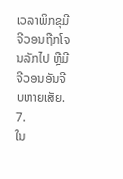ເວລາພິກຂຸມີຈີວອນຖືກໂຈນລັກໄປ ຫຼືມີຈີວອນອັນຈີບຫາຍເສັຍ.
7.
ໃນ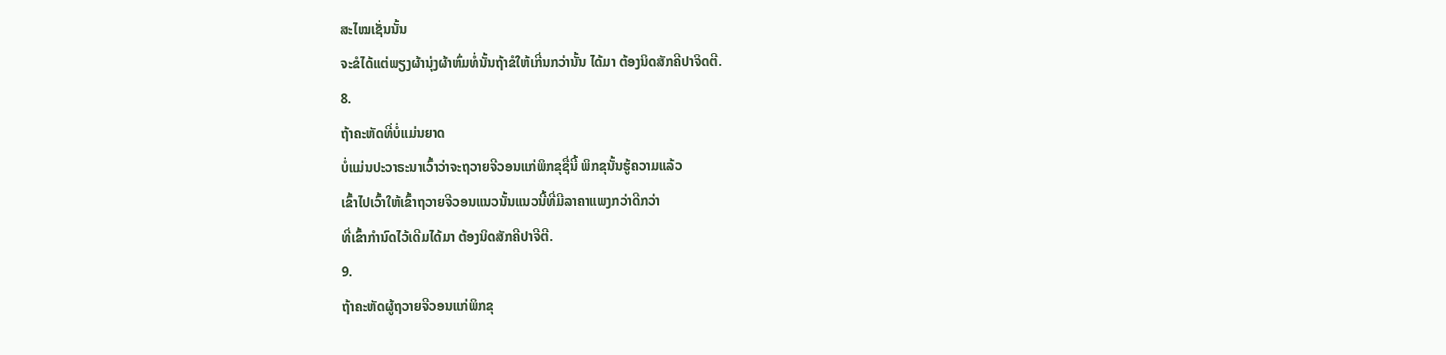ສະໄໝເຊັ່ນນັ້ນ
ຈະຂໍໄດ້ແຕ່ພຽງຜ້ານຸ່ງຜ້າຫົ່ມທໍ່ນັ້ນຖ້າຂໍໃຫ້ເກີ່ນກວ່ານັ້ນ ໄດ້ມາ ຕ້ອງນິດສັກຄີປາຈິດຕີ.
8.
ຖ້າຄະຫັດທີ່ບໍ່ແມ່ນຍາດ
ບໍ່ແມ່ນປະວາຣະນາເວົ້າວ່າຈະຖວາຍຈີວອນແກ່ພິກຂຸຊື່ນີ້ ພິກຂຸນັ້ນຮູ້ຄວາມແລ້ວ
ເຂົ້າໄປເວົ້າໃຫ້ເຂົ້າຖວາຍຈີວອນແນວນັ້ນແນວນີ້ທີ່ມີລາຄາແພງກວ່າດີກວ່າ
ທີ່ເຂົ້າກຳນົດໄວ້ເດີມໄດ້ມາ ຕ້ອງນິດສັກຄີປາຈີຕີ.
9.
ຖ້າຄະຫັດຜູ້ຖວາຍຈີວອນແກ່ພິກຂຸ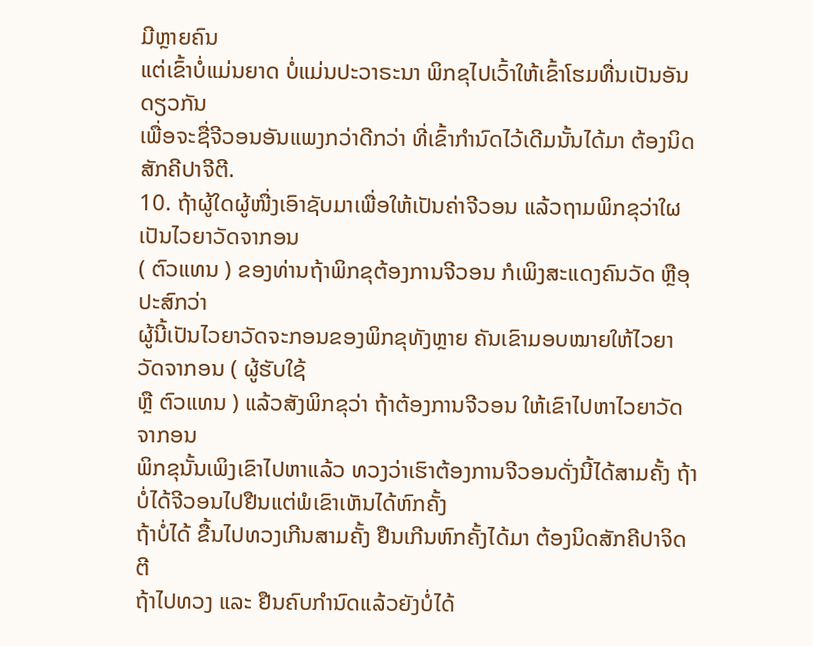ມີຫຼາຍຄົນ
ແຕ່ເຂົ້າບໍ່ແມ່ນຍາດ ບໍ່ແມ່ນປະວາຣະນາ ພິກຂຸໄປເວົ້າໃຫ້ເຂົ້າໂຮມທື່ນເປັນອັນດຽວກັນ
ເພື່ອຈະຊື່ຈີວອນອັນແພງກວ່າດີກວ່າ ທີ່ເຂົ້າກຳນົດໄວ້ເດີມນັ້ນໄດ້ມາ ຕ້ອງນິດສັກຄີປາຈີຕີ.
10. ຖ້າຜູ້ໃດຜູ້ໜື່ງເອົາຊັບມາເພື່ອໃຫ້ເປັນຄ່າຈີວອນ ແລ້ວຖາມພິກຂຸວ່າໃຜເປັນໄວຍາວັດຈາກອນ
( ຕົວແທນ ) ຂອງທ່ານຖ້າພິກຂຸຕ້ອງການຈີວອນ ກໍເພິງສະແດງຄົນວັດ ຫຼືອຸປະສົກວ່າ
ຜູ້ນີ້ເປັນໄວຍາວັດຈະກອນຂອງພິກຂຸທັງຫຼາຍ ຄັນເຂົາມອບໝາຍໃຫ້ໄວຍາວັດຈາກອນ ( ຜູ້ຮັບໃຊ້
ຫຼື ຕົວແທນ ) ແລ້ວສັງພິກຂຸວ່າ ຖ້າຕ້ອງການຈີວອນ ໃຫ້ເຂົາໄປຫາໄວຍາວັດຈາກອນ
ພິກຂຸນັ້ນເພິງເຂົາໄປຫາແລ້ວ ທວງວ່າເຮົາຕ້ອງການຈີວອນດັ່ງນີ້ໄດ້ສາມຄັ້ງ ຖ້າບໍ່ໄດ້ຈີວອນໄປຢືນແຕ່ພໍເຂົາເຫັນໄດ້ຫົກຄັ້ງ
ຖ້າບໍ່ໄດ້ ຂື້ນໄປທວງເກີນສາມຄັ້ງ ຢືນເກີນຫົກຄັ້ງໄດ້ມາ ຕ້ອງນິດສັກຄີປາຈິດຕີ
ຖ້າໄປທວງ ແລະ ຢືນຄົບກຳນົດແລ້ວຍັງບໍ່ໄດ້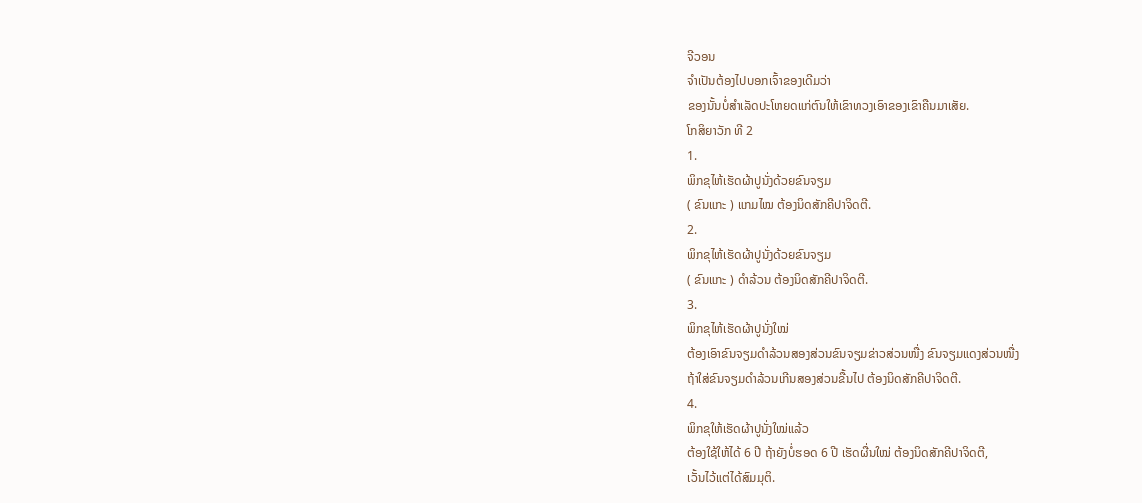ຈີວອນ
ຈຳເປັນຕ້ອງໄປບອກເຈົ້າຂອງເດີມວ່າ
ຂອງນັ້ນບໍ່ສຳເລັດປະໂຫຍດແກ່ຕົນໃຫ້ເຂົາທວງເອົາຂອງເຂົາຄືນມາເສັຍ.
ໂກສິຍາວັກ ທີ 2
1.
ພິກຂຸໄຫ້ເຮັດຜ້າປູນັ່ງດ້ວຍຂົນຈຽມ
( ຂົນແກະ ) ແກມໄໝ ຕ້ອງນິດສັກຄີປາຈິດຕີ.
2.
ພິກຂຸໄຫ້ເຮັດຜ້າປູນັ່ງດ້ວຍຂົນຈຽມ
( ຂົນແກະ ) ດຳລ້ວນ ຕ້ອງນິດສັກຄີປາຈິດຕີ.
3.
ພິກຂຸໄຫ້ເຮັດຜ້າປູນັ່ງໃໝ່
ຕ້ອງເອົາຂົນຈຽມດຳລ້ວນສອງສ່ວນຂົນຈຽມຂ່າວສ່ວນໜື່ງ ຂົນຈຽມແດງສ່ວນໜື່ງ
ຖ້າໃສ່ຂົນຈຽມດຳລ້ວນເກີນສອງສ່ວນຂື້ນໄປ ຕ້ອງນິດສັກຄີປາຈິດຕີ.
4.
ພິກຂຸໃຫ້ເຮັດຜ້າປູນັ່ງໃໝ່ແລ້ວ
ຕ້ອງໃຊ້ໃຫ້ໄດ້ 6 ປີ ຖ້າຍັງບໍ່ຮອດ 6 ປີ ເຮັດຜື່ນໃໝ່ ຕ້ອງນິດສັກຄີປາຈິດຕີ,
ເວັ້ນໄວ້ແຕ່ໄດ້ສົມມຸຕິ.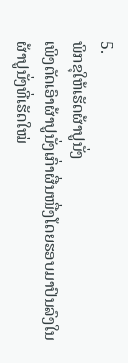5.
ພິກຂຸໃຫ້ເຮັດຜ້າປູນັ່ງ
ເພິງຕັດເອົາຜ້າປູນັ່ງເກົ່າຜື່ນໜື່ງໂດຍຮອບມາປົນລົງໃນຜ້າປູນັ່ງທີ່ເຮັດໃໝ່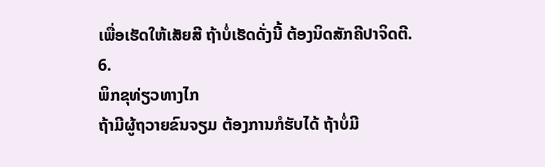ເພື່ອເຮັດໃຫ້ເສັຍສີ ຖ້າບໍ່ເຮັດດັ່ງນີ້ ຕ້ອງນິດສັກຄີປາຈິດຕີ.
6.
ພິກຂຸທ່ຽວທາງໄກ
ຖ້າມີຜູ້ຖວາຍຂົນຈຽມ ຕ້ອງການກໍຮັບໄດ້ ຖ້າບໍ່ມີ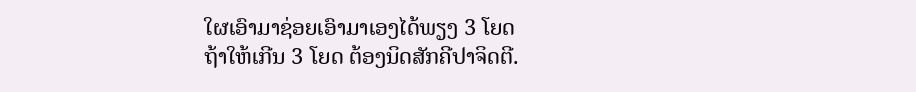ໃຜເອົາມາຊ່ອຍເອົາມາເອງໄດ້ພຽງ 3 ໂຍດ
ຖ້າໃຫ້ເກີນ 3 ໂຍດ ຕ້ອງນິດສັກຄີປາຈິດຕີ.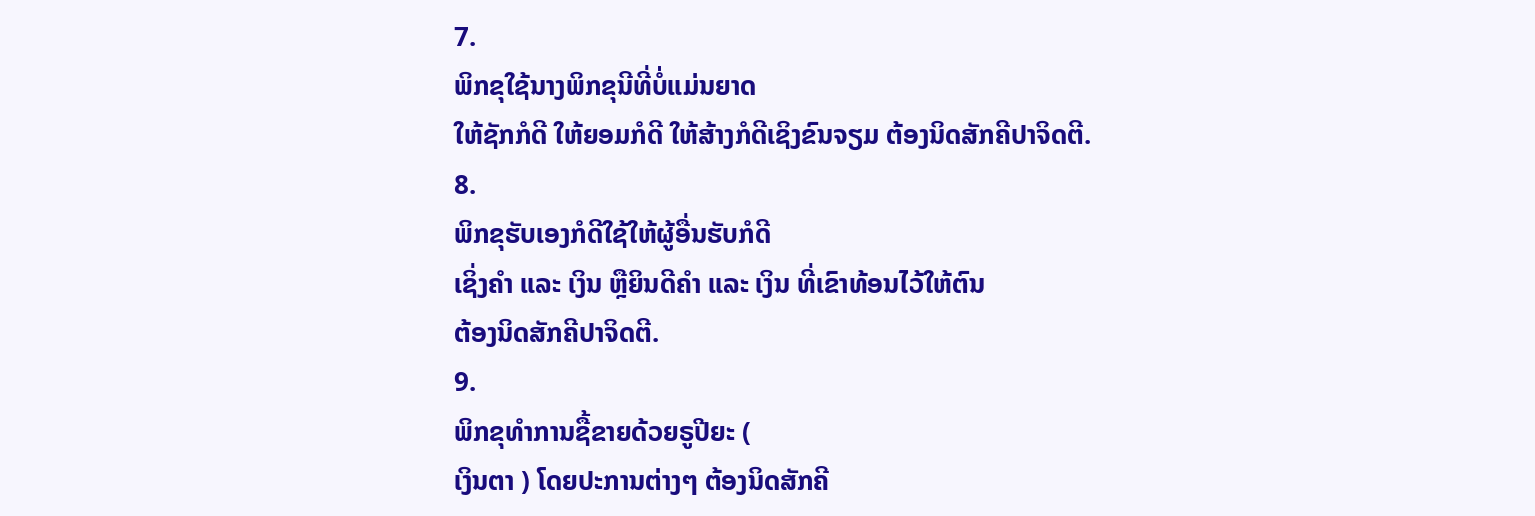7.
ພິກຂຸໃຊ້ນາງພິກຂຸນີທີ່ບໍ່ແມ່ນຍາດ
ໃຫ້ຊັກກໍດີ ໃຫ້ຍອມກໍດີ ໃຫ້ສ້າງກໍດີເຊິງຂົນຈຽມ ຕ້ອງນິດສັກຄີປາຈິດຕີ.
8.
ພິກຂຸຮັບເອງກໍດີໃຊ້ໃຫ້ຜູ້ອື່ນຮັບກໍດີ
ເຊິ່ງຄຳ ແລະ ເງິນ ຫຼືຍິນດີຄຳ ແລະ ເງິນ ທີ່ເຂົາທ້ອນໄວ້ໃຫ້ຕົນ
ຕ້ອງນິດສັກຄີປາຈິດຕີ.
9.
ພິກຂຸທຳການຊື້ຂາຍດ້ວຍຣູປີຍະ (
ເງິນຕາ ) ໂດຍປະການຕ່າງໆ ຕ້ອງນິດສັກຄີ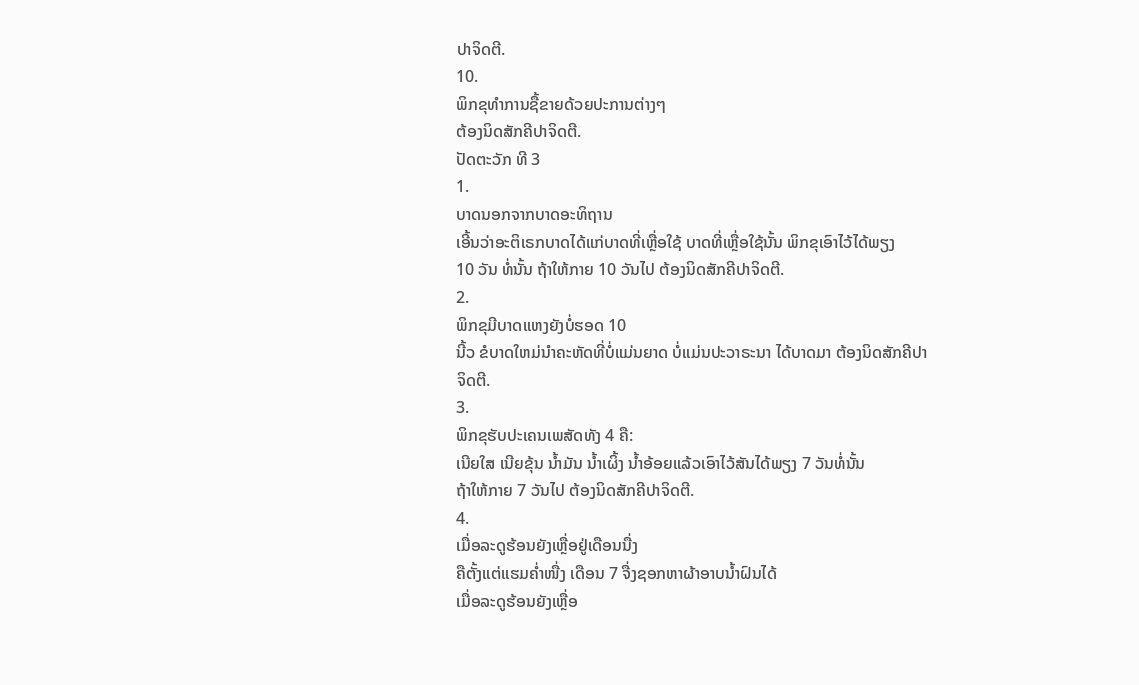ປາຈິດຕີ.
10.
ພິກຂຸທຳການຊື້ຂາຍດ້ວຍປະການຕ່າງໆ
ຕ້ອງນິດສັກຄີປາຈິດຕີ.
ປັດຕະວັກ ທີ 3
1.
ບາດນອກຈາກບາດອະທິຖານ
ເອີ້ນວ່າອະຕິເຣກບາດໄດ້ແກ່ບາດທີ່ເຫຼື່ອໃຊ້ ບາດທີ່ເຫຼື່ອໃຊ້ນັ້ນ ພິກຂຸເອົາໄວ້ໄດ້ພຽງ
10 ວັນ ທໍ່ນັ້ນ ຖ້າໃຫ້ກາຍ 10 ວັນໄປ ຕ້ອງນິດສັກຄີປາຈິດຕີ.
2.
ພິກຂຸມີບາດແຫງຍັງບໍ່ຮອດ 10
ນີ້ວ ຂໍບາດໃຫມ່ນຳຄະຫັດທີ່ບໍ່ແມ່ນຍາດ ບໍ່ແມ່ນປະວາຣະນາ ໄດ້ບາດມາ ຕ້ອງນິດສັກຄີປາຈິດຕີ.
3.
ພິກຂຸຮັບປະເຄນເພສັດທັງ 4 ຄື:
ເນີຍໃສ ເນີຍຂຸ້ນ ນ້ຳມັນ ນ້ຳເຜິ້ງ ນ້ຳອ້ອຍແລ້ວເອົາໄວ້ສັນໄດ້ພຽງ 7 ວັນທໍ່ນັ້ນ
ຖ້າໃຫ້ກາຍ 7 ວັນໄປ ຕ້ອງນິດສັກຄີປາຈິດຕີ.
4.
ເມື່ອລະດູຮ້ອນຍັງເຫຼື່ອຢູ່ເດືອນນື່ງ
ຄືຕັ້ງແຕ່ແຮມຄ່ຳໜື່ງ ເດືອນ 7 ຈື່ງຊອກຫາຜ້າອາບນ້ຳຝົນໄດ້
ເມື່ອລະດູຮ້ອນຍັງເຫຼື່ອ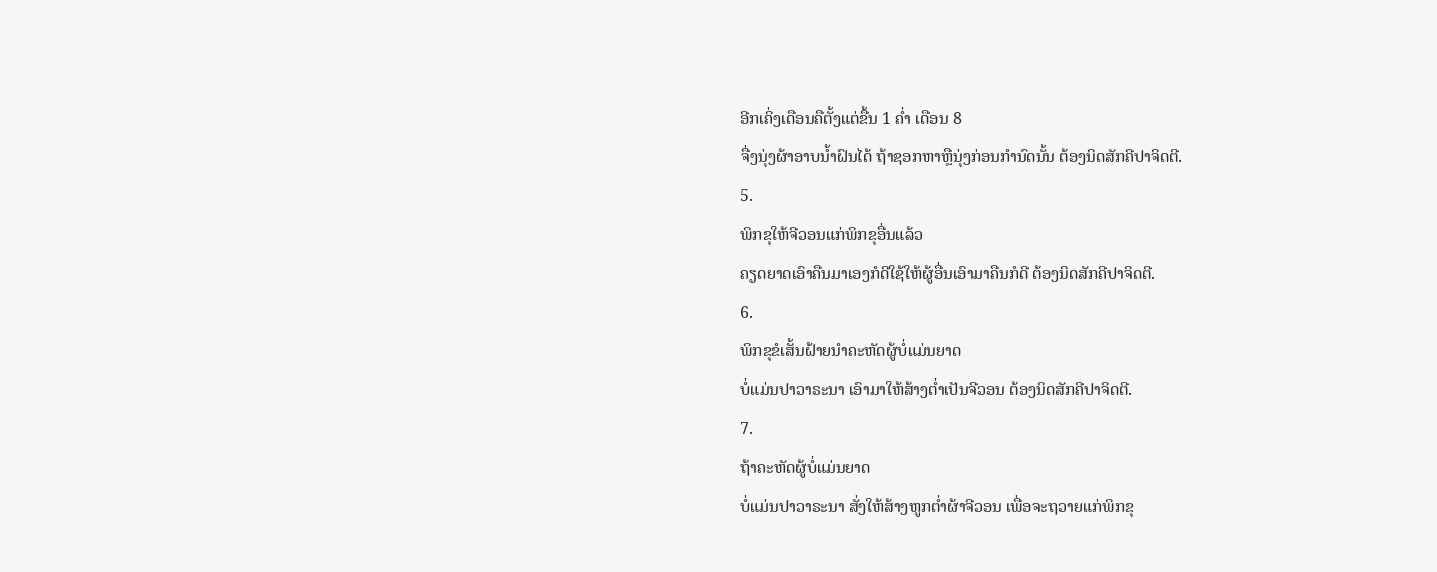ອີກເຄິ່ງເດືອນຄືຕັ້ງແຕ່ຂື້ນ 1 ຄ່ຳ ເດືອນ 8
ຈື່ງນຸ່ງຜ້າອາບນ້ຳຝົນໄດ້ ຖ້າຊອກຫາຫຼືນຸ່ງກ່ອນກຳນົດນັ້ນ ຕ້ອງນິດສັກຄີປາຈິດຕີ.
5.
ພິກຂຸໃຫ້ຈີວອນແກ່ພິກຂຸອື່ນແລ້ວ
ຄຽດຍາດເອົາຄືນມາເອງກໍດີໃຊ້ໃຫ້ຜູ້ອື່ນເອົາມາຄືນກໍດີ ຕ້ອງນິດສັກຄີປາຈິດຕີ.
6.
ພິກຂຸຂໍເສັ້ນຝ້າຍນຳຄະຫັດຜູ້ບໍ່ແມ່ນຍາດ
ບໍ່ແມ່ນປາວາຣະນາ ເອົາມາໃຫ້ສ້າງຕ່ຳເປັນຈີວອນ ຕ້ອງນິດສັກຄີປາຈິດຕີ.
7.
ຖ້າຄະຫັດຜູ້ບໍ່ແມ່ນຍາດ
ບໍ່ແມ່ນປາວາຣະນາ ສັ່ງໃຫ້ສ້າງຫູກຕ່ຳຜ້າຈີວອນ ເພື່ອຈະຖວາຍແກ່ພິກຂຸ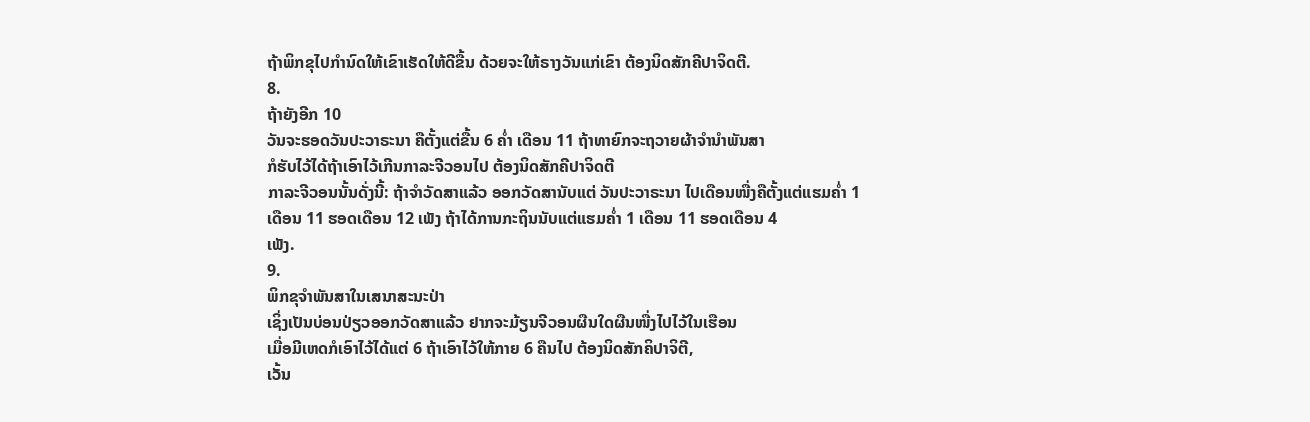ຖ້າພິກຂຸໄປກຳນົດໃຫ້ເຂົາເຮັດໃຫ້ດີຂື້ນ ດ້ວຍຈະໃຫ້ຣາງວັນແກ່ເຂົາ ຕ້ອງນິດສັກຄີປາຈິດຕີ.
8.
ຖ້າຍັງອີກ 10
ວັນຈະຮອດວັນປະວາຣະນາ ຄືຕັ້ງແຕ່ຂື້ນ 6 ຄ່ຳ ເດືອນ 11 ຖ້າທາຍົກຈະຖວາຍຜ້າຈຳນຳພັນສາ
ກໍຮັບໄວ້ໄດ້ຖ້າເອົາໄວ້ເກີນກາລະຈີວອນໄປ ຕ້ອງນິດສັກຄີປາຈິດຕີ
ກາລະຈີວອນນັ້ນດັ່ງນີ້: ຖ້າຈຳວັດສາແລ້ວ ອອກວັດສານັບແຕ່ ວັນປະວາຣະນາ ໄປເດືອນໜື່ງຄືຕັ້ງແຕ່ແຮມຄ່ຳ 1
ເດືອນ 11 ຮອດເດືອນ 12 ເພັງ ຖ້າໄດ້ການກະຖິນນັບແຕ່ແຮມຄ່ຳ 1 ເດືອນ 11 ຮອດເດືອນ 4
ເພັງ.
9.
ພິກຂຸຈຳພັນສາໃນເສນາສະນະປ່າ
ເຊິ່ງເປັນບ່ອນປ່ຽວອອກວັດສາແລ້ວ ຢາກຈະມ້ຽນຈີວອນຜືນໃດຜືນໜື່ງໄປໄວ້ໃນເຮືອນ
ເມື່ອມີເຫດກໍເອົາໄວ້ໄດ້ແຕ່ 6 ຖ້າເອົາໄວ້ໃຫ້ກາຍ 6 ຄືນໄປ ຕ້ອງນິດສັກຄິປາຈິຕີ,
ເວັ້ນ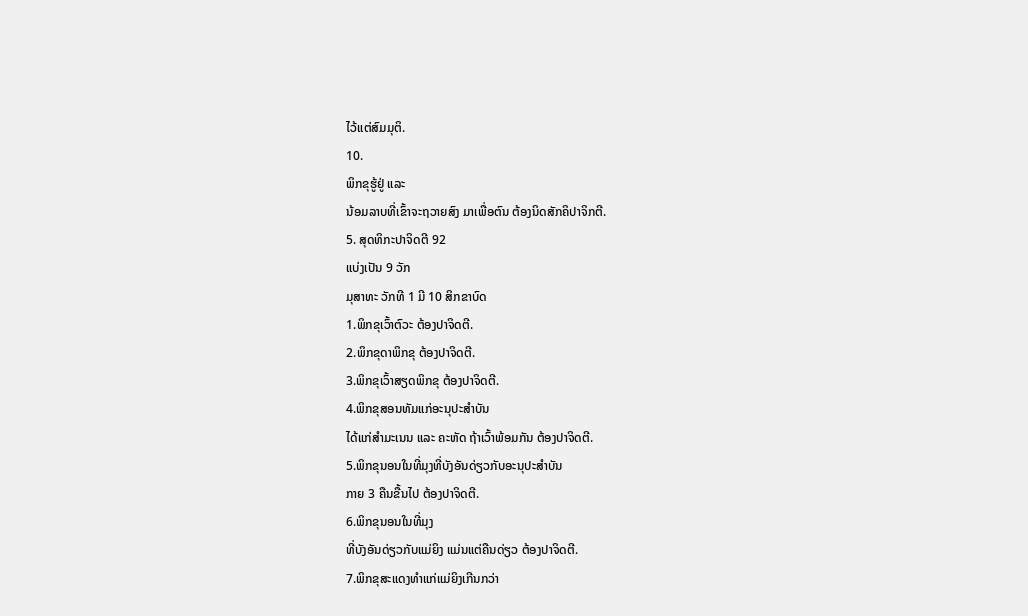ໄວ້ແຕ່ສົມມຸຕິ.
10.
ພິກຂຸຮູ້ຢູ່ ແລະ
ນ້ອມລາບທີ່ເຂົ້າຈະຖວາຍສົງ ມາເພື່ອຕົນ ຕ້ອງນິດສັກຄິປາຈິກຕີ.
5. ສຸດທິກະປາຈິດຕີ 92
ແບ່ງເປັນ 9 ວັກ
ມຸສາທະ ວັກທີ 1 ມີ 10 ສິກຂາບົດ
1.ພິກຂຸເວົ້າຕົວະ ຕ້ອງປາຈິດຕີ.
2.ພິກຂຸດາພິກຂຸ ຕ້ອງປາຈິດຕີ.
3.ພິກຂຸເວົ້າສຽດພິກຂຸ ຕ້ອງປາຈິດຕີ.
4.ພິກຂຸສອນທັມແກ່ອະນຸປະສຳບັນ
ໄດ້ແກ່ສຳມະເນນ ແລະ ຄະຫັດ ຖ້າເວົ້າພ້ອມກັນ ຕ້ອງປາຈິດຕີ.
5.ພິກຂຸນອນໃນທີ່ມຸງທີ່ບັງອັນດ່ຽວກັບອະນຸປະສຳບັນ
ກາຍ 3 ຄືນຂື້ນໄປ ຕ້ອງປາຈິດຕີ.
6.ພິກຂຸນອນໃນທີ່ມຸງ
ທີ່ບັງອັນດ່ຽວກັບແມ່ຍິງ ແມ່ນແຕ່ຄືນດ່ຽວ ຕ້ອງປາຈິດຕີ.
7.ພິກຂຸສະແດງທຳແກ່ແມ່ຍິງເກີນກວ່າ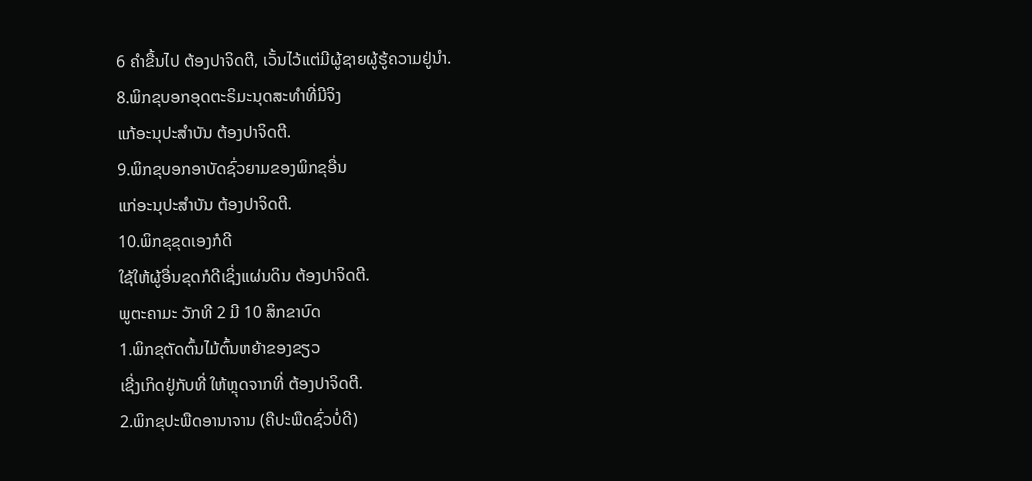6 ຄຳຂື້ນໄປ ຕ້ອງປາຈິດຕີ, ເວັ້ນໄວ້ແຕ່ມີຜູ້ຊາຍຜູ້ຮູ້ຄວາມຢູ່ນຳ.
8.ພິກຂຸບອກອຸດຕະຣິມະນຸດສະທຳທີ່ມີຈິງ
ແກ້ອະນຸປະສຳບັນ ຕ້ອງປາຈິດຕີ.
9.ພິກຂຸບອກອາບັດຊົ່ວຍາມຂອງພິກຂຸອື່ນ
ແກ່ອະນຸປະສຳບັນ ຕ້ອງປາຈິດຕີ.
10.ພິກຂຸຂຸດເອງກໍດີ
ໃຊ້ໃຫ້ຜູ້ອື່ນຂຸດກໍດີເຊິ່ງແຜ່ນດິນ ຕ້ອງປາຈິດຕີ.
ພູຕະຄາມະ ວັກທີ 2 ມີ 10 ສິກຂາບົດ
1.ພິກຂຸຕັດຕົ້ນໄມ້ຕົ້ນຫຍ້າຂອງຂຽວ
ເຊີ່ງເກິດຢູ່ກັບທີ່ ໃຫ້ຫຼຸດຈາກທີ່ ຕ້ອງປາຈິດຕີ.
2.ພິກຂຸປະພືດອານາຈານ (ຄືປະພືດຊົ່ວບໍ່ດີ)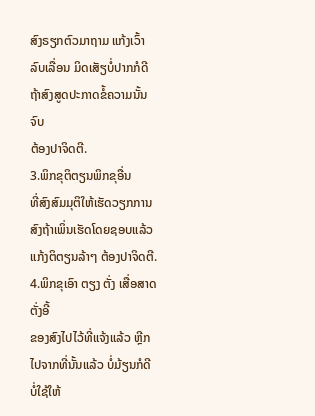ສົງຣຽກຕົວມາຖາມ ແກ້ງເວົ້າລົບເລື່ອນ ມິດເສັຽບໍ່ປາກກໍດີ ຖ້າສົງສູດປະກາດຂໍ້ຄວາມນັ້ນຈົບ
ຕ້ອງປາຈິດຕີ.
3.ພິກຂຸຕິຕຽນພິກຂຸອື່ນ
ທີ່ສົງສົມມຸຕິໃຫ້ເຮັດວຽກການສົງຖ້າເພິ່ນເຮັດໂດຍຊອບແລ້ວ ແກ້ງຕິຕຽນລ້າໆ ຕ້ອງປາຈິດຕີ.
4.ພິກຂຸເອົາ ຕຽງ ຕັ່ງ ເສື່ອສາດ ຕັ່ງອີ້
ຂອງສົງໄປໄວ້ທີ່ແຈ້ງແລ້ວ ຫຼີກໄປຈາກທີ່ນັ້ນແລ້ວ ບໍ່ມ້ຽນກໍດີ ບໍ່ໃຊ້ໃຫ້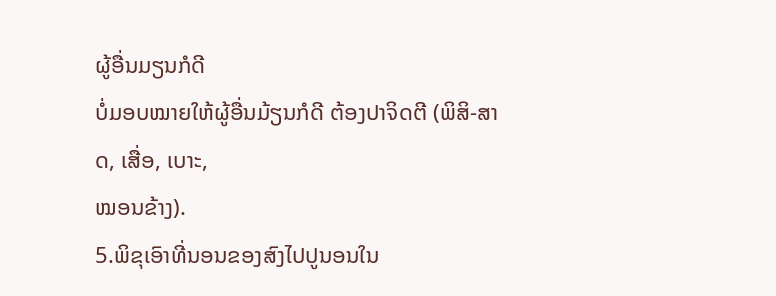ຜູ້ອື່ນມຽນກໍດີ
ບໍ່ມອບໝາຍໃຫ້ຜູ້ອື່ນມ້ຽນກໍດີ ຕ້ອງປາຈິດຕີ (ພິສິ-ສາດ, ເສື່ອ, ເບາະ,
ໝອນຂ້າງ).
5.ພິຂຸເອົາທີ່ນອນຂອງສົງໄປປູນອນໃນ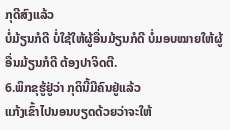ກຸດີສົງແລ້ວ
ບໍ່ມ້ຽນກໍດີ ບໍ່ໃຊ້ໃຫ້ຜູ້ອື່ນມ້ຽນກໍດີ ບໍ່ມອບໝາຍໃຫ້ຜູ້ອື່ນມ້ຽນກໍດີ ຕ້ອງປາຈິດຕີ.
6.ພິກຂຸຮູ້ຢູ່ວ່າ ກຸດິນີ້ມີຄົນຢູ່ແລ້ວ
ແກ້ງເຂົ້າໄປນອນບຽດດ້ວຍວ່າຈະໃຫ້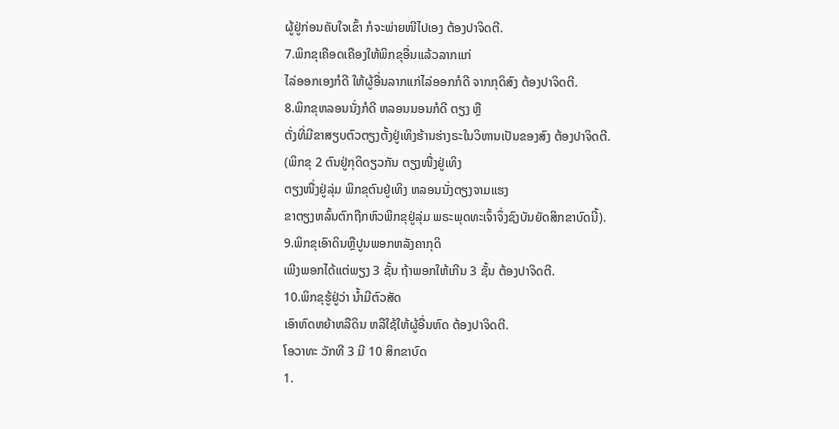ຜູ້ຢູ່ກ່ອນຄັບໃຈເຂົ້າ ກໍຈະພ່າຍໜີໄປເອງ ຕ້ອງປາຈິດຕີ.
7.ພິກຂຸເຄືອດເຄືອງໃຫ້ພິກຂຸອື່ນແລ້ວລາກແກ່
ໄລ່ອອກເອງກໍດີ ໃຫ້ຜູ້ອື່ນລາກແກ່ໄລ່ອອກກໍດີ ຈາກກຸດິສົງ ຕ້ອງປາຈິດຕີ.
8.ພິກຂຸຫລອນນັ່ງກໍດີ ຫລອນນອນກໍດີ ຕຽງ ຫຼື
ຕັ່ງທີ່ມີຂາສຽບຕົວຕຽງຕັ້ງຢູ່ເທິງຮ້ານຮ່າງຣະໃນວິຫານເປັນຂອງສົງ ຕ້ອງປາຈິດຕີ.
(ພິກຂຸ 2 ຕົນຢູ່ກຸດິດຽວກັນ ຕຽງໜື່ງຢູ່ເທິງ
ຕຽງໜື່ງຢູ່ລຸ່ມ ພິກຂຸຕົນຢູ່ເທິງ ຫລອນນັ່ງຕຽງຈາມແຮງ
ຂາຕຽງຫລົ້ນຕົກຖືກຫົວພິກຂຸຢູ່ລຸ່ມ ພຣະພຸດທະເຈົ້າຈຶ່ງຊົງບັນຍັດສິກຂາບົດນີ້).
9.ພິກຂຸເອົາດິນຫຼືປູນພອກຫລັງຄາກຸດິ
ເພີງພອກໄດ້ແຕ່ພຽງ 3 ຊັ້ນ ຖ້າພອກໃຫ້ເກີນ 3 ຊັ້ນ ຕ້ອງປາຈິດຕີ.
10.ພິກຂຸຮູ້ຢູ່ວ່າ ນ້ຳມີຕົວສັດ
ເອົາຫົດຫຍ້າຫລືດິນ ຫລືໃຊ້ໃຫ້ຜູ້ອື່ນຫົດ ຕ້ອງປາຈິດຕີ.
ໂອວາທະ ວັກທີ 3 ມີ 10 ສິກຂາບົດ
1.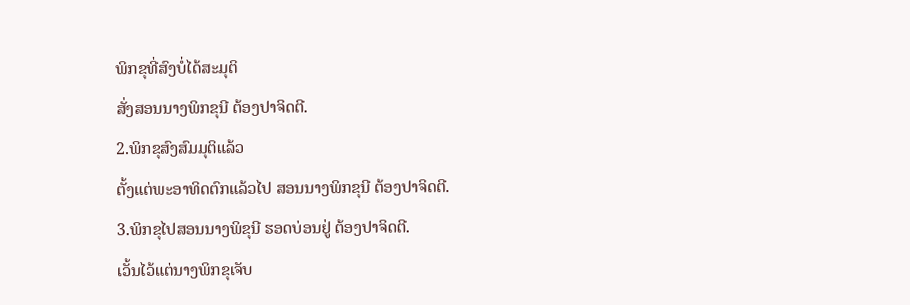ພິກຂຸທີ່ສົງບໍ່ໄດ້ສະມຸຕິ
ສັ່ງສອນນາງພິກຂຸນີ ຕ້ອງປາຈິດຕີ.
2.ພິກຂຸສົງສົມມຸຕິແລ້ວ
ຕັ້ງແຕ່ພະອາທິດຕົກແລ້ວໄປ ສອນນາງພິກຂຸນີ ຕ້ອງປາຈິດຕີ.
3.ພິກຂຸໄປສອນນາງພິຂຸນີ ຮອດບ່ອນຢູ່ ຕ້ອງປາຈິດຕີ.
ເວັ້ນໄວ້ແຕ່ນາງພິກຂຸເຈັບ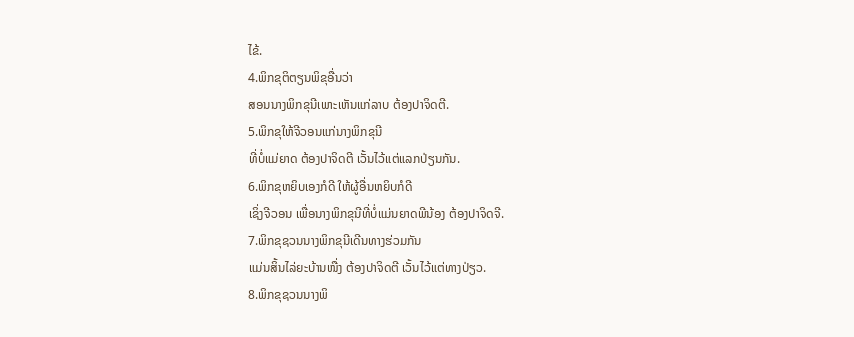ໄຂ້.
4.ພິກຂຸຕິຕຽນພິຂຸອື່ນວ່າ
ສອນນາງພິກຂຸນີເພາະເຫັນແກ່ລາບ ຕ້ອງປາຈິດຕີ.
5.ພິກຂຸໃຫ້ຈີວອນແກ່ນາງພິກຂຸນີ
ທີ່ບໍ່ແມ່ຍາດ ຕ້ອງປາຈິດຕີ ເວັ້ນໄວ້ແຕ່ແລກປ່ຽນກັນ.
6.ພິກຂຸຫຍິບເອງກໍດີ ໃຫ້ຜູ້ອື່ນຫຍິບກໍດີ
ເຊິ່ງຈີວອນ ເພື່ອນາງພິກຂຸນີທີ່ບໍ່ແມ່ນຍາດພີນ້ອງ ຕ້ອງປາຈິດຈີ.
7.ພິກຂຸຊວນນາງພິກຂຸນີເດີນທາງຮ່ວມກັນ
ແມ່ນສິ້ນໄລ່ຍະບ້ານໜື່ງ ຕ້ອງປາຈິດຕີ ເວັ້ນໄວ້ແຕ່ທາງປ່ຽວ.
8.ພິກຂຸຊວນນາງພິ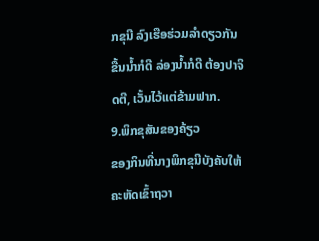ກຂຸນີ ລົງເຮືອຮ່ວມລຳດຽວກັນ
ຂື້ນນ້ຳກໍດີ ລ່ອງນ້ຳກໍດີ ຕ້ອງປາຈິດຕີ, ເວັ້ນໄວ້ແຕ່ຂ້າມຟາກ.
9.ພິກຂຸສັນຂອງຄ້ຽວ
ຂອງກິນທີ່ນາງພິກຂຸນີບັງຄັບໃຫ້ຄະຫັດເຂົ້າຖວາ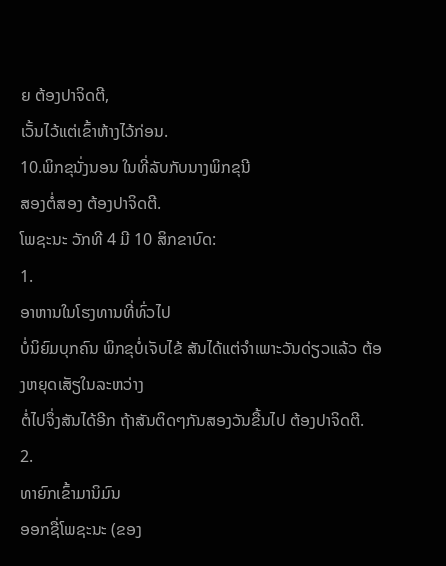ຍ ຕ້ອງປາຈິດຕີ,
ເວັ້ນໄວ້ແຕ່ເຂົ້າຫ້າງໄວ້ກ່ອນ.
10.ພິກຂຸນັ່ງນອນ ໃນທີ່ລັບກັບນາງພິກຂຸນີ
ສອງຕໍ່ສອງ ຕ້ອງປາຈິດຕີ.
ໂພຊະນະ ວັກທີ 4 ມີ 10 ສິກຂາບົດ:
1.
ອາຫານໃນໂຮງທານທີ່ທົ່ວໄປ
ບໍ່ນິຍົມບຸກຄົນ ພິກຂຸບໍ່ເຈັບໄຂ້ ສັນໄດ້ແຕ່ຈຳເພາະວັນດ່ຽວແລ້ວ ຕ້ອງຫຍຸດເສັຽໃນລະຫວ່າງ
ຕໍ່ໄປຈຶ່ງສັນໄດ້ອີກ ຖ້າສັນຕິດໆກັນສອງວັນຂື້ນໄປ ຕ້ອງປາຈິດຕີ.
2.
ທາຍົກເຂົ້າມານິມົນ
ອອກຊື່ໂພຊະນະ (ຂອງ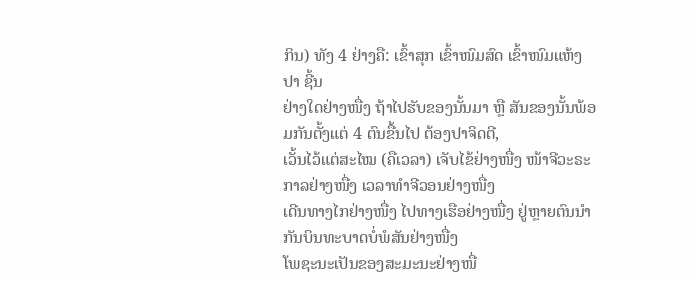ກິນ) ທັງ 4 ຢ່າງຄື: ເຂົ້າສຸກ ເຂົ້າໜົມສົດ ເຂົ້າໜົມແຫ້ງ ປາ ຊີ້ນ
ຢ່າງໃດຢ່າງໜື່ງ ຖ້າໄປຮັບຂອງນັ້ນມາ ຫຼື ສັນຂອງນັ້ນພ້ອມກັນຕັ້ງແຕ່ 4 ຕົນຂື້ນໄປ ຕ້ອງປາຈິດຕີ,
ເວັ້ນໄວ້ແຕ່ສະໄໝ (ຄືເວລາ) ເຈັບໄຂ້ຢ່າງໜື່ງ ໜ້າຈີວະຣະກາລຢ່າງໜື່ງ ເວລາທຳຈີວອນຢ່າງໜື່ງ
ເດີນທາງໄກຢ່າງໜື່ງ ໄປທາງເຮືອຢ່າງໜື່ງ ຢູ່ຫຼາຍຕົນນຳກັນບິນທະບາດບໍ່ພໍສັນຢ່າງໜື່ງ
ໂພຊະນະເປັນຂອງສະມະນະຢ່າງໜື່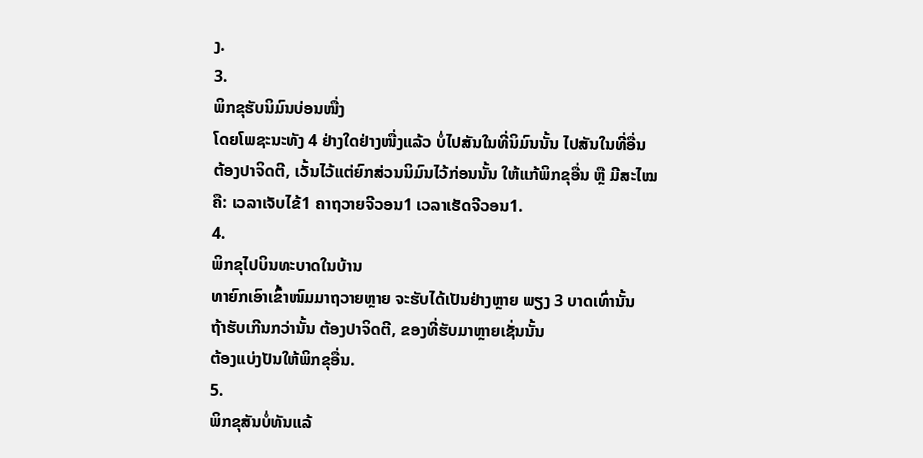ງ.
3.
ພິກຂຸຮັບນິມົນບ່ອນໜື່ງ
ໂດຍໂພຊະນະທັງ 4 ຢ່າງໃດຢ່າງໜື່ງແລ້ວ ບໍ່ໄປສັນໃນທີ່ນິມົນນັ້ນ ໄປສັນໃນທີ່ອື່ນ
ຕ້ອງປາຈິດຕີ, ເວັ້ນໄວ້ແຕ່ຍົກສ່ວນນິມົນໄວ້ກ່ອນນັ້ນ ໃຫ້ແກ້ພິກຂຸອື່ນ ຫຼື ມີສະໄໝ
ຄື: ເວລາເຈັບໄຂ້1 ຄາຖວາຍຈີວອນ1 ເວລາເຮັດຈີວອນ1.
4.
ພິກຂຸໄປບິນທະບາດໃນບ້ານ
ທາຍົກເອົາເຂົ້າໜົມມາຖວາຍຫຼາຍ ຈະຮັບໄດ້ເປັນຢ່າງຫຼາຍ ພຽງ 3 ບາດເທົ່ານັ້ນ
ຖ້າຮັບເກີນກວ່ານັ້ນ ຕ້ອງປາຈິດຕີ, ຂອງທີ່ຮັບມາຫຼາຍເຊັ່ນນັ້ນ
ຕ້ອງແບ່ງປັນໃຫ້ພິກຂຸອື່ນ.
5.
ພິກຂຸສັນບໍ່ທັນແລ້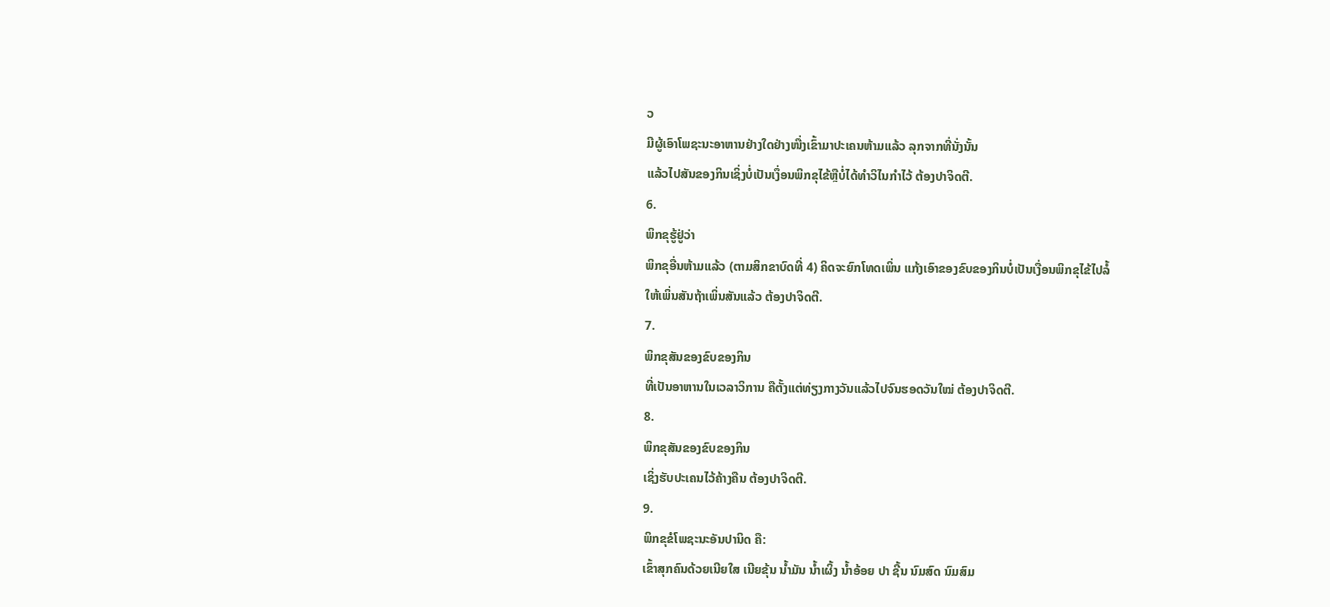ວ
ມີຜູ້ເອົາໂພຊະນະອາຫານຢ່າງໃດຢ່າງໜື່ງເຂົ້າມາປະເຄນຫ້າມແລ້ວ ລຸກຈາກທີ່ນັ່ງນັ້ນ
ແລ້ວໄປສັນຂອງກິນເຊິ່ງບໍ່ເປັນເງຶ່ອນພິກຂຸໄຂ້ຫຼືບໍ່ໄດ້ທຳວິໄນກຳໄວ້ ຕ້ອງປາຈິດຕີ.
6.
ພິກຂຸຮູ້ຢູ່ວ່າ
ພິກຂຸອື່ນຫ້າມແລ້ວ (ຕາມສິກຂາບົດທີ່ 4) ຄິດຈະຍົກໂທດເພິ່ນ ແກ້ງເອົາຂອງຂົບຂອງກິນບໍ່ເປັນເງື່ອນພິກຂຸໄຂ້ໄປລໍ້
ໃຫ້ເພິ່ນສັນຖ້າເພິ່ນສັນແລ້ວ ຕ້ອງປາຈິດຕີ.
7.
ພິກຂຸສັນຂອງຂົບຂອງກິນ
ທີ່ເປັນອາຫານໃນເວລາວິການ ຄືຕັ້ງແຕ່ທ່ຽງກາງວັນແລ້ວໄປຈົນຮອດວັນໃໝ່ ຕ້ອງປາຈິດຕີ.
8.
ພິກຂຸສັນຂອງຂົບຂອງກິນ
ເຊິ່ງຮັບປະເຄນໄວ້ຄ້າງຄືນ ຕ້ອງປາຈິດຕີ.
9.
ພິກຂຸຂໍໂພຊະນະອັນປານິດ ຄື:
ເຂົ້າສຸກຄົນດ້ວຍເນີຍໃສ ເນີຍຂຸ້ນ ນ້ຳມັນ ນ້ຳເຜິ້ງ ນ້ຳອ້ອຍ ປາ ຊີ້ນ ນົມສົດ ນົມສົມ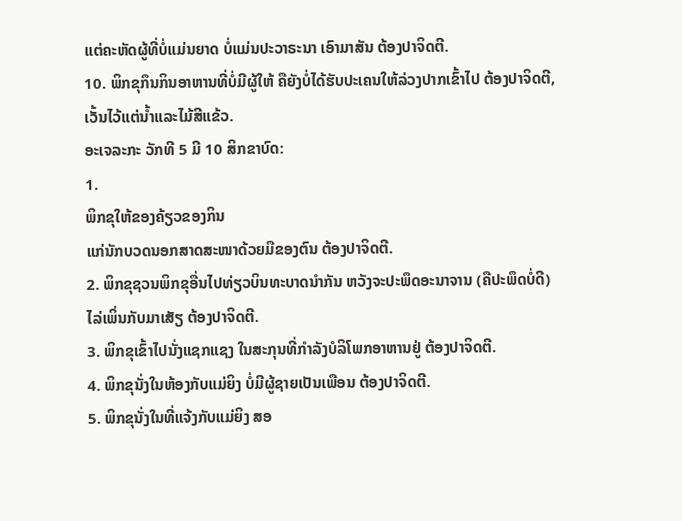ແຕ່ຄະຫັດຜູ້ທີ່ບໍ່ແມ່ນຍາດ ບໍ່ແມ່ນປະວາຣະນາ ເອົາມາສັນ ຕ້ອງປາຈິດຕີ.
10. ພິກຂຸກຶນກິນອາຫານທີ່ບໍ່ມີຜູ້ໃຫ້ ຄືຍັງບໍ່ໄດ້ຮັບປະເຄນໃຫ້ລ່ວງປາກເຂົ້າໄປ ຕ້ອງປາຈິດຕີ,
ເວັ້ນໄວ້ແຕ່ນ້ຳແລະໄມ້ສີແຂ້ວ.
ອະເຈລະກະ ວັກທີ 5 ມີ 10 ສິກຂາບົດ:
1.
ພິກຂຸໃຫ້ຂອງຄ້ຽວຂອງກິນ
ແກ່ນັກບວດນອກສາດສະໜາດ້ວຍມືຂອງຕົນ ຕ້ອງປາຈິດຕີ.
2. ພິກຂຸຊວນພິກຂຸອື່ນໄປທ່ຽວບິນທະບາດນຳກັນ ຫວັງຈະປະພຶດອະນາຈານ (ຄືປະພຶດບໍ່ດີ)
ໄລ່ເພິ່ນກັບມາເສັຽ ຕ້ອງປາຈິດຕີ.
3. ພິກຂຸເຂົ້າໄປນັ່ງແຊກແຊງ ໃນສະກຸນທີ່ກຳລັງບໍລິໂພກອາຫານຢູ່ ຕ້ອງປາຈິດຕີ.
4. ພິກຂຸນັ່ງໃນຫ້ອງກັບແມ່ຍິງ ບໍ່ມີຜູ້ຊາຍເປັນເພືອນ ຕ້ອງປາຈິດຕີ.
5. ພິກຂຸນັ່ງໃນທີ່ແຈ້ງກັບແມ່ຍິງ ສອ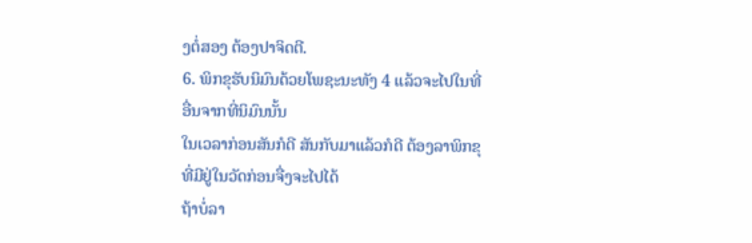ງຕໍ່ສອງ ຕ້ອງປາຈິດຕີ.
6. ພິກຂຸຮັບນິມົນດ້ວຍໂພຊະນະທັງ 4 ແລ້ວຈະໄປໃນທີ່ອື່ນຈາກທີ່ນິມົນນັ້ນ
ໃນເວລາກ່ອນສັນກໍດີ ສັນກັບມາແລ້ວກໍດີ ຕ້ອງລາພິກຂຸທີ່ມີຢູ່ໃນວັດກ່ອນຈື່ງຈະໄປໄດ້
ຖ້າບໍ່ລາ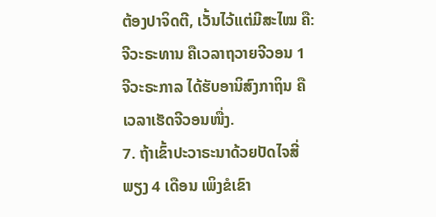ຕ້ອງປາຈິດຕີ, ເວັ້ນໄວ້ແຕ່ມີສະໄໝ ຄື: ຈີວະຣະທານ ຄືເວລາຖວາຍຈີວອນ 1
ຈີວະຣະກາລ ໄດ້ຮັບອານິສົງກາຖິນ ຄືເວລາເຮັດຈີວອນໜື່ງ.
7. ຖ້າເຂົ້າປະວາຣະນາດ້ວຍປັດໄຈສີ່ພຽງ 4 ເດືອນ ເພິງຂໍເຂົາ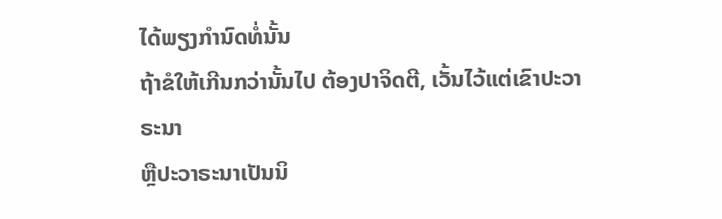ໄດ້ພຽງກຳນົດທໍ່ນັ້ນ
ຖ້າຂໍໃຫ້ເກີນກວ່ານັ້ນໄປ ຕ້ອງປາຈິດຕີ, ເວັ້ນໄວ້ແຕ່ເຂົາປະວາຣະນາ
ຫຼືປະວາຣະນາເປັນນິ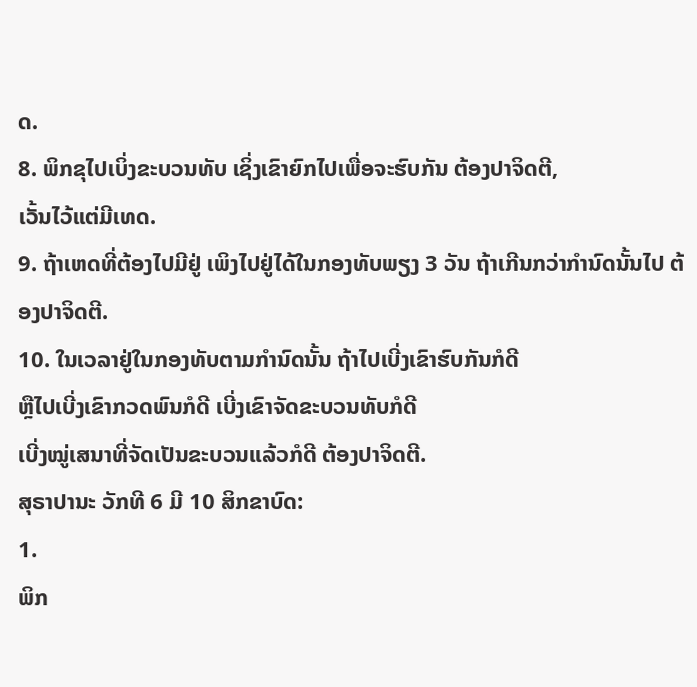ດ.
8. ພິກຂຸໄປເບິ່ງຂະບວນທັບ ເຊິ່ງເຂົາຍົກໄປເພື່ອຈະຮົບກັນ ຕ້ອງປາຈິດຕີ,
ເວັ້ນໄວ້ແຕ່ມີເທດ.
9. ຖ້າເຫດທີ່ຕ້ອງໄປມີຢູ່ ເພິງໄປຢູ່ໄດ້ໃນກອງທັບພຽງ 3 ວັນ ຖ້າເກີນກວ່າກຳນົດນັ້ນໄປ ຕ້ອງປາຈິດຕີ.
10. ໃນເວລາຢູ່ໃນກອງທັບຕາມກຳນົດນັ້ນ ຖ້າໄປເບີ່ງເຂົາຮົບກັນກໍດີ
ຫຼືໄປເບີ່ງເຂົາກວດພົນກໍດີ ເບີ່ງເຂົາຈັດຂະບວນທັບກໍດີ
ເບີ່ງໝູ່ເສນາທີ່ຈັດເປັນຂະບວນແລ້ວກໍດີ ຕ້ອງປາຈິດຕີ.
ສຸຣາປານະ ວັກທີ 6 ມີ 10 ສິກຂາບົດ:
1.
ພິກ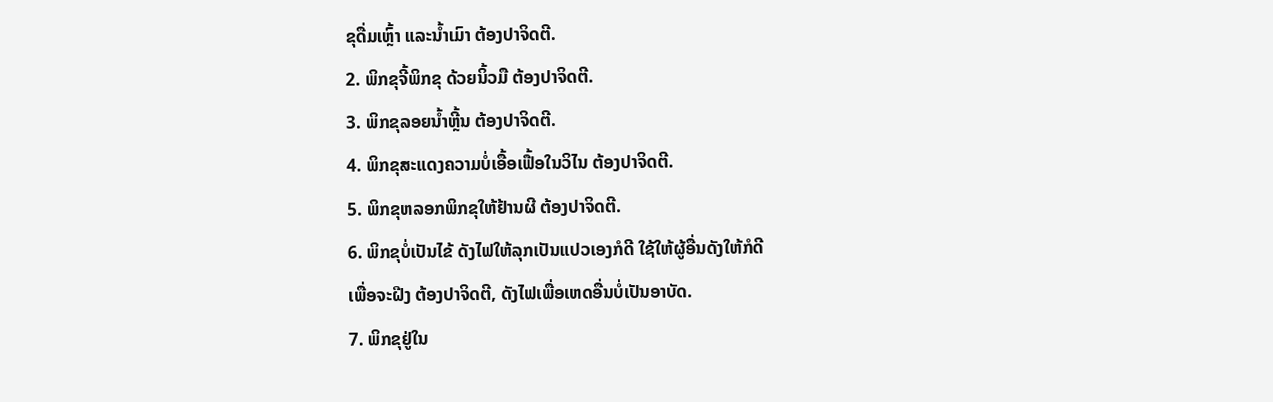ຂຸດື່ມເຫຼົ້າ ແລະນ້ຳເມົາ ຕ້ອງປາຈິດຕີ.
2. ພິກຂຸຈີ້ພິກຂຸ ດ້ວຍນິ້ວມື ຕ້ອງປາຈິດຕີ.
3. ພິກຂຸລອຍນ້ຳຫຼີ້ນ ຕ້ອງປາຈິດຕີ.
4. ພິກຂຸສະແດງຄວາມບໍ່ເອື້ອເຟື້ອໃນວິໄນ ຕ້ອງປາຈິດຕີ.
5. ພິກຂຸຫລອກພິກຂຸໃຫ້ຢ້ານຜີ ຕ້ອງປາຈິດຕີ.
6. ພິກຂຸບໍ່ເປັນໄຂ້ ດັງໄຟໃຫ້ລຸກເປັນແປວເອງກໍດີ ໃຊ້ໃຫ້ຜູ້ອື່ນດັງໃຫ້ກໍດີ
ເພື່ອຈະຝີງ ຕ້ອງປາຈິດຕີ, ດັງໄຟເພື່ອເຫດອື່ນບໍ່ເປັນອາບັດ.
7. ພິກຂຸຢູ່ໃນ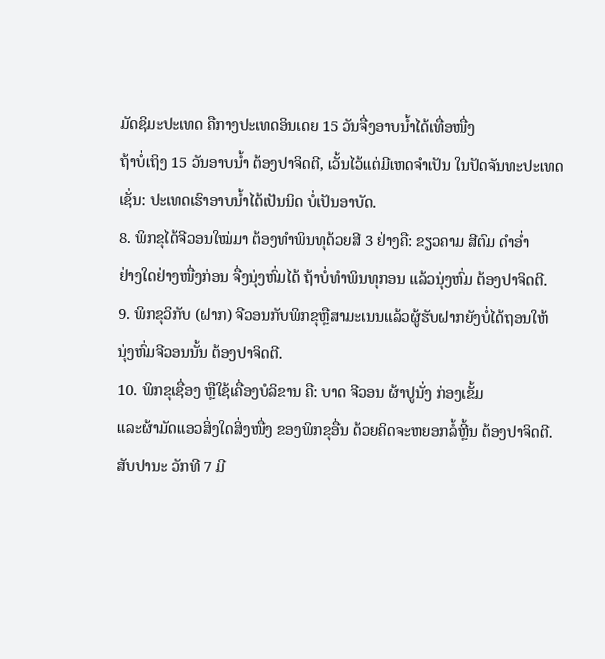ມັດຊິມະປະເທດ ຄືກາງປະເທດອິນເດຍ 15 ວັນຈື່ງອາບນ້ຳໄດ້ເທື່ອໜື່ງ
ຖ້າບໍ່ເຖິງ 15 ວັນອາບນ້ຳ ຕ້ອງປາຈິດຕີ, ເວັ້ນໄວ້ແຕ່ມີເຫດຈຳເປັນ ໃນປັດຈັນທະປະເທດ
ເຊັ່ນ: ປະເທດເຮົາອາບນ້ຳໄດ້ເປັນນິດ ບໍ່ເປັນອາບັດ.
8. ພິກຂຸໄດ້ຈີວອນໃໝ່ມາ ຕ້ອງທຳພິນທຸດ້ວຍສີ 3 ຢ່າງຄື: ຂຽວຄາມ ສີຕົມ ດຳອ່ຳ
ຢ່າງໃດຢ່າງໜື່ງກ່ອນ ຈື່ງນຸ່ງຫົ່ມໄດ້ ຖ້າບໍ່ທຳພິນທຸກອນ ແລ້ວນຸ່ງຫົ່ມ ຕ້ອງປາຈິດຕີ.
9. ພິກຂຸວິກັບ (ຝາກ) ຈີວອນກັບພິກຂຸຫຼືສາມະເນນແລ້ວຜູ້ຮັບຝາກຍັງບໍ່ໄດ້ຖອນໃຫ້
ນຸ່ງຫົ່ມຈີວອນນັ້ນ ຕ້ອງປາຈິດຕີ.
10. ພິກຂຸເຊື່ອງ ຫຼືໃຊ້ເຄື່ອງບໍລິຂານ ຄື: ບາດ ຈີວອນ ຜ້າປູນັ່ງ ກ່ອງເຂັ້ມ
ແລະຜ້າມັດແອວສິ່ງໃດສິ່ງໜື່ງ ຂອງພິກຂຸອື່ນ ດ້ວຍຄິດຈະຫຍອກລ້ໍຫຼີ້ນ ຕ້ອງປາຈິດຕີ.
ສັບປານະ ວັກທີ 7 ມີ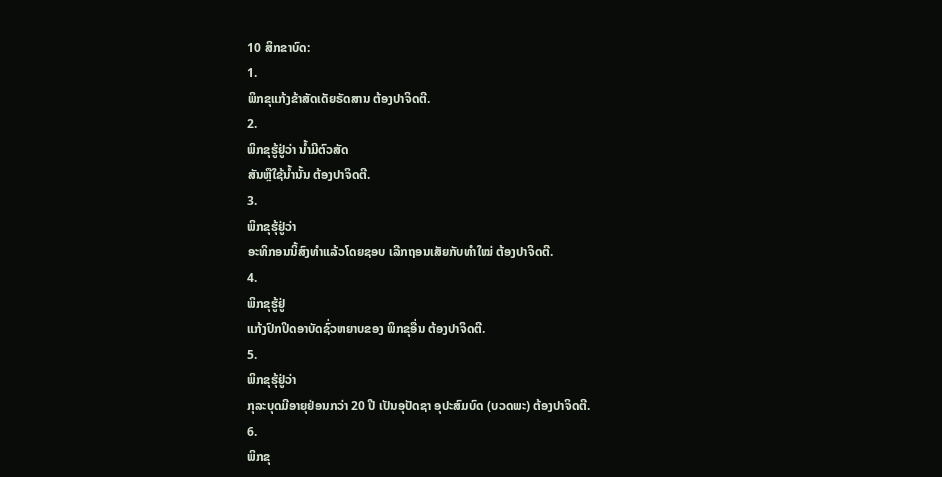10 ສິກຂາບົດ:
1.
ພິກຂຸແກ້ງຂ້າສັດເດັຍຣັດສານ ຕ້ອງປາຈິດຕີ.
2.
ພິກຂຸຮູ້ຢູ່ວ່າ ນ້ຳມີຕົວສັດ
ສັນຫຼືໃຊ້ນ້ຳນັ້ນ ຕ້ອງປາຈິດຕີ.
3.
ພິກຂຸຮຸ້ຢູ່ວ່າ
ອະທິກອນນິ້ສົງທຳແລ້ວໂດຍຊອບ ເລີກຖອນເສັຍກັບທຳໃໝ່ ຕ້ອງປາຈິດຕີ.
4.
ພິກຂຸຮູ້ຢູ່
ແກ້ງປົກປິດອາບັດຊົ່ວຫຍາບຂອງ ພິກຂຸອື່ນ ຕ້ອງປາຈິດຕີ.
5.
ພິກຂຸຮຸ້ຢູ່ວ່າ
ກຸລະບຸດມີອາຍຸຢ່ອນກວ່າ 20 ປີ ເປັນອຸປັດຊາ ອຸປະສົມບົດ (ບວດພະ) ຕ້ອງປາຈິດຕີ.
6.
ພິກຂຸ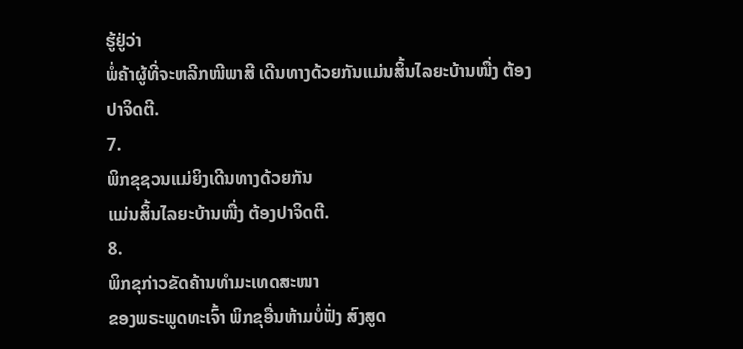ຮູ້ຢູ່ວ່າ
ພໍ່ຄ້າຜູ້ທີ່ຈະຫລີກໜີພາສີ ເດີນທາງດ້ວຍກັນແມ່ນສິ້ນໄລຍະບ້ານໜື່ງ ຕ້ອງປາຈິດຕີ.
7.
ພິກຂຸຊວນແມ່ຍິງເດີນທາງດ້ວຍກັນ
ແມ່ນສິ້ນໄລຍະບ້ານໜື່ງ ຕ້ອງປາຈິດຕີ.
8.
ພິກຂຸກ່າວຂັດຄ້ານທຳມະເທດສະໜາ
ຂອງພຣະພູດທະເຈົ້າ ພິກຂຸອື່ນຫ້າມບໍ່ຟັ່ງ ສົງສູດ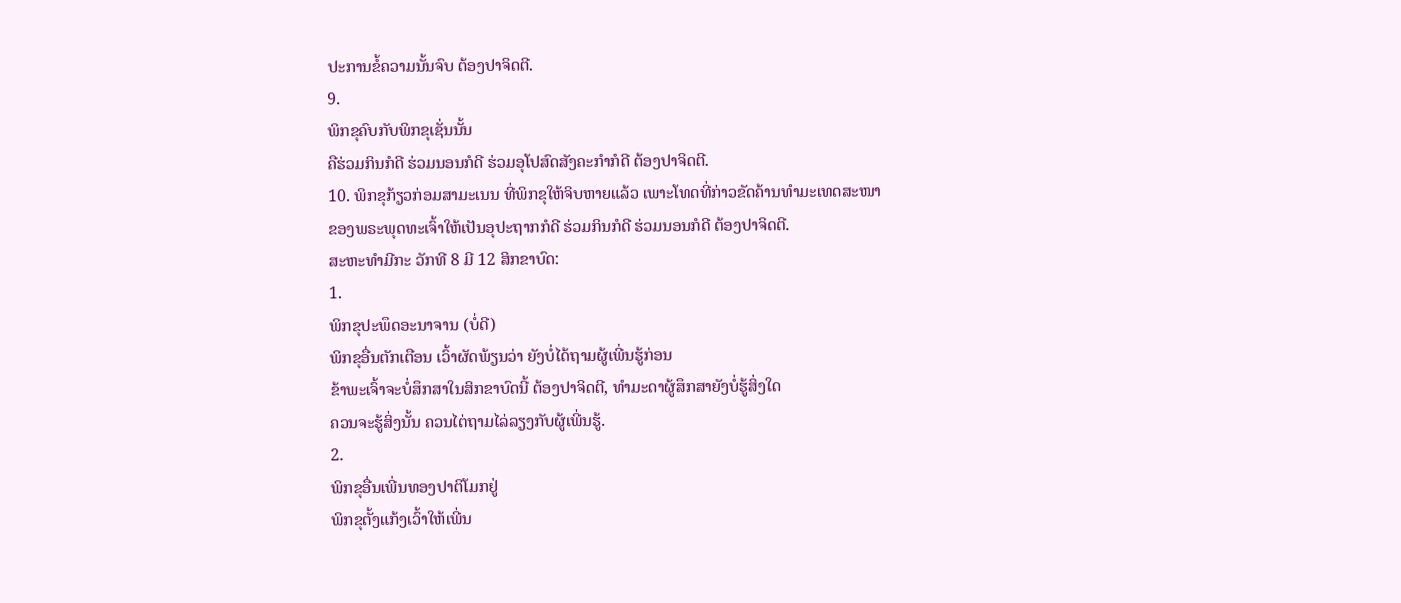ປະການຂໍ້ຄວາມນັ້ນຈົບ ຕ້ອງປາຈິດຕີ.
9.
ພິກຂຸຄົບກັບພິກຂຸເຊັ່ນນັ້ນ
ຄືຮ່ວມກິນກໍດີ ຮ່ວມນອນກໍດີ ຮ່ວມອຸໂປສົດສັງຄະກຳກໍດີ ຕ້ອງປາຈິດຕີ.
10. ພິກຂຸກ້ຽວກ່ອມສາມະເນນ ທີ່ພິກຂຸໃຫ້ຈິບຫາຍແລ້ວ ເພາະໂທດທີ່ກ່າວຂັດຄ້ານທຳມະເທດສະໜາ
ຂອງພຣະພຸດທະເຈົ້າໃຫ້ເປັນອຸປະຖາກກໍດີ ຮ່ວມກິນກໍດີ ຮ່ວມນອນກໍດີ ຕ້ອງປາຈິດຕີ.
ສະຫະທຳມີກະ ວັກທີ 8 ມີ 12 ສິກຂາບົດ:
1.
ພິກຂຸປະພຶດອະນາຈານ (ບໍ່ດີ)
ພິກຂຸອື່ນຕັກເຕືອນ ເວົ້າຜັດພ້ຽນວ່າ ຍັງບໍ່ໄດ້ຖາມຜູ້ເພີ່ນຮູ້ກ່ອນ
ຂ້າພະເຈົ້າຈະບໍ່ສຶກສາໃນສິກຂາບົດນີ້ ຕ້ອງປາຈິດຕີ, ທຳມະດາຜູ້ສຶກສາຍັງບໍ່ຮູ້ສິ່ງໃດ
ຄວນຈະຮູ້ສິ່ງນັ້ນ ຄວນໄຕ່ຖາມໄລ່ລຽງກັບຜູ້ເພີ່ນຮູ້.
2.
ພິກຂຸອື່ນເພີ່ນທອງປາຕິໂມກຢູ່
ພິກຂຸຕັ້ງແກ້ງເວົ້າໃຫ້ເພີ່ນ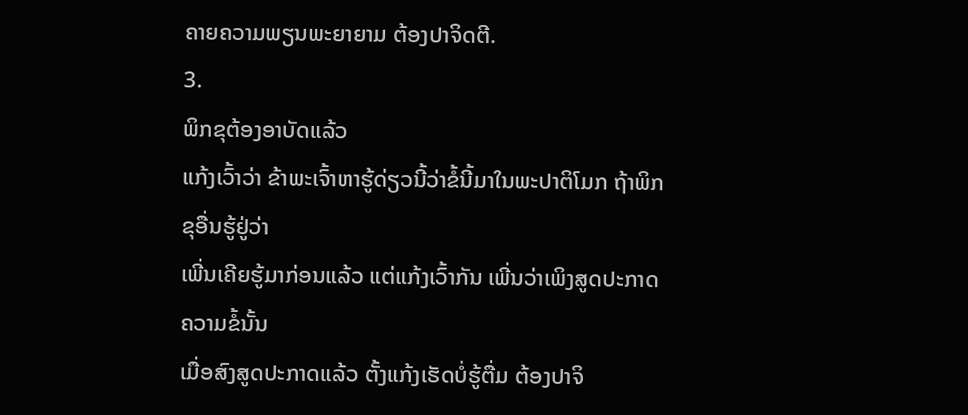ຄາຍຄວາມພຽນພະຍາຍາມ ຕ້ອງປາຈິດຕີ.
3.
ພິກຂຸຕ້ອງອາບັດແລ້ວ
ແກ້ງເວົ້າວ່າ ຂ້າພະເຈົ້າຫາຮູ້ດ່ຽວນີ້ວ່າຂໍ້ນີ້ມາໃນພະປາຕິໂມກ ຖ້າພິກຂຸອື່ນຮູ້ຢູ່ວ່າ
ເພີ່ນເຄີຍຮູ້ມາກ່ອນແລ້ວ ແຕ່ແກ້ງເວົ້າກັນ ເພີ່ນວ່າເພິງສູດປະກາດຄວາມຂໍ້ນັ້ນ
ເມື່ອສົງສູດປະກາດແລ້ວ ຕັ້ງແກ້ງເຮັດບໍ່ຮູ້ຕື່ມ ຕ້ອງປາຈິ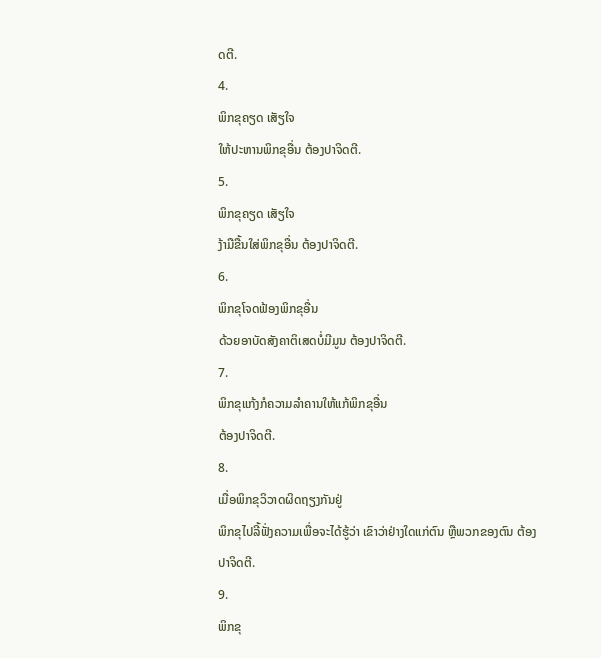ດຕີ.
4.
ພິກຂຸຄຽດ ເສັຽໃຈ
ໃຫ້ປະຫານພິກຂຸອື່ນ ຕ້ອງປາຈິດຕີ.
5.
ພິກຂຸຄຽດ ເສັຽໃຈ
ງ້າມືຂື້ນໃສ່ພິກຂຸອື່ນ ຕ້ອງປາຈິດຕີ.
6.
ພິກຂຸໂຈດຟ້ອງພິກຂຸອື່ນ
ດ້ວຍອາບັດສັງຄາຕິເສດບໍ່ມີມູນ ຕ້ອງປາຈິດຕີ.
7.
ພິກຂຸແກ້ງກໍຄວາມລຳຄານໃຫ້ແກ້ພິກຂຸອື່ນ
ຕ້ອງປາຈິດຕີ.
8.
ເມື່ອພິກຂຸວິວາດຜິດຖຽງກັນຢູ່
ພິກຂຸໄປລີ້ຟັ່ງຄວາມເພື່ອຈະໄດ້ຮູ້ວ່າ ເຂົາວ່າຢ່າງໃດແກ່ຕົນ ຫຼືພວກຂອງຕົນ ຕ້ອງປາຈິດຕີ.
9.
ພິກຂຸ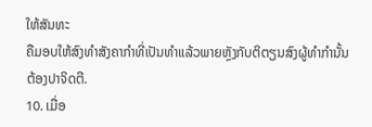ໃຫ້ສັນທະ
ຄືມອບໃຫ້ສົງທຳສັງຄາກຳທີ່ເປັນທຳແລ້ວພາຍຫຼັງກັບຕິຕຽນສົງຜູ້ທຳກຳນັ້ນ ຕ້ອງປາຈິດຕີ.
10. ເມື່ອ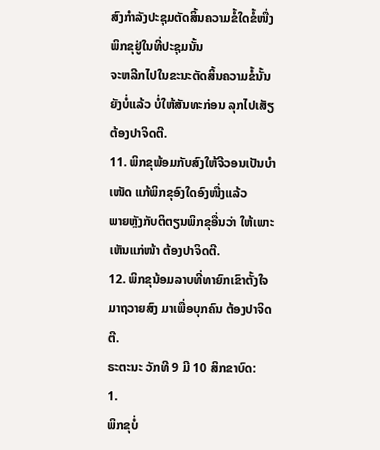ສົງກຳລັງປະຊຸມຕັດສິ້ນຄວາມຂໍ້ໃດຂໍ້ໜື່ງ ພິກຂຸຢູ່ໃນທີ່ປະຊຸມນັ້ນ
ຈະຫລີກໄປໃນຂະນະຕັດສິ້ນຄວາມຂໍ້ນັ້ນຍັງບໍ່ແລ້ວ ບໍ່ໃຫ້ສັນທະກ່ອນ ລຸກໄປເສັຽ ຕ້ອງປາຈິດຕີ.
11. ພິກຂຸພ້ອມກັບສົງໃຫ້ຈີວອນເປັນບຳເໜັດ ແກ້ພິກຂຸອົງໃດອົງໜື່ງແລ້ວ
ພາຍຫຼັງກັບຕິຕຽນພິກຂຸອື່ນວ່າ ໃຫ້ເພາະເຫັນແກ່ໜ້າ ຕ້ອງປາຈິດຕີ.
12. ພິກຂຸນ້ອມລາບທີ່ທາຍົກເຂົາຕັ້ງໃຈມາຖວາຍສົງ ມາເພື່ອບຸກຄົນ ຕ້ອງປາຈິດຕີ.
ຣະຕະນະ ວັກທີ 9 ມີ 10 ສິກຂາບົດ:
1.
ພິກຂຸບໍ່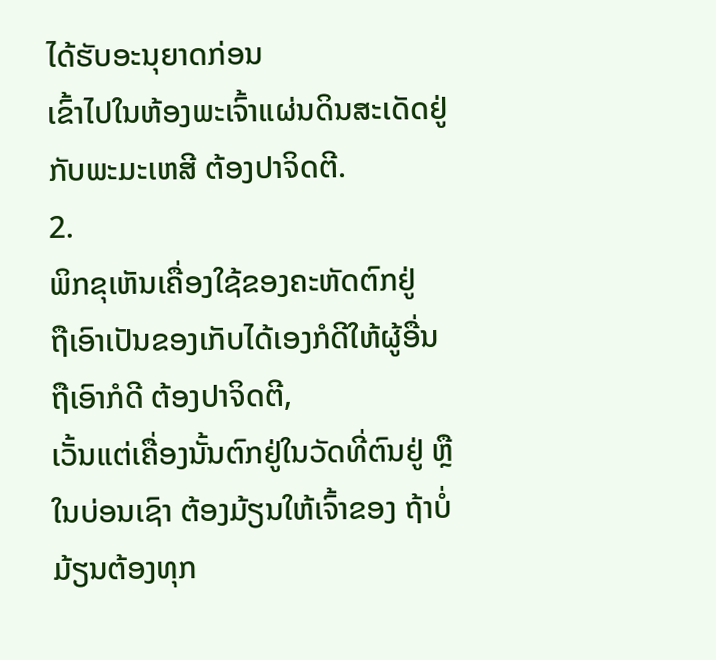ໄດ້ຮັບອະນຸຍາດກ່ອນ
ເຂົ້າໄປໃນຫ້ອງພະເຈົ້າແຜ່ນດິນສະເດັດຢູ່ກັບພະມະເຫສີ ຕ້ອງປາຈິດຕີ.
2.
ພິກຂຸເຫັນເຄື່ອງໃຊ້ຂອງຄະຫັດຕົກຢູ່
ຖືເອົາເປັນຂອງເກັບໄດ້ເອງກໍດີໃຫ້ຜູ້ອື່ນຖືເອົາກໍດີ ຕ້ອງປາຈິດຕີ,
ເວັ້ນແຕ່ເຄື່ອງນັ້ນຕົກຢູ່ໃນວັດທີ່ຕົນຢູ່ ຫຼືໃນບ່ອນເຊົາ ຕ້ອງມ້ຽນໃຫ້ເຈົ້າຂອງ ຖ້າບໍ່ມ້ຽນຕ້ອງທຸກ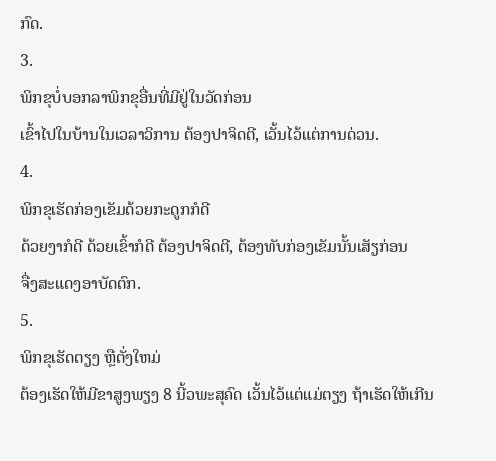ກົດ.
3.
ພິກຂຸບໍ່ບອກລາພິກຂຸອື່ນທີ່ມີຢູ່ໃນວັດກ່ອນ
ເຂົ້າໄປໃນບ້ານໃນເວລາວິການ ຕ້ອງປາຈິດຕີ, ເວັ້ນໄວ້ແຕ່ການດ່ວນ.
4.
ພິກຂຸເຮັດກ່ອງເຂັມດ້ວຍກະດູກກໍດີ
ດ້ວຍງາກໍດີ ດ້ວຍເຂົ້າກໍດີ ຕ້ອງປາຈິດຕີ, ຕ້ອງທັບກ່ອງເຂັມນັ້ນເສັຽກ່ອນ
ຈື່ງສະແດງອາບັດຕົກ.
5.
ພິກຂຸເຮັດຕຽງ ຫຼືຕັ່ງໃຫມ່
ຕ້ອງເຮັດໃຫ້ມີຂາສູງພຽງ 8 ນີ້ວພະສຸຄົດ ເວັ້ນໄວ້ແຕ່ແມ່ຕຽງ ຖ້າເຮັດໃຫ້ເກີນ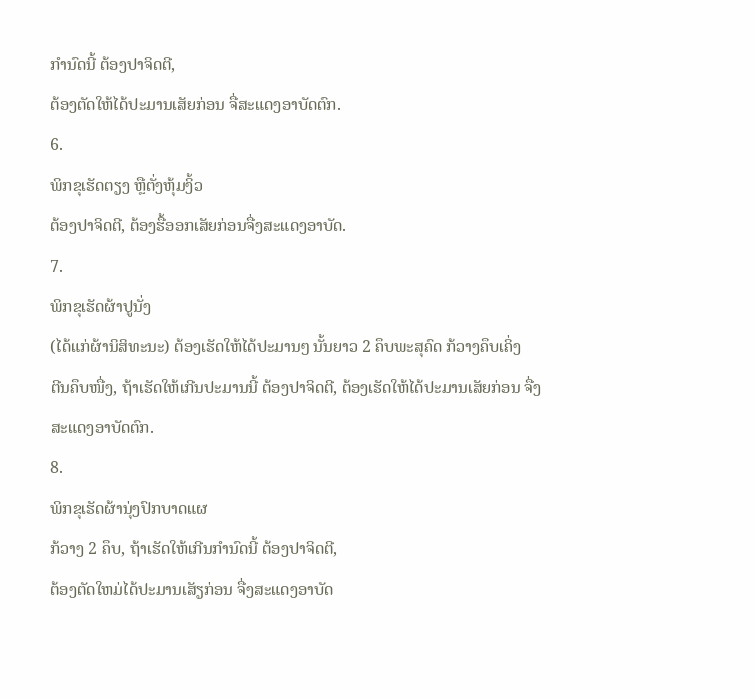ກຳນົດນີ້ ຕ້ອງປາຈິດຕີ,
ຕ້ອງຕັດໃຫ້ໄດ້ປະມານເສັຍກ່ອນ ຈື່ສະແດງອາບັດຕົກ.
6.
ພິກຂຸເຮັດຕຽງ ຫຼືຕັ່ງຫຸ້ມງິ້ວ
ຕ້ອງປາຈິດຕີ, ຕ້ອງຮື້ອອກເສັຍກ່ອນຈື່ງສະແດງອາບັດ.
7.
ພິກຂຸເຮັດຜ້າປູນັ່ງ
(ໄດ້ແກ່ຜ້ານິສິທະນະ) ຕ້ອງເຮັດໃຫ້ໄດ້ປະມານໆ ນັ້ນຍາວ 2 ຄຶບພະສຸຄົດ ກ້ວາງຄຶບເຄິ່ງ
ຕີນຄຶບໜື່ງ, ຖ້າເຮັດໃຫ້ເກີນປະມານນີ້ ຕ້ອງປາຈິດຕີ, ຕ້ອງເຮັດໃຫ້ໄດ້ປະມານເສັຍກ່ອນ ຈື່ງສະແດງອາບັດຕົກ.
8.
ພິກຂຸເຮັດຜ້ານຸ່ງປົກບາດແຜ
ກ້ວາງ 2 ຄຶບ, ຖ້າເຮັດໃຫ້ເກີນກຳນົດນີ້ ຕ້ອງປາຈິດຕີ,
ຕ້ອງຕັດໃຫມ່ໄດ້ປະມານເສັຽກ່ອນ ຈື່ງສະແດງອາບັດ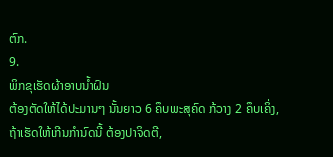ຕົກ.
9.
ພິກຂຸເຮັດຜ້າອາບນ້ຳຝົນ
ຕ້ອງຕັດໃຫ້ໄດ້ປະມານໆ ນັ້ນຍາວ 6 ຄຶບພະສຸຄົດ ກ້ວາງ 2 ຄຶບເຄິ່ງ,
ຖ້າເຮັດໃຫ້ເກີນກຳນົດນີ້ ຕ້ອງປາຈິດຕີ,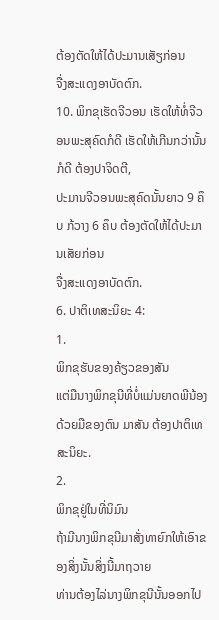ຕ້ອງຕັດໃຫ້ໄດ້ປະມານເສັຽກ່ອນ
ຈື່ງສະແດງອາບັດຕົກ.
10. ພິກຂຸເຮັດຈີວອນ ເຮັດໃຫ້ທໍ່ຈີວອນພະສຸຄົດກໍດີ ເຮັດໃຫ້ເກີນກວ່ານັ້ນກໍດີ ຕ້ອງປາຈິດຕີ,
ປະມານຈີວອນພະສຸຄົດນັ້ນຍາວ 9 ຄຶບ ກ້ວາງ 6 ຄຶບ ຕ້ອງຕັດໃຫ້ໄດ້ປະມານເສັຍກ່ອນ
ຈື່ງສະແດງອາບັດຕົກ.
6. ປາຕິເທສະນິຍະ 4:
1.
ພິກຂຸຮັບຂອງຄ້ຽວຂອງສັນ
ແຕ່ມືນາງພິກຂຸນີທີ່ບໍ່ແມ່ນຍາດພີນ້ອງດ້ວຍມືຂອງຕົນ ມາສັນ ຕ້ອງປາຕິເທສະນິຍະ.
2.
ພິກຂຸຢູ່ໃນທີ່ນິມົນ
ຖ້າມີນາງພິກຂຸນີມາສັ່ງທາຍົກໃຫ້ເອົາຂອງສິ່ງນັ້ນສິ່ງນີ້ມາຖວາຍ
ທ່ານຕ້ອງໄລ່ນາງພິກຂຸນີນັ້ນອອກໄປ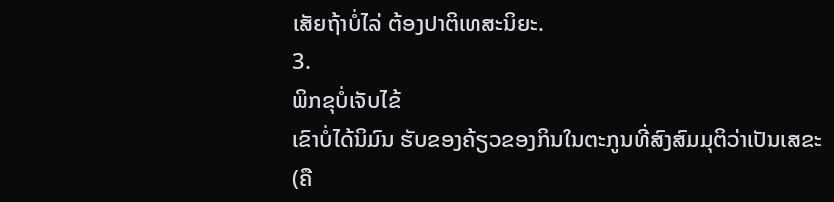ເສັຍຖ້າບໍ່ໄລ່ ຕ້ອງປາຕິເທສະນິຍະ.
3.
ພິກຂຸບໍ່ເຈັບໄຂ້
ເຂົາບໍ່ໄດ້ນິມົນ ຮັບຂອງຄ້ຽວຂອງກິນໃນຕະກູນທີ່ສົງສົມມຸຕິວ່າເປັນເສຂະ
(ຄື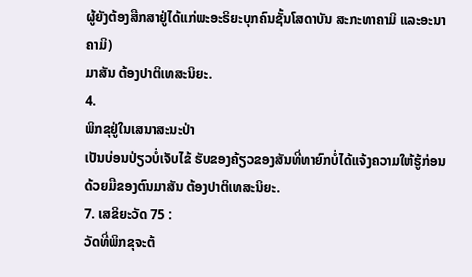ຜູ້ຍັງຕ້ອງສືກສາຢູ່ໄດ້ແກ່ພະອະຣິຍະບຸກຄົນຊັ້ນໂສດາບັນ ສະກະທາຄາມິ ແລະອະນາຄາມິ)
ມາສັນ ຕ້ອງປາຕິເທສະນິຍະ.
4.
ພິກຂຸຢູ່ໃນເສນາສະນະປ່າ
ເປັນບ່ອນປ່ຽວບໍ່ເຈັບໄຂ້ ຮັບຂອງຄ້ຽວຂອງສັນທີ່ທາຍົກບໍ່ໄດ້ແຈ້ງຄວາມໃຫ້ຮູ້ກ່ອນ
ດ້ວຍມືຂອງຕົນມາສັນ ຕ້ອງປາຕິເທສະນິຍະ.
7. ເສຂິຍະວັດ 75 :
ວັດທີ່ພິກຂຸຈະຕ້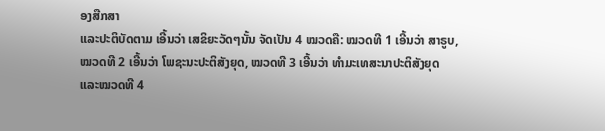ອງສືກສາ
ແລະປະຕິບັດຕາມ ເອີ້ນວ່າ ເສຂິຍະວັດໆນັ້ນ ຈັດເປັນ 4 ໝວດຄື: ໝວດທີ 1 ເອີ້ນວ່າ ສາຣູບ,
ໝວດທີ 2 ເອີ້ນວ່າ ໂພຊະນະປະຕິສັງຍຸດ, ໝວດທີ 3 ເອີ້ນວ່າ ທຳມະເທສະນາປະຕິສັງຍຸດ
ແລະໝວດທີ 4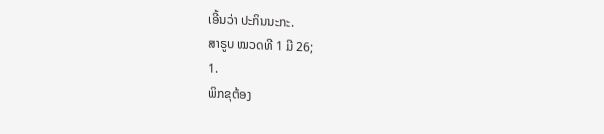ເອີ້ນວ່າ ປະກິນນະກະ.
ສາຣູບ ໝວດທີ 1 ມີ 26;
1.
ພິກຂຸຕ້ອງ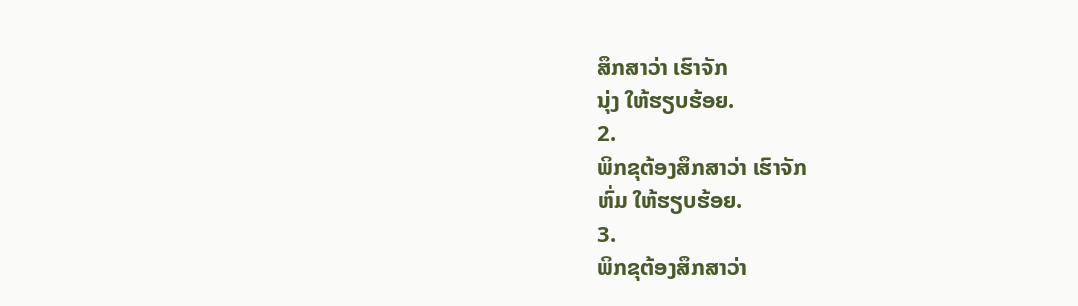ສຶກສາວ່າ ເຮົາຈັກ
ນຸ່ງ ໃຫ້ຮຽບຮ້ອຍ.
2.
ພິກຂຸຕ້ອງສຶກສາວ່າ ເຮົາຈັກ
ຫົ່ມ ໃຫ້ຮຽບຮ້ອຍ.
3.
ພິກຂຸຕ້ອງສຶກສາວ່າ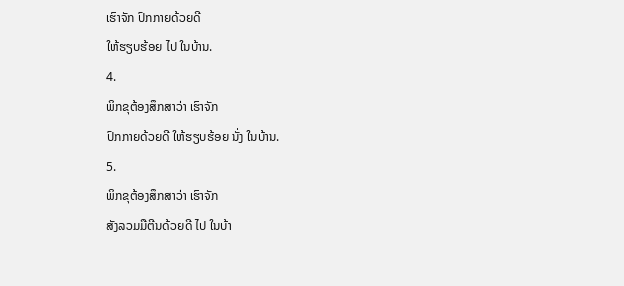ເຮົາຈັກ ປົກກາຍດ້ວຍດີ
ໃຫ້ຮຽບຮ້ອຍ ໄປ ໃນບ້ານ.
4.
ພິກຂຸຕ້ອງສຶກສາວ່າ ເຮົາຈັກ
ປົກກາຍດ້ວຍດີ ໃຫ້ຮຽບຮ້ອຍ ນັ່ງ ໃນບ້ານ.
5.
ພິກຂຸຕ້ອງສຶກສາວ່າ ເຮົາຈັກ
ສັງລວມມືຕີນດ້ວຍດີ ໄປ ໃນບ້າ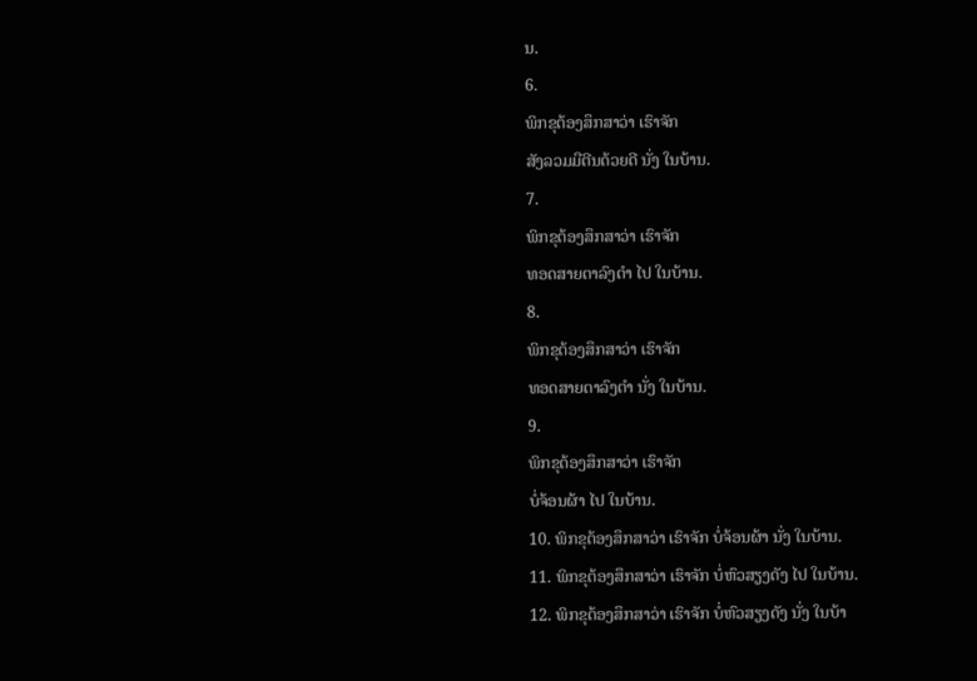ນ.
6.
ພິກຂຸຕ້ອງສຶກສາວ່າ ເຮົາຈັກ
ສັງລວມມືຕີນດ້ວຍດີ ນັ່ງ ໃນບ້ານ.
7.
ພິກຂຸຕ້ອງສຶກສາວ່າ ເຮົາຈັກ
ທອດສາຍຕາລົງຕຳ ໄປ ໃນບ້ານ.
8.
ພິກຂຸຕ້ອງສຶກສາວ່າ ເຮົາຈັກ
ທອດສາຍຕາລົງຕຳ ນັ່ງ ໃນບ້ານ.
9.
ພິກຂຸຕ້ອງສຶກສາວ່າ ເຮົາຈັກ
ບໍ່ຈ້ອນຜ້າ ໄປ ໃນບ້ານ.
10. ພິກຂຸຕ້ອງສຶກສາວ່າ ເຮົາຈັກ ບໍ່ຈ້ອນຜ້າ ນັ່ງ ໃນບ້ານ.
11. ພິກຂຸຕ້ອງສຶກສາວ່າ ເຮົາຈັກ ບໍ່ຫົວສຽງດັງ ໄປ ໃນບ້ານ.
12. ພິກຂຸຕ້ອງສຶກສາວ່າ ເຮົາຈັກ ບໍ່ຫົວສຽງດັງ ນັ່ງ ໃນບ້າ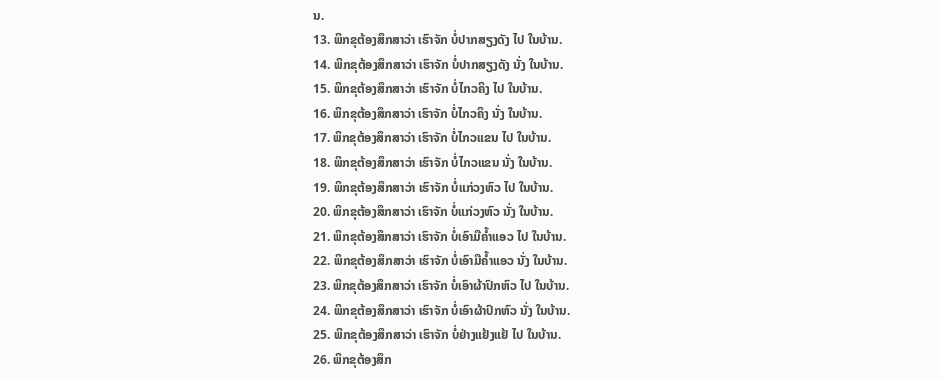ນ.
13. ພິກຂຸຕ້ອງສຶກສາວ່າ ເຮົາຈັກ ບໍ່ປາກສຽງດັງ ໄປ ໃນບ້ານ.
14. ພິກຂຸຕ້ອງສຶກສາວ່າ ເຮົາຈັກ ບໍ່ປາກສຽງດັງ ນັ່ງ ໃນບ້ານ.
15. ພິກຂຸຕ້ອງສຶກສາວ່າ ເຮົາຈັກ ບໍ່ໄກວຄິງ ໄປ ໃນບ້ານ.
16. ພິກຂຸຕ້ອງສຶກສາວ່າ ເຮົາຈັກ ບໍ່ໄກວຄິງ ນັ່ງ ໃນບ້ານ.
17. ພິກຂຸຕ້ອງສຶກສາວ່າ ເຮົາຈັກ ບໍ່ໄກວແຂນ ໄປ ໃນບ້ານ.
18. ພິກຂຸຕ້ອງສຶກສາວ່າ ເຮົາຈັກ ບໍ່ໄກວແຂນ ນັ່ງ ໃນບ້ານ.
19. ພິກຂຸຕ້ອງສຶກສາວ່າ ເຮົາຈັກ ບໍ່ແກ່ວງຫົວ ໄປ ໃນບ້ານ.
20. ພິກຂຸຕ້ອງສຶກສາວ່າ ເຮົາຈັກ ບໍ່ແກ່ວງຫົວ ນັ່ງ ໃນບ້ານ.
21. ພິກຂຸຕ້ອງສຶກສາວ່າ ເຮົາຈັກ ບໍ່ເອົາມືຄ້ຳແອວ ໄປ ໃນບ້ານ.
22. ພິກຂຸຕ້ອງສຶກສາວ່າ ເຮົາຈັກ ບໍ່ເອົາມືຄ້ຳແອວ ນັ່ງ ໃນບ້ານ.
23. ພິກຂຸຕ້ອງສຶກສາວ່າ ເຮົາຈັກ ບໍ່ເອົາຜ້າປົກຫົວ ໄປ ໃນບ້ານ.
24. ພິກຂຸຕ້ອງສຶກສາວ່າ ເຮົາຈັກ ບໍ່ເອົາຜ້າປົກຫົວ ນັ່ງ ໃນບ້ານ.
25. ພິກຂຸຕ້ອງສຶກສາວ່າ ເຮົາຈັກ ບໍ່ຢ່າງແຢ້ງແຢ້ ໄປ ໃນບ້ານ.
26. ພິກຂຸຕ້ອງສຶກ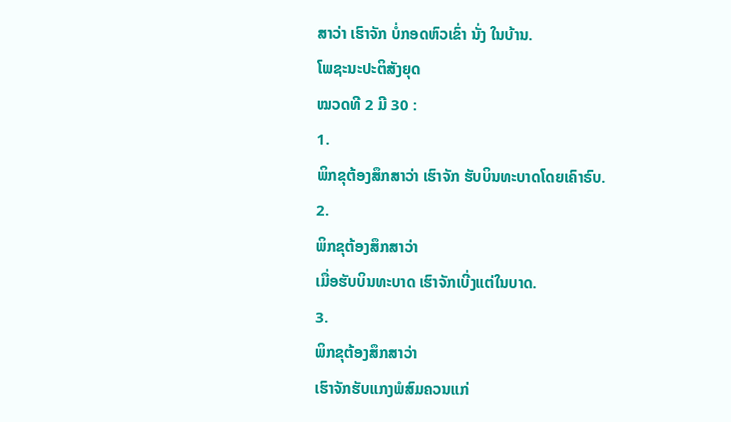ສາວ່າ ເຮົາຈັກ ບໍ່ກອດຫົວເຂົ່າ ນັ່ງ ໃນບ້ານ.
ໂພຊະນະປະຕິສັງຍຸດ
ໝວດທີ 2 ມີ 30 :
1.
ພິກຂຸຕ້ອງສຶກສາວ່າ ເຮົາຈັກ ຮັບບິນທະບາດໂດຍເຄົາຣົບ.
2.
ພິກຂຸຕ້ອງສຶກສາວ່າ
ເມື່ອຮັບບິນທະບາດ ເຮົາຈັກເບີ່ງແຕ່ໃນບາດ.
3.
ພິກຂຸຕ້ອງສຶກສາວ່າ
ເຮົາຈັກຮັບແກງພໍສົມຄວນແກ່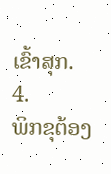ເຂົ້າສຸກ.
4.
ພິກຂຸຕ້ອງ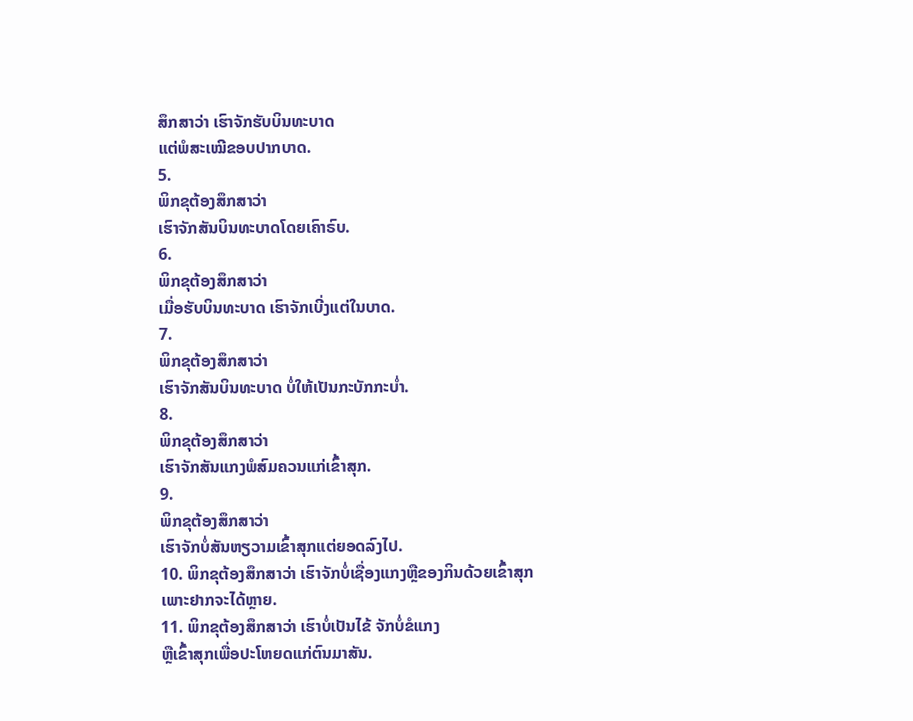ສຶກສາວ່າ ເຮົາຈັກຮັບບິນທະບາດ
ແຕ່ພໍສະເໝີຂອບປາກບາດ.
5.
ພິກຂຸຕ້ອງສຶກສາວ່າ
ເຮົາຈັກສັນບິນທະບາດໂດຍເຄົາຣົບ.
6.
ພິກຂຸຕ້ອງສຶກສາວ່າ
ເມື່ອຮັບບິນທະບາດ ເຮົາຈັກເບີ່ງແຕ່ໃນບາດ.
7.
ພິກຂຸຕ້ອງສຶກສາວ່າ
ເຮົາຈັກສັນບິນທະບາດ ບໍ່ໃຫ້ເປັນກະບັກກະບ່ຳ.
8.
ພິກຂຸຕ້ອງສຶກສາວ່າ
ເຮົາຈັກສັນແກງພໍສົມຄວນແກ່ເຂົ້າສຸກ.
9.
ພິກຂຸຕ້ອງສຶກສາວ່າ
ເຮົາຈັກບໍ່ສັນຫຽວາມເຂົ້າສຸກແຕ່ຍອດລົງໄປ.
10. ພິກຂຸຕ້ອງສຶກສາວ່າ ເຮົາຈັກບໍ່ເຊື່ອງແກງຫຼືຂອງກິນດ້ວຍເຂົ້າສຸກ
ເພາະຢາກຈະໄດ້ຫຼາຍ.
11. ພິກຂຸຕ້ອງສຶກສາວ່າ ເຮົາບໍ່ເປັນໄຂ້ ຈັກບໍ່ຂໍແກງ
ຫຼືເຂົ້າສຸກເພື່ອປະໂຫຍດແກ່ຕົນມາສັນ.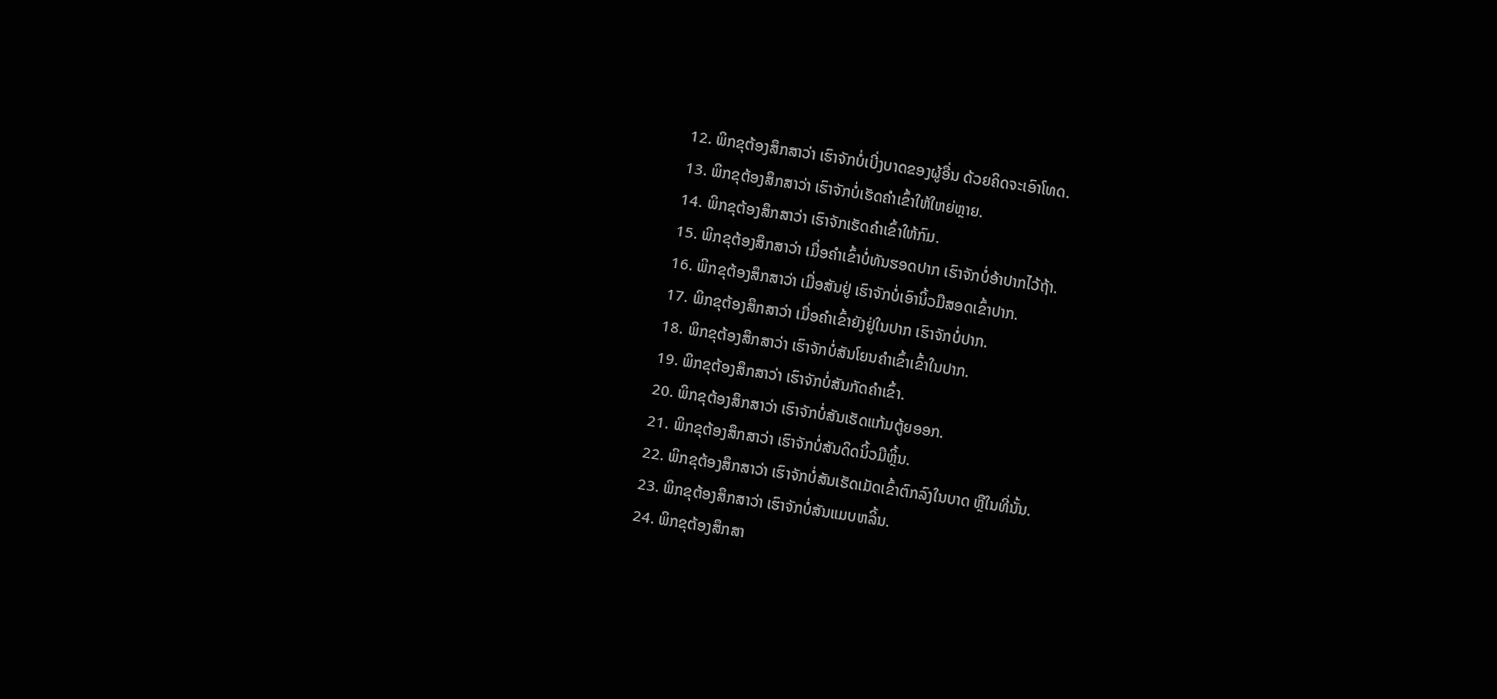12. ພິກຂຸຕ້ອງສຶກສາວ່າ ເຮົາຈັກບໍ່ເບີ່ງບາດຂອງຜູ້ອື່ນ ດ້ວຍຄິດຈະເອົາໂທດ.
13. ພິກຂຸຕ້ອງສຶກສາວ່າ ເຮົາຈັກບໍ່ເຮັດຄຳເຂົ້າໃຫ້ໃຫຍ່ຫຼາຍ.
14. ພິກຂຸຕ້ອງສຶກສາວ່າ ເຮົາຈັກເຮັດຄຳເຂົ້າໃຫ້ກົມ.
15. ພິກຂຸຕ້ອງສຶກສາວ່າ ເມື່ອຄຳເຂົ້າບໍ່ທັນຮອດປາກ ເຮົາຈັກບໍ່ອ້າປາກໄວ້ຖ້າ.
16. ພິກຂຸຕ້ອງສຶກສາວ່າ ເມື່ອສັນຢູ່ ເຮົາຈັກບໍ່ເອົານິ້ວມືສອດເຂົ້າປາກ.
17. ພິກຂຸຕ້ອງສຶກສາວ່າ ເມື່ອຄຳເຂົ້າຍັງຢູ່ໃນປາກ ເຮົາຈັກບໍ່ປາກ.
18. ພິກຂຸຕ້ອງສຶກສາວ່າ ເຮົາຈັກບໍ່ສັນໂຍນຄຳເຂົ້າເຂົ້າໃນປາກ.
19. ພິກຂຸຕ້ອງສຶກສາວ່າ ເຮົາຈັກບໍ່ສັນກັດຄຳເຂົ້າ.
20. ພິກຂຸຕ້ອງສຶກສາວ່າ ເຮົາຈັກບໍ່ສັນເຮັດແກ້ມຕູ້ຍອອກ.
21. ພິກຂຸຕ້ອງສຶກສາວ່າ ເຮົາຈັກບໍ່ສັນດິດນິ້ວມືຫຼິ້ນ.
22. ພິກຂຸຕ້ອງສຶກສາວ່າ ເຮົາຈັກບໍ່ສັນເຮັດເມັດເຂົ້າຕົກລົງໃນບາດ ຫຼືໃນທີ່ນັ້ນ.
23. ພິກຂຸຕ້ອງສຶກສາວ່າ ເຮົາຈັກບໍ່ສັນແມບຫລິ້ນ.
24. ພິກຂຸຕ້ອງສຶກສາ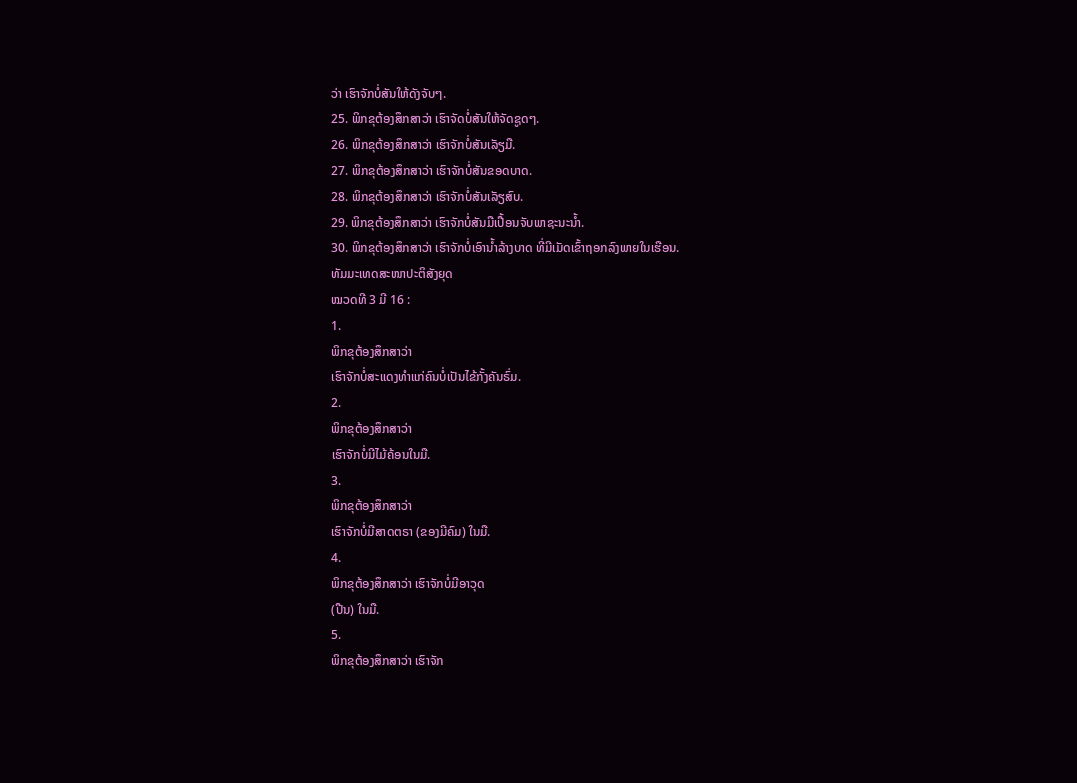ວ່າ ເຮົາຈັກບໍ່ສັນໃຫ້ດັງຈັບໆ.
25. ພິກຂຸຕ້ອງສຶກສາວ່າ ເຮົາຈັດບໍ່ສັນໃຫ້ຈັດຊູດໆ.
26. ພິກຂຸຕ້ອງສຶກສາວ່າ ເຮົາຈັກບໍ່ສັນເລັຽມື.
27. ພິກຂຸຕ້ອງສຶກສາວ່າ ເຮົາຈັກບໍ່ສັນຂອດບາດ.
28. ພິກຂຸຕ້ອງສຶກສາວ່າ ເຮົາຈັກບໍ່ສັນເລັຽສົບ.
29. ພິກຂຸຕ້ອງສຶກສາວ່າ ເຮົາຈັກບໍ່ສັນມືເປື້ອນຈັບພາຊະນະນ້ຳ.
30. ພິກຂຸຕ້ອງສຶກສາວ່າ ເຮົາຈັກບໍ່ເອົານ້ຳລ້າງບາດ ທີ່ມີເມັດເຂົ້າຖອກລົງພາຍໃນເຮືອນ.
ທັມມະເທດສະໜາປະຕິສັງຍຸດ
ໝວດທີ 3 ມີ 16 :
1.
ພິກຂຸຕ້ອງສຶກສາວ່າ
ເຮົາຈັກບໍ່ສະແດງທຳແກ່ຄົນບໍ່ເປັນໄຂ້ກັ້ງຄັນຣົ່ມ.
2.
ພິກຂຸຕ້ອງສຶກສາວ່າ
ເຮົາຈັກບໍ່ມີໄມ້ຄ້ອນໃນມື.
3.
ພິກຂຸຕ້ອງສຶກສາວ່າ
ເຮົາຈັກບໍ່ມີສາດຕຣາ (ຂອງມີຄົມ) ໃນມື.
4.
ພິກຂຸຕ້ອງສຶກສາວ່າ ເຮົາຈັກບໍ່ມີອາວຸດ
(ປືນ) ໃນມື.
5.
ພິກຂຸຕ້ອງສຶກສາວ່າ ເຮົາຈັກ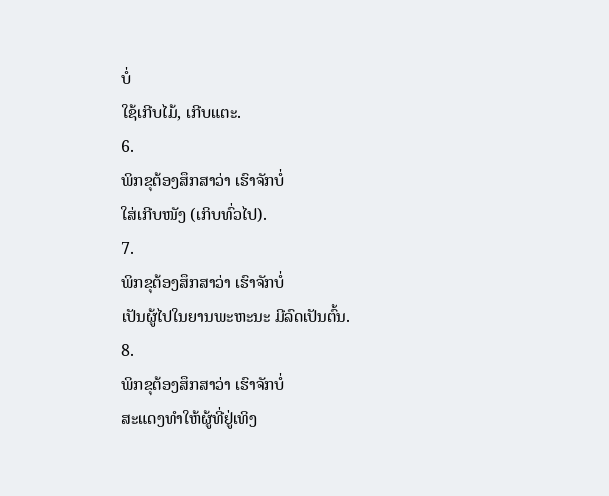ບໍ່
ໃຊ້ເກີບໄມ້, ເກີບແຕະ.
6.
ພິກຂຸຕ້ອງສຶກສາວ່າ ເຮົາຈັກບໍ່
ໃສ່ເກີບໜັງ (ເກິບທົ່ວໄປ).
7.
ພິກຂຸຕ້ອງສຶກສາວ່າ ເຮົາຈັກບໍ່
ເປັນຜູ້ໄປໃນຍານພະຫະນະ ມີລົດເປັນຕົ້ນ.
8.
ພິກຂຸຕ້ອງສຶກສາວ່າ ເຮົາຈັກບໍ່
ສະແດງທຳໃຫ້ຜູ້ທີ່ຢູ່ເທິງ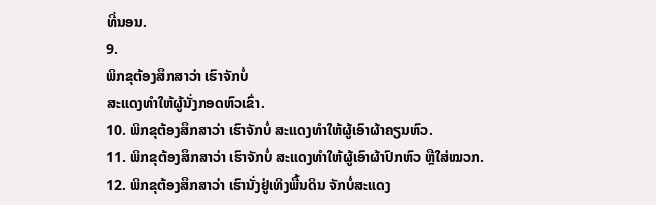ທີ່ນອນ.
9.
ພິກຂຸຕ້ອງສຶກສາວ່າ ເຮົາຈັກບໍ່
ສະແດງທຳໃຫ້ຜູ້ນັ່ງກອດຫົວເຂົ່າ.
10. ພິກຂຸຕ້ອງສຶກສາວ່າ ເຮົາຈັກບໍ່ ສະແດງທຳໃຫ້ຜູ້ເອົາຜ້າຄຽນຫົວ.
11. ພິກຂຸຕ້ອງສຶກສາວ່າ ເຮົາຈັກບໍ່ ສະແດງທຳໃຫ້ຜູ້ເອົາຜ້າປົກຫົວ ຫຼືໃສ່ໝວກ.
12. ພິກຂຸຕ້ອງສຶກສາວ່າ ເຮົານັ່ງຢູ່ເທິງພື້ນດິນ ຈັກບໍ່ສະແດງ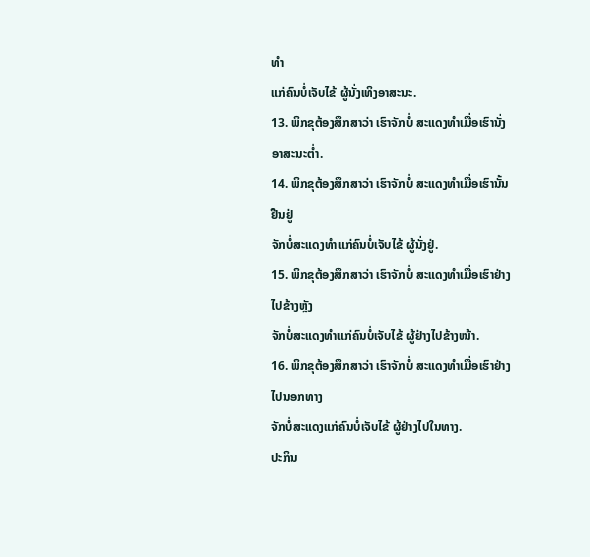ທຳ
ແກ່ຄົນບໍ່ເຈັບໄຂ້ ຜູ້ນັ່ງເທິງອາສະນະ.
13. ພິກຂຸຕ້ອງສຶກສາວ່າ ເຮົາຈັກບໍ່ ສະແດງທຳເມື່ອເຮົານັ່ງອາສະນະຕ່ຳ.
14. ພິກຂຸຕ້ອງສຶກສາວ່າ ເຮົາຈັກບໍ່ ສະແດງທຳເມື່ອເຮົານັ້ນຢືນຢູ່
ຈັກບໍ່ສະແດງທຳແກ່ຄົນບໍ່ເຈັບໄຂ້ ຜູ້ນັ່ງຢູ່.
15. ພິກຂຸຕ້ອງສຶກສາວ່າ ເຮົາຈັກບໍ່ ສະແດງທຳເມື່ອເຮົາຢ່າງໄປຂ້າງຫຼັງ
ຈັກບໍ່ສະແດງທຳແກ່ຄົນບໍ່ເຈັບໄຂ້ ຜູ້ຢ່າງໄປຂ້າງໜ້າ.
16. ພິກຂຸຕ້ອງສຶກສາວ່າ ເຮົາຈັກບໍ່ ສະແດງທຳເມື່ອເຮົາຢ່າງໄປນອກທາງ
ຈັກບໍ່ສະແດງແກ່ຄົນບໍ່ເຈັບໄຂ້ ຜູ້ຢ່າງໄປໃນທາງ.
ປະກິນ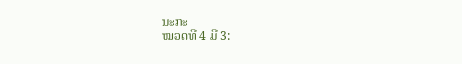ນະກະ
ໝວດທີ 4 ມີ 3: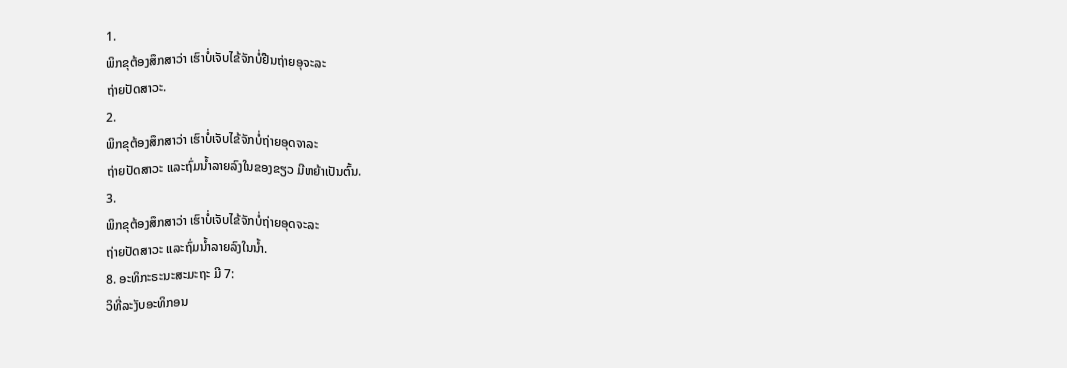1.
ພິກຂຸຕ້ອງສຶກສາວ່າ ເຮົາບໍ່ເຈັບໄຂ້ຈັກບໍ່ຢືນຖ່າຍອຸຈະລະ
ຖ່າຍປັດສາວະ.
2.
ພິກຂຸຕ້ອງສຶກສາວ່າ ເຮົາບໍ່ເຈັບໄຂ້ຈັກບໍ່ຖ່າຍອຸດຈາລະ
ຖ່າຍປັດສາວະ ແລະຖົ່ມນ້ຳລາຍລົງໃນຂອງຂຽວ ມີຫຍ້າເປັນຕົ້ນ.
3.
ພິກຂຸຕ້ອງສຶກສາວ່າ ເຮົາບໍ່ເຈັບໄຂ້ຈັກບໍ່ຖ່າຍອຸດຈະລະ
ຖ່າຍປັດສາວະ ແລະຖົ່ມນ້ຳລາຍລົງໃນນ້ຳ.
8. ອະທິກະຣະນະສະມະຖະ ມີ 7:
ວິທີ່ລະງັບອະທິກອນ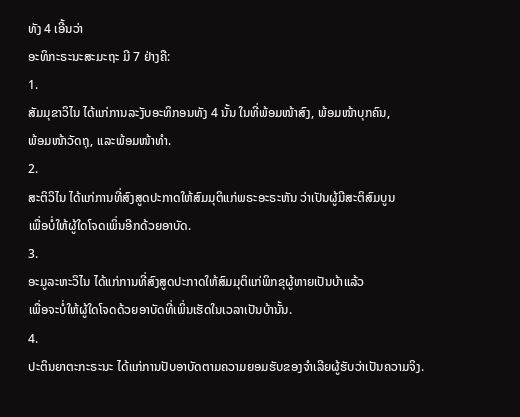ທັງ 4 ເອີ້ນວ່າ
ອະທິກະຣະນະສະມະຖະ ມີ 7 ຢ່າງຄື:
1.
ສັມມຸຂາວິໄນ ໄດ້ແກ່ການລະງັບອະທິກອນທັງ 4 ນັ້ນ ໃນທີ່ພ້ອມໜ້າສົງ, ພ້ອມໜ້າບຸກຄົນ,
ພ້ອມໜ້າວັດຖຸ, ແລະພ້ອມໜ້າທຳ.
2.
ສະຕິວິໄນ ໄດ້ແກ່ການທີ່ສົງສູດປະກາດໃຫ້ສົມມຸຕິແກ່ພຣະອະຣະຫັນ ວ່າເປັນຜູ້ມີສະຕິສົມບູນ
ເພື່ອບໍ່ໃຫ້ຜູ້ໃດໂຈດເພິ່ນອີກດ້ວຍອາບັດ.
3.
ອະມູລະຫະວິໄນ ໄດ້ແກ່ການທີ່ສົງສູດປະກາດໃຫ້ສົມມຸຕິແກ່ພິກຂຸຜູ້ຫາຍເປັນບ້າແລ້ວ
ເພື່ອຈະບໍ່ໃຫ້ຜູ້ໃດໂຈດດ້ວຍອາບັດທີ່ເພິ່ນເຮັດໃນເວລາເປັນບ້ານັ້ນ.
4.
ປະຕິນຍາຕະກະຣະນະ ໄດ້ແກ່ການປັບອາບັດຕາມຄວາມຍອມຮັບຂອງຈຳເລີຍຜູ້ຮັບວ່າເປັນຄວາມຈິງ.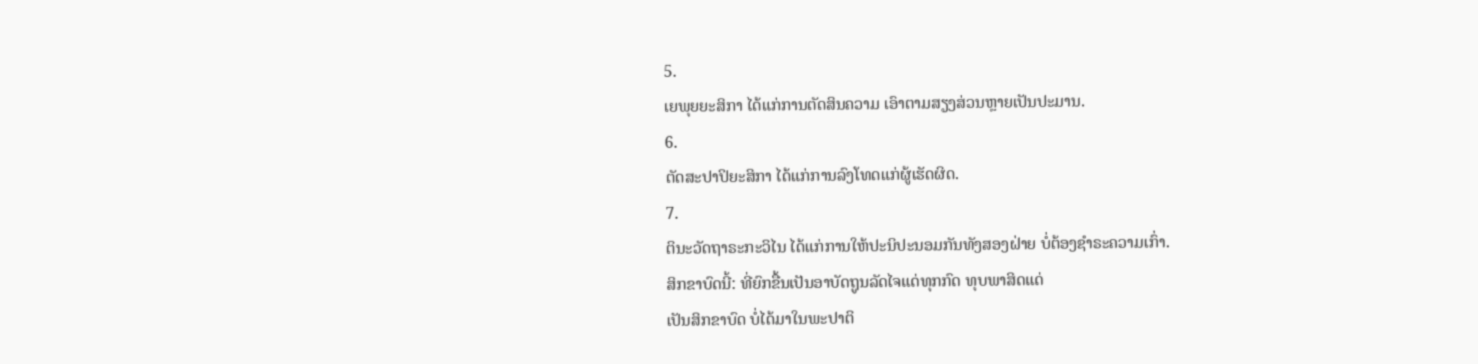5.
ເຍພຸຍຍະສິກາ ໄດ້ແກ່ການຕັດສິນຄວາມ ເອົາຕາມສຽງສ່ວນຫຼາຍເປັນປະມານ.
6.
ຕັດສະປາປິຍະສິກາ ໄດ້ແກ່ການລົງໂທດແກ່ຜູ້ເຮັດຜິດ.
7.
ຕິນະວັດຖາຣະກະວິໄນ ໄດ້ແກ່ການໃຫ້ປະນິປະນອມກັນທັງສອງຝ່າຍ ບໍ່ຕ້ອງຊຳຣະຄວາມເກົ່າ.
ສິກຂາບົດນີ້: ທີ່ຍົກຂື້ນເປັນອາບັດຖູນລັດໄຈແດ່ທຸກກົດ ທຸບພາສິດແດ່
ເປັນສິກຂາບົດ ບໍ່ໄດ້ມາໃນພະປາຕິ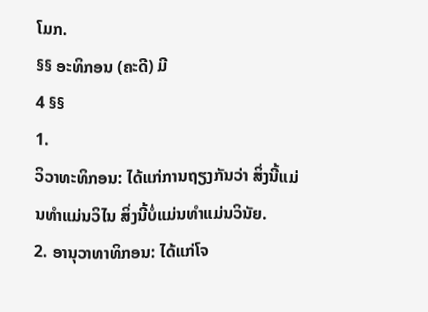ໂມກ.
§§ ອະທິກອນ (ຄະດີ) ມີ
4 §§
1.
ວິວາທະທິກອນ: ໄດ້ແກ່ການຖຽງກັນວ່າ ສິ່ງນີ້ແມ່ນທຳແມ່ນວິໄນ ສິ່ງນີ້ບໍ່ແມ່ນທຳແມ່ນວິນັຍ.
2. ອານຸວາທາທິກອນ: ໄດ້ແກ່ໂຈ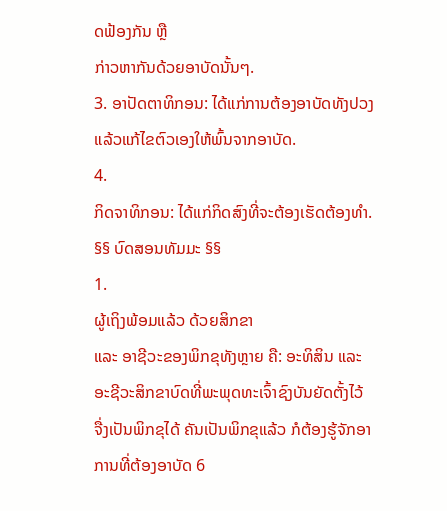ດຟ້ອງກັນ ຫຼື
ກ່າວຫາກັນດ້ວຍອາບັດນັ້ນໆ.
3. ອາປັດຕາທິກອນ: ໄດ້ແກ່ການຕ້ອງອາບັດທັງປວງ
ແລ້ວແກ້ໄຂຕົວເອງໃຫ້ພົ້ນຈາກອາບັດ.
4.
ກິດຈາທິກອນ: ໄດ້ແກ່ກິດສົງທີ່ຈະຕ້ອງເຮັດຕ້ອງທຳ.
§§ ບົດສອນທັມມະ §§
1.
ຜູ້ເຖິງພ້ອມແລ້ວ ດ້ວຍສິກຂາ
ແລະ ອາຊີວະຂອງພິກຂຸທັງຫຼາຍ ຄື: ອະທິສິນ ແລະ ອະຊີວະສິກຂາບົດທີ່ພະພຸດທະເຈົ້າຊົງບັນຍັດຕັ້ງໄວ້
ຈື່ງເປັນພິກຂຸໄດ້ ຄັນເປັນພິກຂຸແລ້ວ ກໍຕ້ອງຮູ້ຈັກອາການທີ່ຕ້ອງອາບັດ 6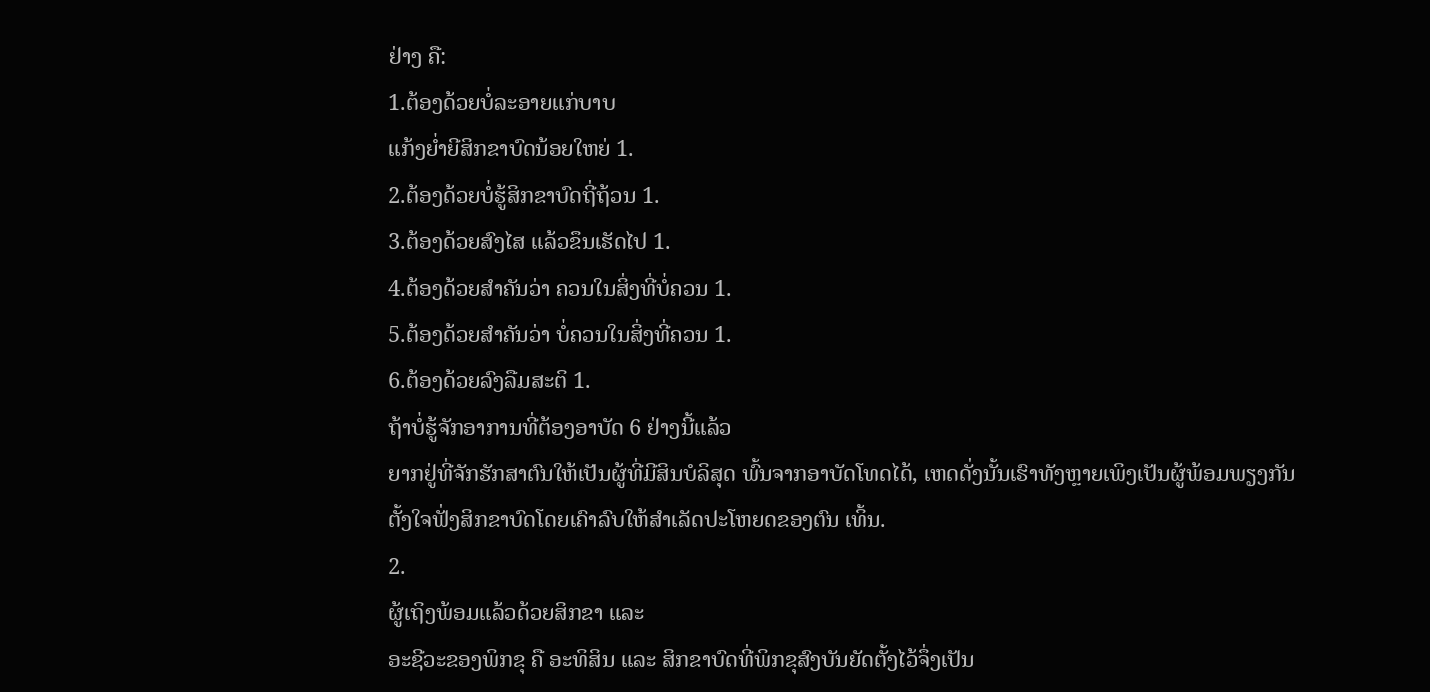ຢ່າງ ຄື:
1.ຕ້ອງດ້ວຍບໍ່ລະອາຍແກ່ບາບ
ແກ້ງຍ່ຳຍີສິກຂາບົດນ້ອຍໃຫຍ່ 1.
2.ຕ້ອງດ້ວຍບໍ່ຮູ້ສິກຂາບົດຖີ່ຖ້ວນ 1.
3.ຕ້ອງດ້ວຍສົງໄສ ແລ້ວຂຶນເຮັດໄປ 1.
4.ຕ້ອງດ້ວຍສຳຄັນວ່າ ຄວນໃນສິ່ງທີ່ບໍ່ຄວນ 1.
5.ຕ້ອງດ້ວຍສຳຄັນວ່າ ບໍ່ຄວນໃນສິ່ງທີ່ຄວນ 1.
6.ຕ້ອງດ້ວຍລົງລືມສະຕິ 1.
ຖ້າບໍ່ຮູ້ຈັກອາການທີ່ຕ້ອງອາບັດ 6 ຢ່າງນີ້ແລ້ວ
ຍາກຢູ່ທີ່ຈັກຮັກສາຕົນໃຫ້ເປັນຜູ້ທີ່ມີສິນບໍລິສຸດ ພົ້ນຈາກອາບັດໂທດໄດ້, ເຫດດັ່ງນັ້ນເຮົາທັງຫຼາຍເພິງເປັນຜູ້ພ້ອມພຽງກັນ
ຕັ້ງໃຈຟັ່ງສິກຂາບົດໂດຍເຄົາລົບໃຫ້ສຳເລັດປະໂຫຍດຂອງຕົນ ເທິ້ນ.
2.
ຜູ້ເຖິງພ້ອມແລ້ວດ້ວຍສິກຂາ ແລະ
ອະຊີວະຂອງພິກຂຸ ຄື ອະທິສິນ ແລະ ສິກຂາບົດທີ່ພິກຂຸສົງບັນຍັດຕັ້ງໄວ້ຈຶ່ງເປັນ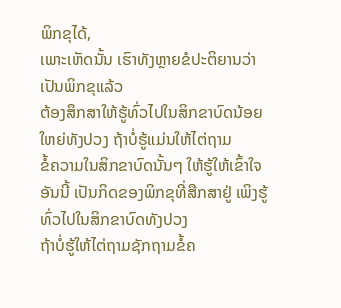ພິກຂຸໄດ້,
ເພາະເຫັດນັ້ນ ເຮົາທັງຫຼາຍຂໍປະຕິຍານວ່າ ເປັນພິກຂຸແລ້ວ
ຕ້ອງສຶກສາໃຫ້ຮູ້ທົ່ວໄປໃນສິກຂາບົດນ້ອຍໃຫຍ່ທັງປວງ ຖ້າບໍ່ຮູ້ແມ່ນໃຫ້ໄຕ່ຖາມ
ຂໍ້ຄວາມໃນສິກຂາບົດນັ້ນໆ ໃຫ້ຮູ້ໃຫ້ເຂົ້າໃຈ ອັນນີ້ ເປັນກິດຂອງພິກຂຸທີ່ສືກສາຢູ່ ເພິງຮູ້ທົ່ວໄປໃນສິກຂາບົດທັງປວງ
ຖ້າບໍ່ຮູ້ໃຫ້ໄຕ່ຖາມຊັກຖາມຂໍ້ຄ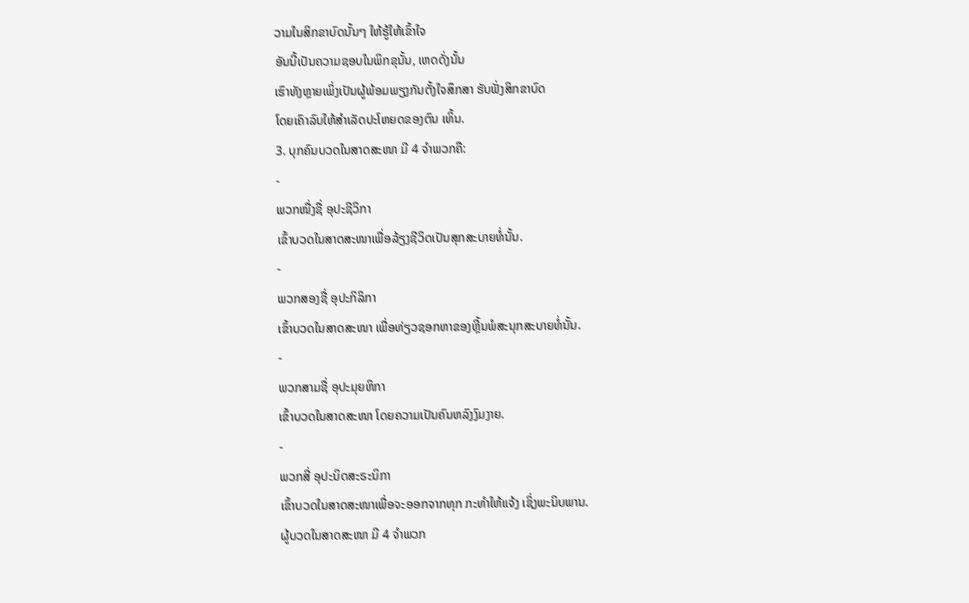ວາມໃນສິກຂາບົດນັ້ນໆ ໃຫ້ຮູ້ໃຫ້ເຂົ້າໃຈ
ອັນນີ້ເປັນຄວາມຊອບໃນພິກຂຸນັ້ນ, ເຫດດັ່ງນັ້ນ
ເຮົາທັງຫຼາຍເພິ່ງເປັນຜູ້ພ້ອມພຽງກັນຕັ້ງໃຈສຶກສາ ຮັບຟັ່ງສິກຂາບົດ
ໂດຍເຄົາລົບໃຫ້ສຳເລັດປະໂຫຍດຂອງຕົນ ເທິ້ນ.
3. ບຸກຄົນບວດໃນສາດສະໜາ ມີ 4 ຈຳພວກຄື:
-
ພວກໜື່ງຊື່ ອຸປະຊີວິກາ
ເຂົ້າບວດໃນສາດສະໜາເພື່ອລ້ຽງຊີວິດເປັນສຸກສະບາຍທໍ່ນັ້ນ.
-
ພວກສອງຊື່ ອຸປະກິລິກາ
ເຂົ້າບວດໃນສາດສະໜາ ເພື່ອທ່ຽວຊອກຫາຂອງຫຼີ້ນພໍສະນຸກສະບາຍທໍ່ນັ້ນ.
-
ພວກສາມຊື່ ອຸປະມຸຍຫິກາ
ເຂົ້າບວດໃນສາດສະໜາ ໂດຍຄວາມເປັນຄົນຫລົງງົມງາຍ.
-
ພວກສີ່ ອຸປະນິດສະຣະນິກາ
ເຂົ້າບວດໃນສາດສະໜາເພື່ອຈະອອກຈາກທຸກ ກະທຳໃຫ້ແຈ້ງ ເຊິ່ງພະນິບພານ.
ຜູ້ບວດໃນສາດສະໜາ ມີ 4 ຈຳພວກ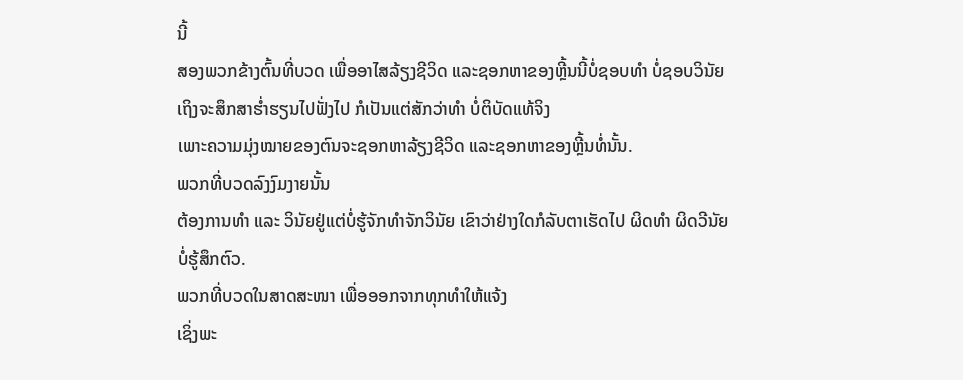ນີ້
ສອງພວກຂ້າງຕົ້ນທີ່ບວດ ເພື່ອອາໄສລ້ຽງຊີວິດ ແລະຊອກຫາຂອງຫຼີ້ນນີ້ບໍ່ຊອບທຳ ບໍ່ຊອບວິນັຍ
ເຖິງຈະສຶກສາຮ່ຳຮຽນໄປຟັ່ງໄປ ກໍເປັນແຕ່ສັກວ່າທຳ ບໍ່ຕິບັດແທ້ຈິງ
ເພາະຄວາມມຸ່ງໝາຍຂອງຕົນຈະຊອກຫາລ້ຽງຊີວິດ ແລະຊອກຫາຂອງຫຼີ້ນທໍ່ນັ້ນ.
ພວກທີ່ບວດລົງງົມງາຍນັ້ນ
ຕ້ອງການທຳ ແລະ ວິນັຍຢູ່ແຕ່ບໍ່ຮູ້ຈັກທຳຈັກວິນັຍ ເຂົາວ່າຢ່າງໃດກໍລັບຕາເຮັດໄປ ຜິດທຳ ຜິດວີນັຍ
ບໍ່ຮູ້ສຶກຕົວ.
ພວກທີ່ບວດໃນສາດສະໜາ ເພື່ອອອກຈາກທຸກທຳໃຫ້ແຈ້ງ
ເຊິ່ງພະ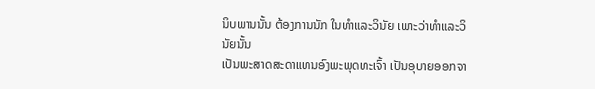ນິບພານນັ້ນ ຕ້ອງການນັກ ໃນທຳແລະວິນັຍ ເພາະວ່າທຳແລະວິນັຍນັ້ນ
ເປັນພະສາດສະດາແທນອົງພະພຸດທະເຈົ້າ ເປັນອຸບາຍອອກຈາ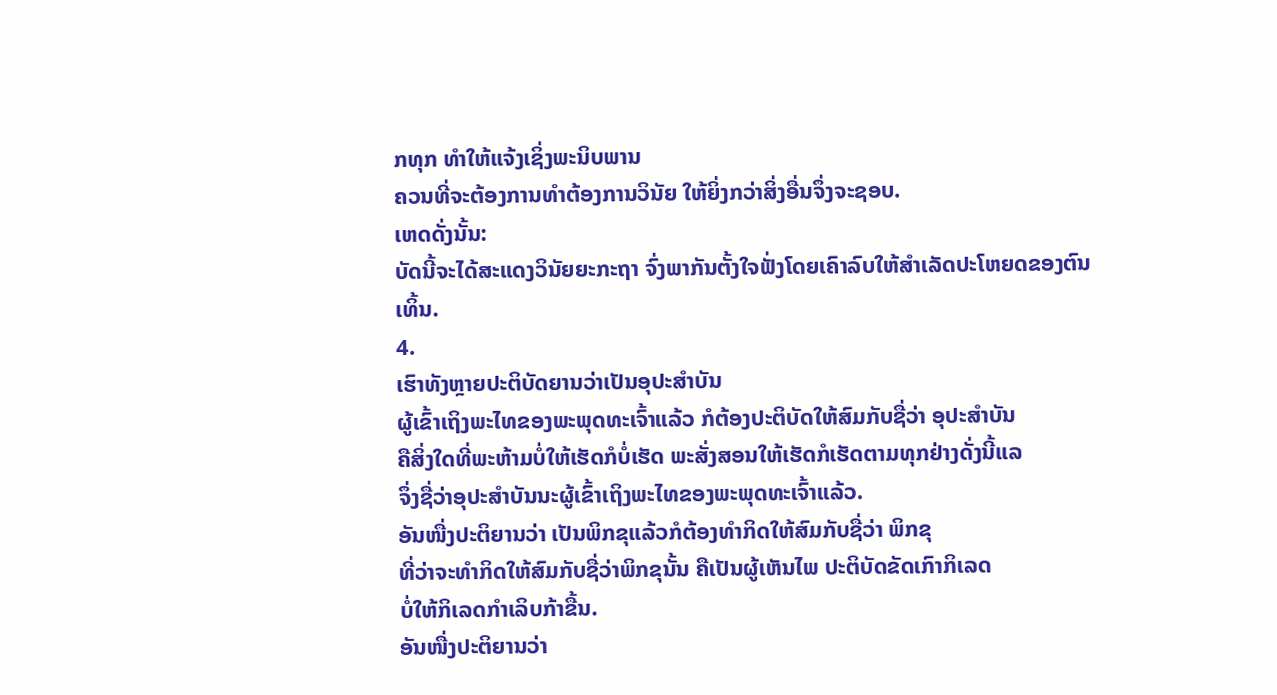ກທຸກ ທຳໃຫ້ແຈ້ງເຊິ່ງພະນິບພານ
ຄວນທີ່ຈະຕ້ອງການທຳຕ້ອງການວິນັຍ ໃຫ້ຍິ່ງກວ່າສິ່ງອື່ນຈຶ່ງຈະຊອບ.
ເຫດດັ່ງນັ້ນ:
ບັດນີ້ຈະໄດ້ສະແດງວິນັຍຍະກະຖາ ຈົ່ງພາກັນຕັ້ງໃຈຟັ່ງໂດຍເຄົາລົບໃຫ້ສຳເລັດປະໂຫຍດຂອງຕົນ
ເທິ້ນ.
4.
ເຮົາທັງຫຼາຍປະຕິບັດຍານວ່າເປັນອຸປະສຳບັນ
ຜູ້ເຂົ້າເຖິງພະໄທຂອງພະພຸດທະເຈົ້າແລ້ວ ກໍຕ້ອງປະຕິບັດໃຫ້ສົມກັບຊື່ວ່າ ອຸປະສຳບັນ
ຄືສິ່ງໃດທີ່ພະຫ້າມບໍ່ໃຫ້ເຮັດກໍບໍ່ເຮັດ ພະສັ່ງສອນໃຫ້ເຮັດກໍເຮັດຕາມທຸກຢ່າງດັ່ງນີ້ແລ
ຈຶ່ງຊື່ວ່າອຸປະສຳບັນນະຜູ້ເຂົ້າເຖິງພະໄທຂອງພະພຸດທະເຈົ້າແລ້ວ.
ອັນໜື່ງປະຕິຍານວ່າ ເປັນພິກຂຸແລ້ວກໍຕ້ອງທຳກິດໃຫ້ສົມກັບຊື່ວ່າ ພິກຂຸ
ທີ່ວ່າຈະທຳກິດໃຫ້ສົມກັບຊື່ວ່າພິກຂຸນັ້ນ ຄືເປັນຜູ້ເຫັນໄພ ປະຕິບັດຂັດເກົາກິເລດ
ບໍ່ໃຫ້ກິເລດກຳເລິບກ້າຂື້ນ.
ອັນໜື່ງປະຕິຍານວ່າ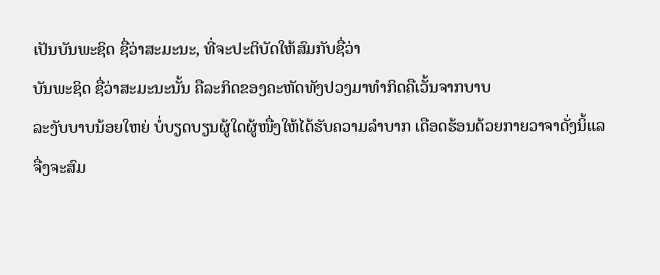ເປັນບັນພະຊິດ ຊື່ວ່າສະມະນະ, ທີ່ຈະປະຕິບັດໃຫ້ສົມກັບຊື່ວ່າ
ບັນພະຊິດ ຊື່ວ່າສະມະນະນັ້ນ ຄືລະກິດຂອງຄະຫັດທັງປວງມາທຳກິດຄືເວັ້ນຈາກບາບ
ລະງັບບາບນ້ອຍໃຫຍ່ ບໍ່ບຽດບຽນຜູ້ໃດຜູ້ໜື່ງໃຫ້ໄດ້ຮັບຄວາມລຳບາກ ເດືອດຮ້ອນດ້ວຍກາຍວາຈາດັ່ງນິ້ແລ
ຈື່ງຈະສົມ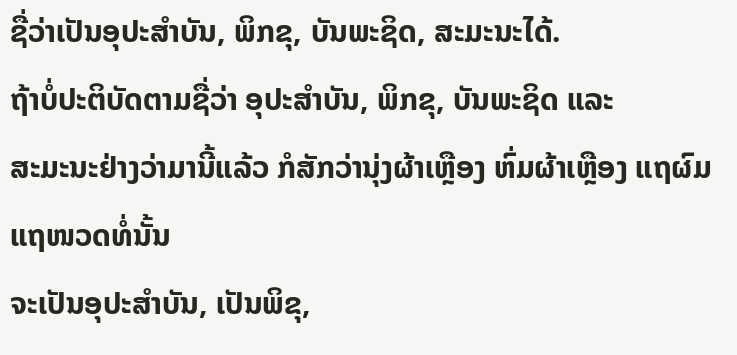ຊື່ວ່າເປັນອຸປະສຳບັນ, ພິກຂຸ, ບັນພະຊິດ, ສະມະນະໄດ້.
ຖ້າບໍ່ປະຕິບັດຕາມຊື່ວ່າ ອຸປະສຳບັນ, ພິກຂຸ, ບັນພະຊິດ ແລະ
ສະມະນະຢ່າງວ່າມານີ້ແລ້ວ ກໍສັກວ່ານຸ່ງຜ້າເຫຼືອງ ຫົ່ມຜ້າເຫຼືອງ ແຖຜົມ ແຖໜວດທໍ່ນັ້ນ
ຈະເປັນອຸປະສຳບັນ, ເປັນພິຂຸ,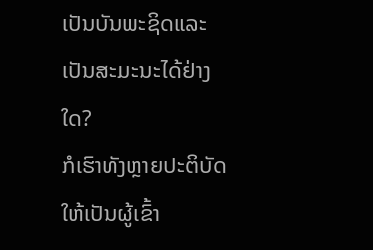ເປັນບັນພະຊິດແລະເປັນສະມະນະໄດ້ຢ່າງໃດ?
ກໍເຮົາທັງຫຼາຍປະຕິບັດໃຫ້ເປັນຜູ້ເຂົ້າ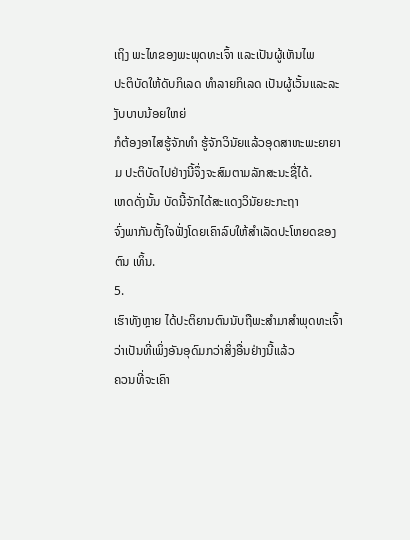ເຖິງ ພະໄທຂອງພະພຸດທະເຈົ້າ ແລະເປັນຜູ້ເຫັນໄພ
ປະຕິບັດໃຫ້ດັບກິເລດ ທຳລາຍກິເລດ ເປັນຜູ້ເວັ້ນແລະລະງັບບາບນ້ອຍໃຫຍ່
ກໍຕ້ອງອາໄສຮູ້ຈັກທຳ ຮູ້ຈັກວິນັຍແລ້ວອຸດສາຫະພະຍາຍາມ ປະຕິບັດໄປຢ່າງນີ້ຈຶ່ງຈະສົມຕາມລັກສະນະຊື່ໄດ້.
ເຫດດັ່ງນັ້ນ ບັດນີ້ຈັກໄດ້ສະແດງວິນັຍຍະກະຖາ
ຈົ່ງພາກັນຕັ້ງໃຈຟັ່ງໂດຍເຄົາລົບໃຫ້ສຳເລັດປະໂຫຍດຂອງຕົນ ເທິ້ນ.
5.
ເຮົາທັງຫຼາຍ ໄດ້ປະຕິຍານຕົນນັບຖືພະສຳມາສຳພຸດທະເຈົ້າວ່າເປັນທີ່ເພິ່ງອັນອຸດົມກວ່າສິ່ງອື່ນຢ່າງນີ້ແລ້ວ
ຄວນທີ່ຈະເຄົາ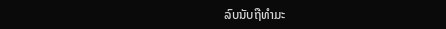ລົບນັບຖືທຳມະ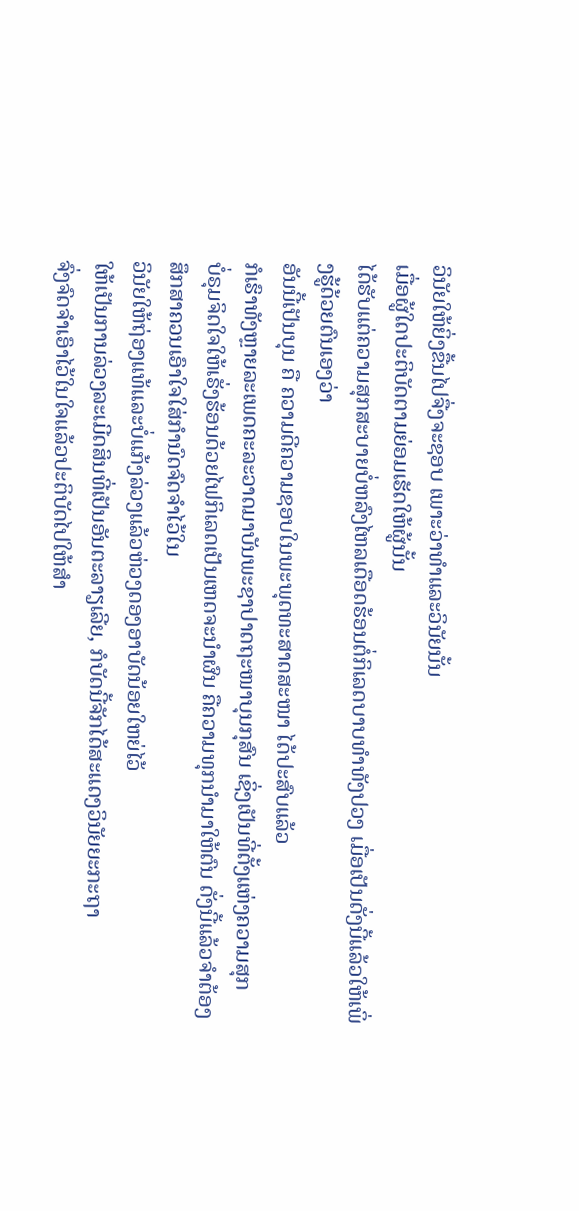ວິນັຍໃຫ້ຍິ່ງຂື້ນໄປຈື່ງຈະຊອບ ເພາະວ່າທຳແລະວິນັຍນັ້ນ
ເມື່ອຜູ້ໃດປະຕິບັດຕາມຍ່ອມເຮັດໃຫ້ຜູ້ນັ້ນ
ໄດ້ຮັບແຕ່ຄວາມສຸກສະບາຍບໍ່ຫລົງໄຫລເດືອດຮ້ອນຕໍ່ກິເລດບາບທຳທັງປວງ ເມື່ອເປັນດັ່ງນີ້ແລ້ວໃຫ້ເພິ່ງຮູ້ດ້ວຍຕົນເອງວ່າ
ອັນນີ້ເປັນບຸນ ຄື ຄວາມດີຄວາມຊອບໃນພະພຸດທະສາດສະໜາ ໄດ້ປະສົບແລ້ວ
ກໍເຮົາທັງຫຼາຍລະເພດຄະລະວາດມາບັນພະຊາປາດຖະໜາບຸນກຸສົນ ເຊິ່ງເປັນທີ່ຕັ້ງແຫ່ງຄວາມສຸກ
ບໍ່ຣຸມຈິດໃຈໃຫ້ເຣັ່ງຮ້ອນດ້ວຍໄຟກິເລດເປັນເຫດຈະນຳຜົນ ຄືຄວາມທຸກນຳມາໃຫ້ຕົນ ດັ່ງນີ້ແລ້ວຈຳຕ້ອງສຶກສາຄວນເອົາໃຈໃສ່ກຳນົດຈົດຈຳໄວ້ໃນ
ວິນັຍໃຫ້ຖ່ອງແທ້ແລະບໍ່ແກ້ງລ່ວງແລ້ວຫ່ວງດອງອາບັດນ້ອຍໃຫຍ່ໄວ້
ໃຫ້ເປັນການລ່ວງລະເມີດສິນທີ່ເປັນອັນຕະລາຽເລີຍ, ກໍບັດນີ້ຈັກໄດ້ສະແດງວິນັຍຍະກະຖາ
ຈົ່ງຈົດຈຳເອົາໄວ້ໃນໃຈແລ້ວປະຕິບັດໄປໃຫ້ສຳ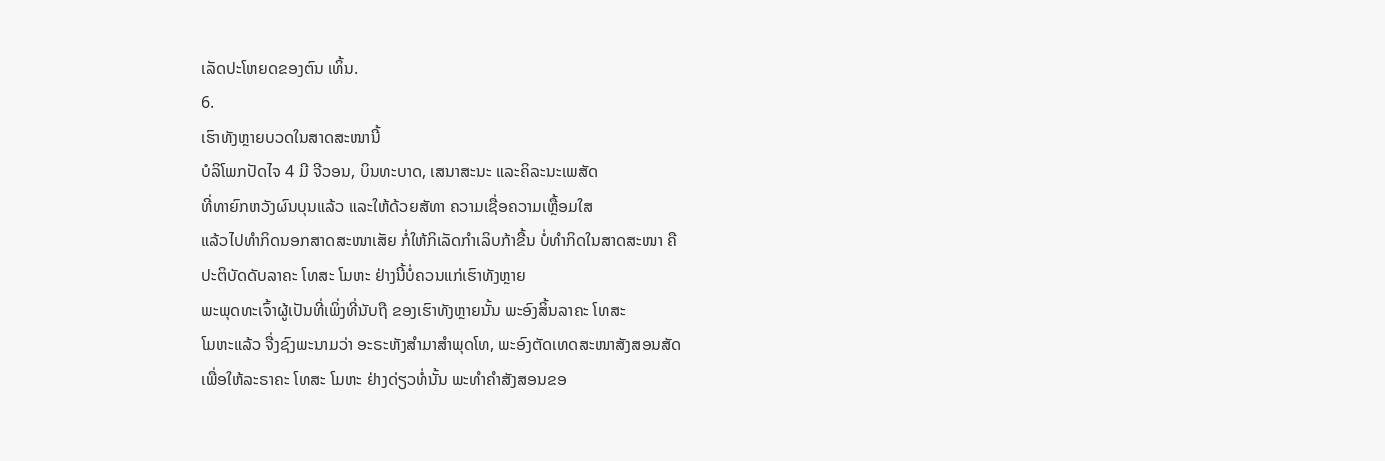ເລັດປະໂຫຍດຂອງຕົນ ເທິ້ນ.
6.
ເຮົາທັງຫຼາຍບວດໃນສາດສະໜານີ້
ບໍລິໂພກປັດໄຈ 4 ມີ ຈີວອນ, ບິນທະບາດ, ເສນາສະນະ ແລະຄິລະນະເພສັດ
ທີ່ທາຍົກຫວັງຜົນບຸນແລ້ວ ແລະໃຫ້ດ້ວຍສັທາ ຄວາມເຊື່ອຄວາມເຫຼື້ອມໃສ
ແລ້ວໄປທຳກິດນອກສາດສະໜາເສັຍ ກໍ່ໃຫ້ກິເລັດກຳເລິບກ້າຂື້ນ ບໍ່ທຳກິດໃນສາດສະໜາ ຄື
ປະຕິບັດດັບລາຄະ ໂທສະ ໂມຫະ ຢ່າງນີ້ບໍ່ຄວນແກ່ເຮົາທັງຫຼາຍ
ພະພຸດທະເຈົ້າຜູ້ເປັນທີ່ເພິ່ງທີ່ນັບຖື ຂອງເຮົາທັງຫຼາຍນັ້ນ ພະອົງສິ້ນລາຄະ ໂທສະ
ໂມຫະແລ້ວ ຈື່ງຊົງພະນາມວ່າ ອະຣະຫັງສຳມາສຳພຸດໂທ, ພະອົງຕັດເທດສະໜາສັງສອນສັດ
ເພື່ອໃຫ້ລະຣາຄະ ໂທສະ ໂມຫະ ຢ່າງດ່ຽວທໍ່ນັ້ນ ພະທຳຄຳສັງສອນຂອ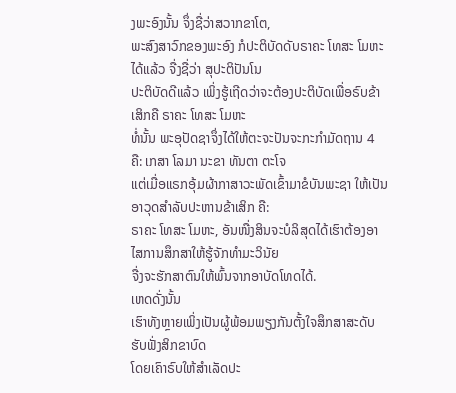ງພະອົງນັ້ນ ຈຶ່ງຊື່ວ່າສວາກຂາໂຕ,
ພະສົງສາວົກຂອງພະອົງ ກໍປະຕິບັດດັບຣາຄະ ໂທສະ ໂມຫະ ໄດ້ແລ້ວ ຈື່ງຊື່ວ່າ ສຸປະຕິປັນໂນ
ປະຕິບັດດີແລ້ວ ເພິ່ງຮູ້ເຖີດວ່າຈະຕ້ອງປະຕິບັດເພື່ອຣົບຂ້າເສິກຄື ຣາຄະ ໂທສະ ໂມຫະ
ທໍ່ນັ້ນ ພະອຸປັດຊາຈຶ່ງໄດ້ໃຫ້ຕະຈະປັນຈະກະກຳມັດຖານ 4 ຄື: ເກສາ ໂລມາ ນະຂາ ທັນຕາ ຕະໂຈ
ແຕ່ເມື່ອແຣກອຸ້ມຜ້າກາສາວະພັດເຂົ້າມາຂໍບັນພະຊາ ໃຫ້ເປັນອາວຸດສຳລັບປະຫານຂ້າເສິກ ຄື:
ຣາຄະ ໂທສະ ໂມຫະ, ອັນໜື່ງສິນຈະບໍລິສຸດໄດ້ເຮົາຕ້ອງອາໄສການສຶກສາໃຫ້ຮູ້ຈັກທຳມະວິນັຍ
ຈື່ງຈະຮັກສາຕົນໃຫ້ພົ້ນຈາກອາບັດໂທດໄດ້.
ເຫດດັ່ງນັ້ນ
ເຮົາທັງຫຼາຍເພິ່ງເປັນຜູ້ພ້ອມພຽງກັນຕັ້ງໃຈສຶກສາສະດັບຮັບຟັ່ງສິກຂາບົດ
ໂດຍເຄົາຣົບໃຫ້ສຳເລັດປະ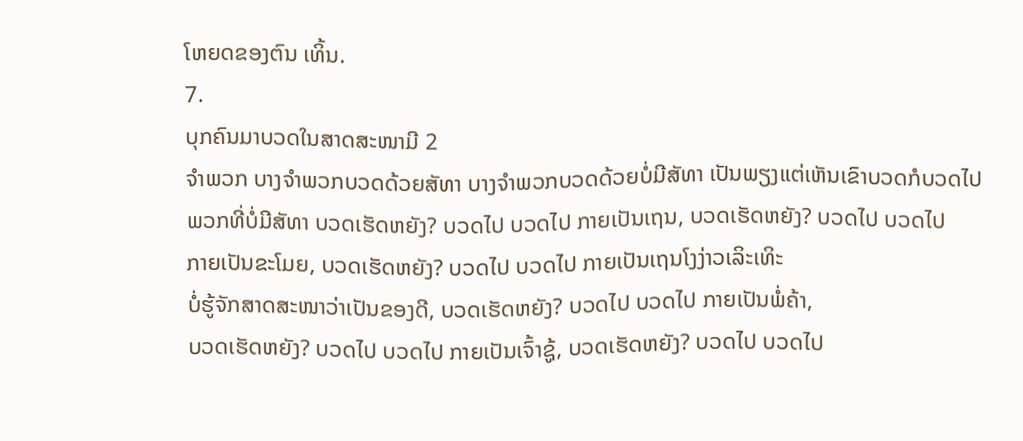ໂຫຍດຂອງຕົນ ເທິ້ນ.
7.
ບຸກຄົນມາບວດໃນສາດສະໜາມີ 2
ຈຳພວກ ບາງຈຳພວກບວດດ້ວຍສັທາ ບາງຈຳພວກບວດດ້ວຍບໍ່ມີສັທາ ເປັນພຽງແຕ່ເຫັນເຂົາບວດກໍບວດໄປ
ພວກທີ່ບໍ່ມີສັທາ ບວດເຮັດຫຍັງ? ບວດໄປ ບວດໄປ ກາຍເປັນເຖນ, ບວດເຮັດຫຍັງ? ບວດໄປ ບວດໄປ
ກາຍເປັນຂະໂມຍ, ບວດເຮັດຫຍັງ? ບວດໄປ ບວດໄປ ກາຍເປັນເຖນໂງງ່າວເລິະເທິະ
ບໍ່ຮູ້ຈັກສາດສະໜາວ່າເປັນຂອງດີ, ບວດເຮັດຫຍັງ? ບວດໄປ ບວດໄປ ກາຍເປັນພໍ່ຄ້າ,
ບວດເຮັດຫຍັງ? ບວດໄປ ບວດໄປ ກາຍເປັນເຈົ້າຊູ້, ບວດເຮັດຫຍັງ? ບວດໄປ ບວດໄປ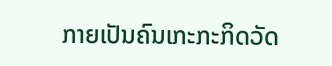ກາຍເປັນຄົນເກະກະກິດວັດ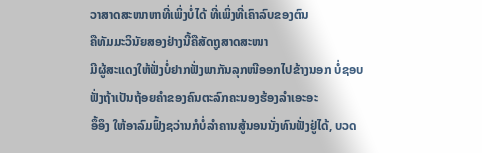ວາສາດສະໜາຫາທີ່ເພິ່ງບໍ່ໄດ້ ທີ່ເພິ່ງທີ່ເຄົາລົບຂອງຕົນ
ຄືທັມມະວິນັຍສອງຢ່າງນີ້ຄືສັດຖູສາດສະໜາ
ມີຜູ້ສະແດງໃຫ້ຟັ່ງບໍ່ຢາກຟັ່ງພາກັນລຸກໜີອອກໄປຂ້າງນອກ ບໍ່ຊອບຟັ່ງຖ້າເປັນຖ້ອຍຄຳຂອງຄົນຕະລົກຄະນອງຮ້ອງລຳເອະອະ
ອຶ້ອຶງ ໃຫ້ອາລົມຟົ້ງຊວ່ານກໍບໍ່ລຳຄານສູ້ນອນນັ່ງທົນຟັ່ງຢູ່ໄດ້, ບວດ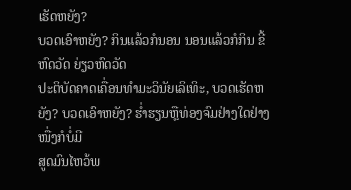ເຮັດຫຍັງ?
ບວດເອົາຫຍັງ? ກິນແລ້ວກໍນອນ ນອນແລ້ວກໍກິນ ຂີ້ຫົດວັດ ຍ່ຽວຫົດວັດ
ປະຕິບັດຄາດເຄື່ອນທຳມະວິນັຍເລິເທິະ, ບວດເຮັດຫຍັງ? ບວດເອົາຫຍັງ? ຮ່ຳຮຽນຫຼືທ່ອງຈົມຢ່າງໃດຢ່າງໜື່ງກໍບໍ່ມີ
ສູດມົນໄຫວ້ພ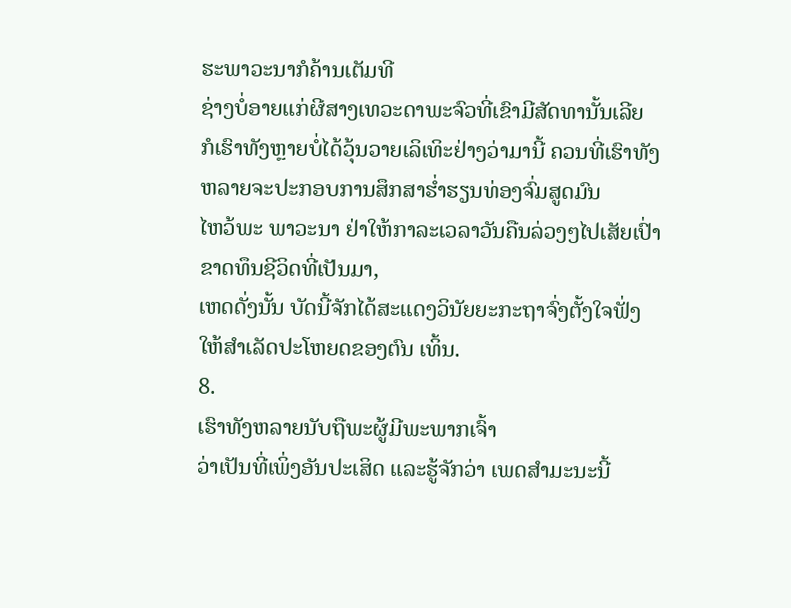ຮະພາວະນາກໍຄ້ານເຕັມທີ
ຊ່າງບໍ່ອາຍແກ່ຜີສາງເທວະດາພະຈົວທີ່ເຂົາມີສັດທານັ້ນເລີຍ
ກໍເຮົາທັງຫຼາຍບໍ່ໄດ້ວຸ້ນວາຍເລິເທິະຢ່າງວ່າມານີ້ ຄວນທີ່ເຮົາທັງຫລາຍຈະປະກອບການສຶກສາຮ່ຳຮຽນທ່ອງຈົ່ມສູດມົນ
ໄຫວ້ພະ ພາວະນາ ຢ່າໃຫ້ກາລະເວລາວັນຄືນລ່ວງໆໄປເສັຍເປົ່າຂາດທຶນຊີວິດທີ່ເປັນມາ,
ເຫດດັ່ງນັ້ນ ບັດນີ້ຈັກໄດ້ສະແດງວິນັຍຍະກະຖາຈົ່ງຕັ້ງໃຈຟັ່ງໃຫ້ສຳເລັດປະໂຫຍດຂອງຕົນ ເທິ້ນ.
8.
ເຮົາທັງຫລາຍນັບຖືພະຜູ້ມີພະພາກເຈົ້າ
ວ່າເປັນທີ່ເພິ່ງອັນປະເສິດ ແລະຮູ້ຈັກວ່າ ເພດສຳມະນະນີ້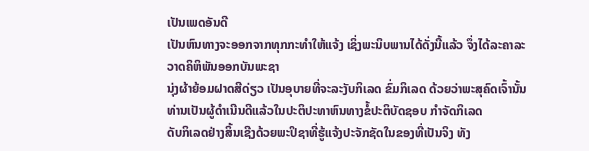ເປັນເພດອັນດີ
ເປັນຫົນທາງຈະອອກຈາກທຸກກະທຳໃຫ້ແຈ້ງ ເຊິ່ງພະນິບພານໄດ້ດັ່ງນີ້ແລ້ວ ຈຶ່ງໄດ້ລະຄາລະວາດຄິຫິພັນອອກບັນພະຊາ
ນຸ່ງຜ້າຍ້ອມຝາດສີດ່ຽວ ເປັນອຸບາຍທີ່ຈະລະງັບກິເລດ ຂົ່ມກິເລດ ດ້ວຍວ່າພະສຸຄົດເຈົ້ານັ້ນ
ທ່ານເປັນຜູ້ດຳເນີນດີແລ້ວໃນປະຕິປະທາຫົນທາງຂໍ້ປະຕິບັດຊອບ ກຳຈັດກິເລດ
ດັບກິເລດຢ່າງສິ້ນເຊີງດ້ວຍພະປິຊາທີ່ຮູ້ແຈ້ງປະຈັກຊັດໃນຂອງທີ່ເປັນຈິງ ທັງ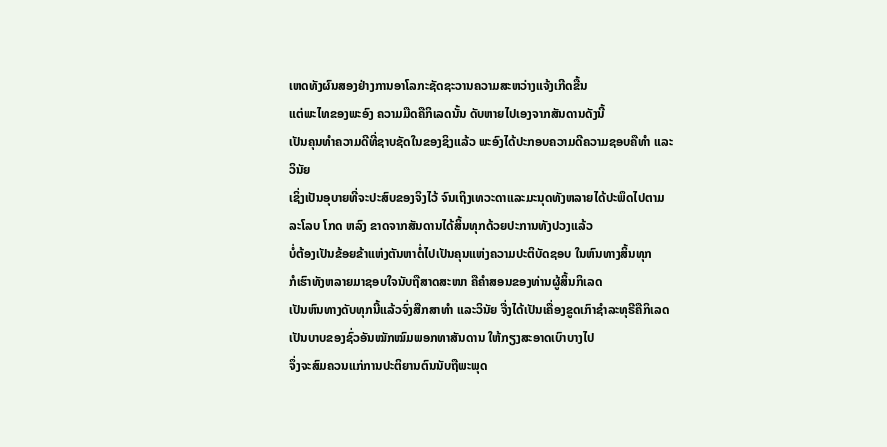ເຫດທັງຜົນສອງຢ່າງການອາໂລກະຊັດຊະວານຄວາມສະຫວ່າງແຈ້ງເກີດຂື້ນ
ແຕ່ພະໄທຂອງພະອົງ ຄວາມມືດຄືກິເລດນັ້ນ ດັບຫາຍໄປເອງຈາກສັນດານດັງນີ້
ເປັນຄຸນທຳຄວາມດີທີ່ຊາບຊັດໃນຂອງຊິງແລ້ວ ພະອົງໄດ້ປະກອບຄວາມດີຄວາມຊອບຄືທຳ ແລະວິນັຍ
ເຊິ່ງເປັນອຸບາຍທີ່ຈະປະສົບຂອງຈິງໄວ້ ຈົນເຖິງເທວະດາແລະມະນຸດທັງຫລາຍໄດ້ປະພຶດໄປຕາມ
ລະໂລບ ໂກດ ຫລົງ ຂາດຈາກສັນດານໄດ້ສິ້ນທຸກດ້ວຍປະການທັງປວງແລ້ວ
ບໍ່ຕ້ອງເປັນຂ້ອຍຂ້າແຫ່ງຕັນຫາຕໍ່ໄປເປັນຄຸນແຫ່ງຄວາມປະຕິບັດຊອບ ໃນຫົນທາງສິ້ນທຸກ
ກໍເຮົາທັງຫລາຍມາຊອບໃຈນັບຖືສາດສະໜາ ຄືຄຳສອນຂອງທ່ານຜູ້ສິ້ນກິເລດ
ເປັນຫົນທາງດັບທຸກນີ້ແລ້ວຈົ່ງສືກສາທຳ ແລະວິນັຍ ຈື່ງໄດ້ເປັນເຄື່ອງຂູດເກົາຊຳລະທຸຣີຄືກິເລດ
ເປັນບາບຂອງຊົ່ວອັນໝັກໝົມພອກທາສັນດານ ໃຫ້ກຽງສະອາດເບົາບາງໄປ
ຈຶ່ງຈະສົມຄວນແກ່ການປະຕິຍານຕົນນັບຖືພະພຸດ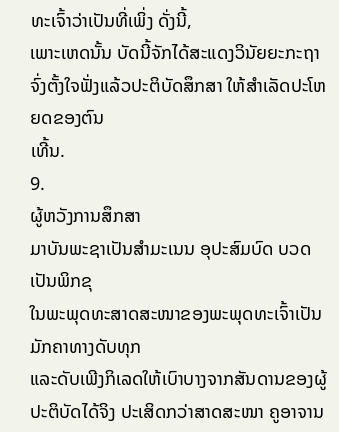ທະເຈົ້າວ່າເປັນທີ່ເພິ່ງ ດັ່ງນີ້,
ເພາະເຫດນັ້ນ ບັດນີ້ຈັກໄດ້ສະແດງວິນັຍຍະກະຖາ ຈົ່ງຕັ້ງໃຈຟັ່ງແລ້ວປະຕິບັດສຶກສາ ໃຫ້ສຳເລັດປະໂຫຍດຂອງຕົນ
ເທີ້ນ.
9.
ຜູ້ຫວັງການສຶກສາ
ມາບັນພະຊາເປັນສຳມະເນນ ອຸປະສົມບົດ ບວດເປັນພິກຂຸ
ໃນພະພຸດທະສາດສະໜາຂອງພະພຸດທະເຈົ້າເປັນມັກຄາທາງດັບທຸກ
ແລະດັບເພີງກິເລດໃຫ້ເບົາບາງຈາກສັນດານຂອງຜູ້ປະຕິບັດໄດ້ຈິງ ປະເສິດກວ່າສາດສະໜາ ຄູອາຈານ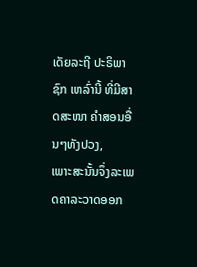ເດັຍລະຖີ ປະຣິພາຊົກ ເຫລົ່ານີ້ ທີ່ມີສາດສະໜາ ຄຳສອນອື່ນໆທັງປວງ,
ເພາະສະນັ້ນຈຶ່ງລະເພດຄາລະວາດອອກ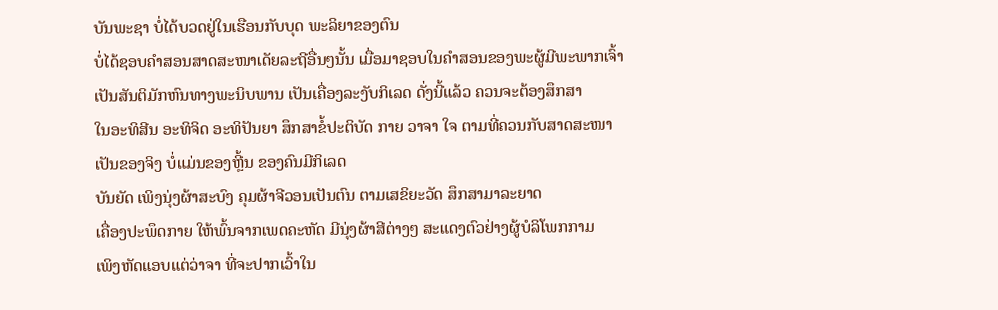ບັນພະຊາ ບໍ່ໄດ້ບວດຢູ່ໃນເຮືອນກັບບຸດ ພະລິຍາຂອງຕົນ
ບໍ່ໄດ້ຊອບຄຳສອນສາດສະໜາເດັຍລະຖີອື່ນໆນັ້ນ ເມື່ອມາຊອບໃນຄຳສອນຂອງພະຜູ້ມີພະພາກເຈົ້າ
ເປັນສັນຕິມັກຫົນທາງພະນິບພານ ເປັນເຄື່ອງລະງັບກິເລດ ດັ່ງນີ້ແລ້ວ ຄວນຈະຕ້ອງສຶກສາ
ໃນອະທິສີນ ອະທິຈິດ ອະທິປັນຍາ ສຶກສາຂໍ້ປະຕິບັດ ກາຍ ວາຈາ ໃຈ ຕາມທີ່ຄວນກັບສາດສະໜາ
ເປັນຂອງຈິງ ບໍ່ແມ່ນຂອງຫຼີ້ນ ຂອງຄົນມີກິເລດ
ບັນຍັດ ເພິງນຸ່ງຜ້າສະບົງ ຄຸມຜ້າຈີວອນເປັນຕົນ ຕາມເສຂິຍະວັດ ສຶກສາມາລະຍາດ
ເຄື່ອງປະພຶດກາຍ ໃຫ້ພົ້ນຈາກເພດຄະຫັດ ມີນຸ່ງຜ້າສີຕ່າງໆ ສະແດງຕົວຢ່າງຜູ້ບໍລິໂພກກາມ
ເພິງຫັດແອບແຕ່ວ່າຈາ ທີ່ຈະປາກເວົ້າໃນ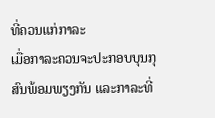ທີ່ຄວນແກ່ກາລະ
ເມື່ອກາລະຄວນຈະປະກອບບຸນກຸສົນພ້ອມພຽງກັນ ແລະກາລະທີ່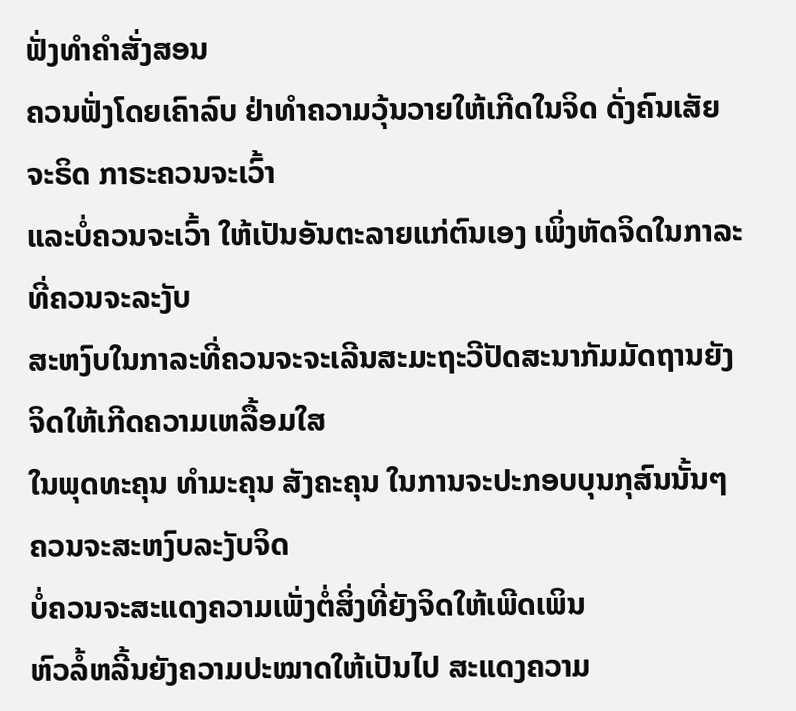ຟັ່ງທຳຄຳສັ່ງສອນ
ຄວນຟັ່ງໂດຍເຄົາລົບ ຢ່າທຳຄວາມວຸ້ນວາຍໃຫ້ເກີດໃນຈິດ ດັ່ງຄົນເສັຍຈະຣິດ ກາຣະຄວນຈະເວົ້າ
ແລະບໍ່ຄວນຈະເວົ້າ ໃຫ້ເປັນອັນຕະລາຍແກ່ຕົນເອງ ເພິ່ງຫັດຈິດໃນກາລະທີ່ຄວນຈະລະງັບ
ສະຫງົບໃນກາລະທີ່ຄວນຈະຈະເລີນສະມະຖະວີປັດສະນາກັມມັດຖານຍັງຈິດໃຫ້ເກີດຄວາມເຫລື້ອມໃສ
ໃນພຸດທະຄຸນ ທຳມະຄຸນ ສັງຄະຄຸນ ໃນການຈະປະກອບບຸນກຸສົນນັ້ນໆ ຄວນຈະສະຫງົບລະງັບຈິດ
ບໍ່ຄວນຈະສະແດງຄວາມເພັ່ງຕໍ່ສິ່ງທີ່ຍັງຈິດໃຫ້ເພີດເພິນ
ຫົວລໍ້ຫລີ້ນຍັງຄວາມປະໝາດໃຫ້ເປັນໄປ ສະແດງຄວາມ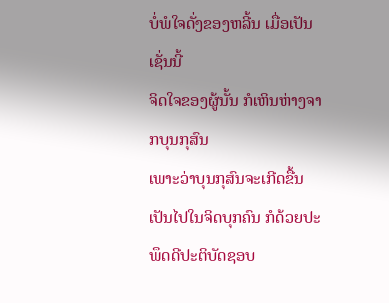ບໍ່ພໍໃຈດັ່ງຂອງຫລີ້ນ ເມື່ອເປັນເຊັ່ນນີ້
ຈິດໃຈຂອງຜູ້ນັ້ນ ກໍເຫິນຫ່າງຈາກບຸນກຸສົນ
ເພາະວ່າບຸນກຸສົນຈະເກີດຂື້ນເປັນໄປໃນຈິດບຸກຄົນ ກໍດ້ວຍປະພຶດດີປະຕິບັດຊອບ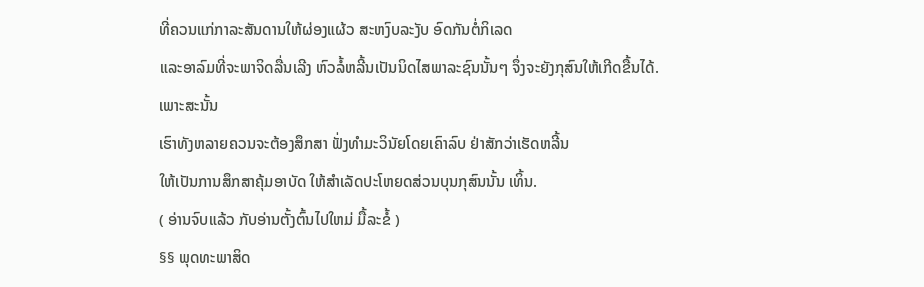ທີ່ຄວນແກ່ກາລະສັນດານໃຫ້ຜ່ອງແຜ້ວ ສະຫງົບລະງັບ ອົດກັນຕໍ່ກິເລດ
ແລະອາລົມທີ່ຈະພາຈິດລື່ນເລີງ ຫົວລໍ້ຫລີ້ນເປັນນິດໄສພາລະຊົນນັ້ນໆ ຈຶ່ງຈະຍັງກຸສົນໃຫ້ເກີດຂື້ນໄດ້.
ເພາະສະນັ້ນ
ເຮົາທັງຫລາຍຄວນຈະຕ້ອງສຶກສາ ຟັ່ງທຳມະວິນັຍໂດຍເຄົາລົບ ຢ່າສັກວ່າເຮັດຫລີ້ນ
ໃຫ້ເປັນການສຶກສາຄຸ້ມອາບັດ ໃຫ້ສຳເລັດປະໂຫຍດສ່ວນບຸນກຸສົນນັ້ນ ເທິ້ນ.
( ອ່ານຈົບແລ້ວ ກັບອ່ານຕັ້ງຕົ້ນໄປໃຫມ່ ມື້ລະຂໍ້ )
§§ ພຸດທະພາສິດ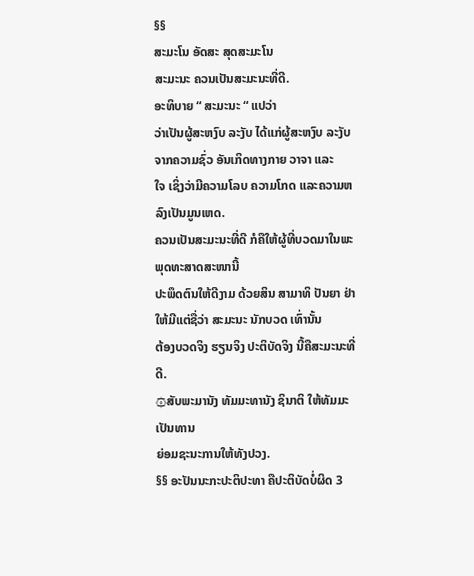§§
ສະມະໂນ ອັດສະ ສຸດສະມະໂນ
ສະມະນະ ຄວນເປັນສະມະນະທີ່ດີ.
ອະທິບາຍ “ ສະມະນະ “ ແປວ່າ
ວ່າເປັນຜູ້ສະຫງົບ ລະງັບ ໄດ້ແກ່ຜູ້ສະຫງົບ ລະງັບຈາກຄວາມຊົ່ວ ອັນເກິດທາງກາຍ ວາຈາ ແລະ
ໃຈ ເຊິ່ງວ່າມີຄວາມໂລບ ຄວາມໂກດ ແລະຄວາມຫລົງເປັນມູນເຫດ.
ຄວນເປັນສະມະນະທີ່ດີ ກໍຄືໃຫ້ຜູ້ທີ່ບວດມາໃນພະພຸດທະສາດສະໜານີ້
ປະພຶດຕົນໃຫ້ດີງາມ ດ້ວຍສິນ ສາມາທິ ປັນຍາ ຢ່າໃຫ້ມີແຕ່ຊື່ວ່າ ສະມະນະ ນັກບວດ ເທົ່ານັ້ນ
ຕ້ອງບວດຈິງ ຮຽນຈິງ ປະຕິບັດຈິງ ນີ້ຄືສະມະນະທີ່ດີ.
۞ສັບພະມານັງ ທັມມະທານັງ ຊິນາຕິ ໃຫ້ທັມມະເປັນທານ
ຍ່ອມຊະນະການໃຫ້ທັງປວງ.
§§ ອະປັນນະກະປະຕິປະທາ ຄືປະຕິບັດບໍ່ຜິດ 3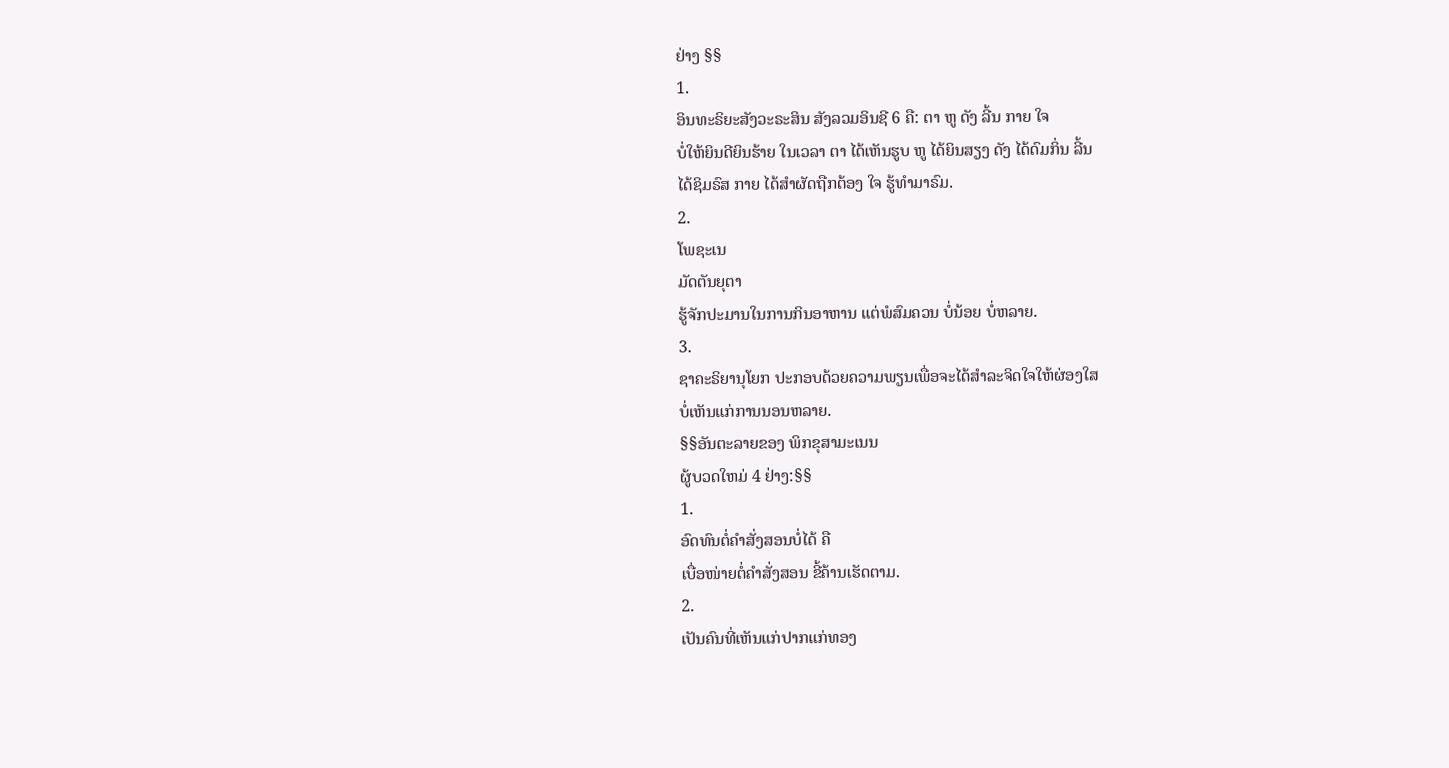ຢ່າງ §§
1.
ອິນທະຣິຍະສັງວະຣະສິນ ສັງລວມອິນຊີ 6 ຄື: ຕາ ຫູ ດັງ ລີ້ນ ກາຍ ໃຈ
ບໍ່ໃຫ້ຍິນດີຍິນຮ້າຍ ໃນເວລາ ຕາ ໄດ້ເຫັນຮູບ ຫູ ໄດ້ຍິນສຽງ ດັງ ໄດ້ດົມກິ່ນ ລີ້ນ
ໄດ້ຊິມຣົສ ກາຍ ໄດ້ສຳຜັດຖືກຕ້ອງ ໃຈ ຮູ້ທຳມາຣົມ.
2.
ໂພຊະເນ
ມັດຕັນຍຸຕາ
ຮູ້ຈັກປະມານໃນການກິນອາຫານ ແຕ່ພໍສົມຄວນ ບໍ່ນ້ອຍ ບໍ່ຫລາຍ.
3.
ຊາຄະຣິຍານຸໂຍກ ປະກອບດ້ວຍຄວາມພຽນເພື່ອຈະໄດ້ສຳລະຈິດໃຈໃຫ້ຜ່ອງໃສ
ບໍ່ເຫັນແກ່ການນອນຫລາຍ.
§§ອັນຕະລາຍຂອງ ພິກຂຸສາມະເນນ
ຜູ້ບວດໃຫມ່ 4 ຢ່າງ:§§
1.
ອົດທົນຕໍ່ຄຳສັ່ງສອນບໍ່ໄດ້ ຄື
ເບື່ອໜ່າຍຕໍ່ຄຳສັ່ງສອນ ຂີ້ຄ້ານເຮັດຕາມ.
2.
ເປັນຄົນທີ່ເຫັນແກ່ປາກແກ່ທອງ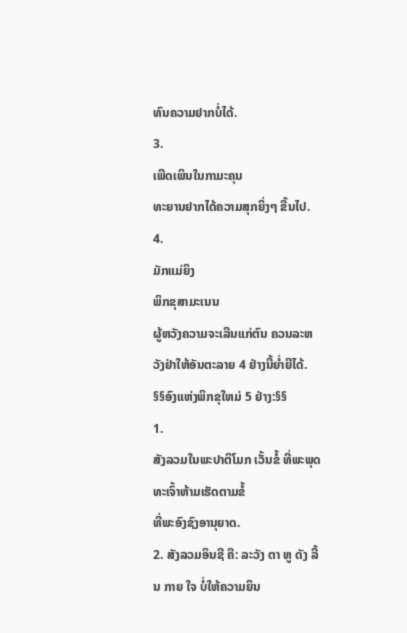ທົນຄວາມຢາກບໍ່ໄດ້.
3.
ເພີດເພິນໃນກາມະຄຸນ
ທະຍານຢາກໄດ້ຄວາມສຸກຍິ່ງໆ ຂື້ນໄປ.
4.
ມັກແມ່ຍິງ
ພິກຂຸສາມະເນນ
ຜູ້ຫວັງຄວາມຈະເລີນແກ່ຕົນ ຄວນລະຫວັງຢ່າໃຫ້ອັນຕະລາຍ 4 ຢ່າງນີ້ຍ່ຳຍີໄດ້.
§§ອົງແຫ່ງພິກຂຸໃຫມ່ 5 ຢ່າງ:§§
1.
ສັງລວມໃນພະປາຕິໂມກ ເວັ້ນຂໍ້ ທີ່ພະພຸດທະເຈົ້າຫ້າມເຮັດຕາມຂໍ້
ທີ່ພະອົງຊົງອານຸຍາດ.
2. ສັງລວມອິນຊີ ຄື: ລະວັງ ຕາ ຫູ ດັງ ລີ້ນ ກາຍ ໃຈ ບໍ່ໃຫ້ຄວາມຍິນ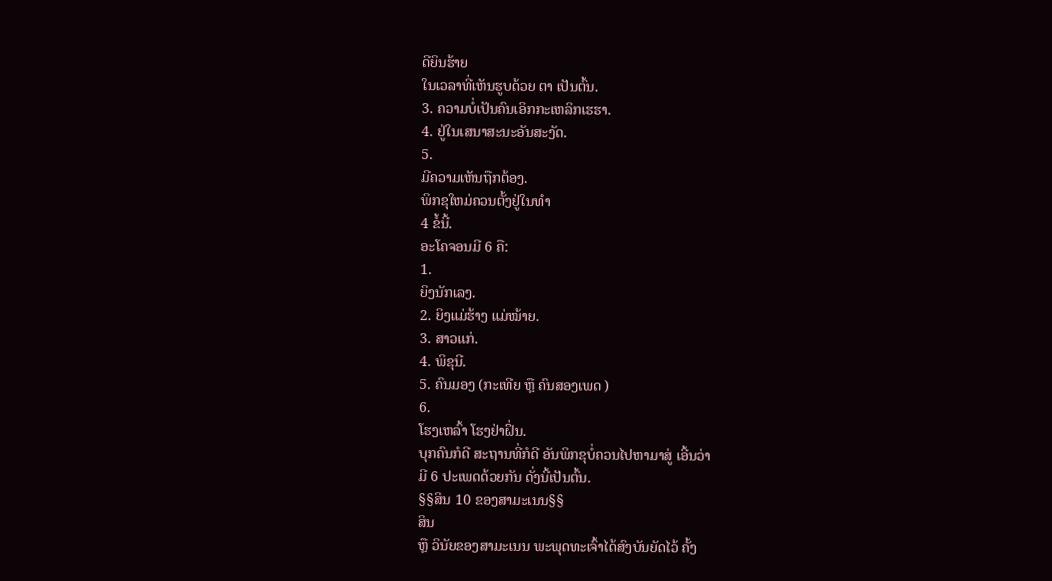ດີຍິນຮ້າຍ
ໃນເວລາທີ່ເຫັນຮູບດ້ວຍ ຕາ ເປັນຕົ້ນ.
3. ຄວາມບໍ່ເປັນຄົນເອິກກະເຫລິກເຮຮາ.
4. ຢູ່ໃນເສນາສະນະອັນສະງັດ.
5.
ມີຄວາມເຫັນຖືກຕ້ອງ.
ພິກຂຸໃຫມ່ຄວນຕັ້ງຢູ່ໃນທຳ
4 ຂໍ້ນີ້.
ອະໂຄຈອນມີ 6 ຄື:
1.
ຍິງນັກເລງ.
2. ຍິງແມ່ຮ້າງ ແມ່ໝ້າຍ.
3. ສາວແກ່.
4. ພິຂຸນີ.
5. ຄົນມອງ (ກະເທີຍ ຫຼື ຄົນສອງເພດ )
6.
ໂຮງເຫລົ້າ ໂຮງຢ່າຝິ່ນ.
ບຸກຄົນກໍດີ ສະຖານທີ່ກໍດີ ອັນພິກຂຸບໍ່ຄວນໄປຫາມາສູ່ ເອີ້ນວ່າ
ມີ 6 ປະເພດດ້ວຍກັນ ດັ່ງນີ້ເປັນຕົ້ນ.
§§ສິນ 10 ຂອງສາມະເນນ§§
ສິນ
ຫຼື ວິນັຍຂອງສາມະເນນ ພະພຸດທະເຈົ້າໄດ້ສົງບັນຍັດໄວ້ ຄັ້ງ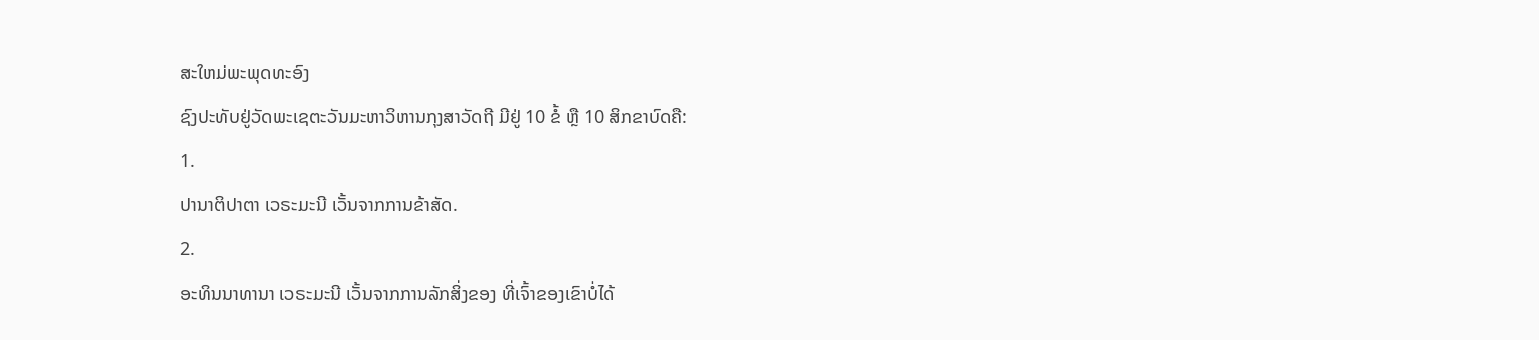ສະໃຫມ່ພະພຸດທະອົງ
ຊົງປະທັບຢູ່ວັດພະເຊຕະວັນມະຫາວິຫານກຸງສາວັດຖີ ມີຢູ່ 10 ຂໍ້ ຫຼື 10 ສິກຂາບົດຄື:
1.
ປານາຕິປາຕາ ເວຣະມະນີ ເວັ້ນຈາກການຂ້າສັດ.
2.
ອະທິນນາທານາ ເວຣະມະນີ ເວັ້ນຈາກການລັກສິ່ງຂອງ ທີ່ເຈົ້າຂອງເຂົາບໍ່ໄດ້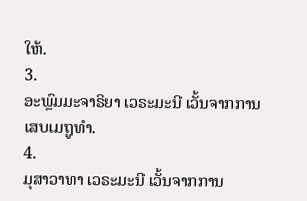ໃຫ້.
3.
ອະພຼົມມະຈາຣິຍາ ເວຣະມະນີ ເວັ້ນຈາກການເສບເມຖູທຳ.
4.
ມຸສາວາທາ ເວຣະມະນີ ເວັ້ນຈາກການ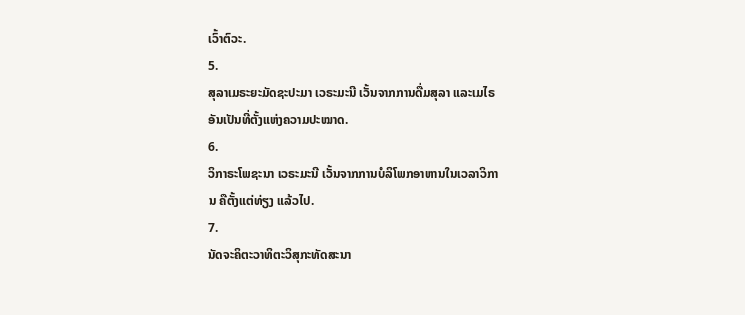ເວົ້າຕົວະ.
5.
ສຸລາເມຣະຍະມັດຊະປະມາ ເວຣະມະນີ ເວັ້ນຈາກການດື່ມສຸລາ ແລະເມໄຣ ອັນເປັນທີ່ຕັ້ງແຫ່ງຄວາມປະໝາດ.
6.
ວິກາຣະໂພຊະນາ ເວຣະມະນີ ເວັ້ນຈາກການບໍລິໂພກອາຫານໃນເວລາວິການ ຄືຕັ້ງແຕ່ທ່ຽງ ແລ້ວໄປ.
7.
ນັດຈະຄິຕະວາທິຕະວິສຸກະທັດສະນາ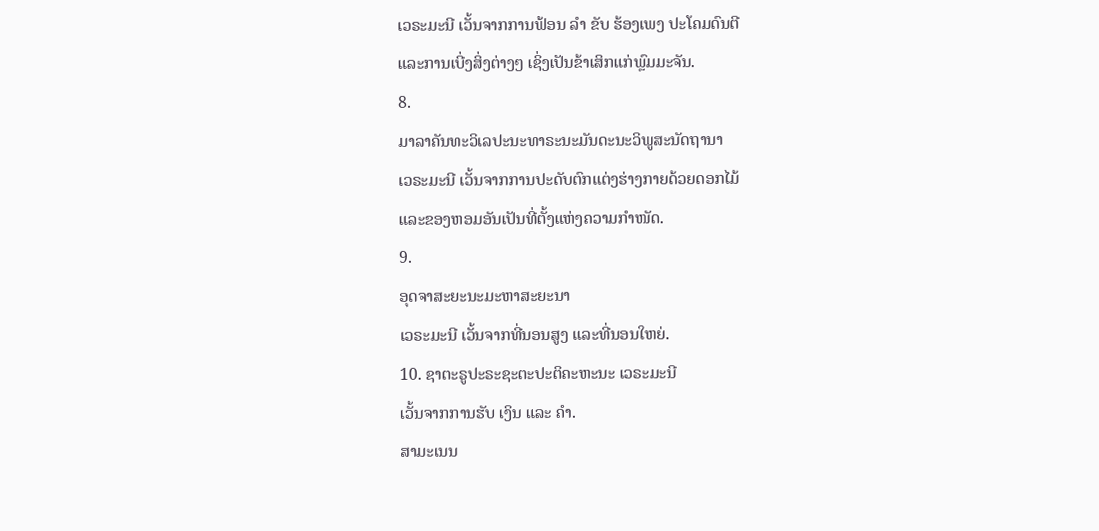ເວຣະມະນີ ເວັ້ນຈາກການຟ້ອນ ລຳ ຂັບ ຮ້ອງເພງ ປະໂຄມດົນຕີ
ແລະການເບີ່ງສິ່ງຕ່າງໆ ເຊິ່ງເປັນຂ້າເສິກແກ່ພຼົມມະຈັນ.
8.
ມາລາຄັນທະວິເລປະນະທາຣະນະມັນດະນະວິພູສະນັດຖານາ
ເວຣະມະນີ ເວັ້ນຈາກການປະດັບຕົກແຕ່ງຮ່າງກາຍດ້ວຍດອກໄມ້
ແລະຂອງຫອມອັນເປັນທີ່ຕັ້ງແຫ່ງຄວາມກຳໜັດ.
9.
ອຸດຈາສະຍະນະມະຫາສະຍະນາ
ເວຣະມະນີ ເວັ້ນຈາກທີ່ນອນສູງ ແລະທີ່ນອນໃຫຍ່.
10. ຊາຕະຣູປະຣະຊະຕະປະຕິຄະຫະນະ ເວຣະມະນີ
ເວັ້ນຈາກການຮັບ ເງິນ ແລະ ຄຳ.
ສາມະເນນ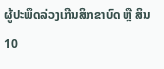ຜູ້ປະພຶດລ່ວງເກີນສິກຂາບົດ ຫຼື ສິນ 10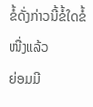ຂໍ້ດັ່ງກ່າວນີ້ຂໍ້ໃດຂໍ້ໜື່ງແລ້ວ
ຍ່ອມມີ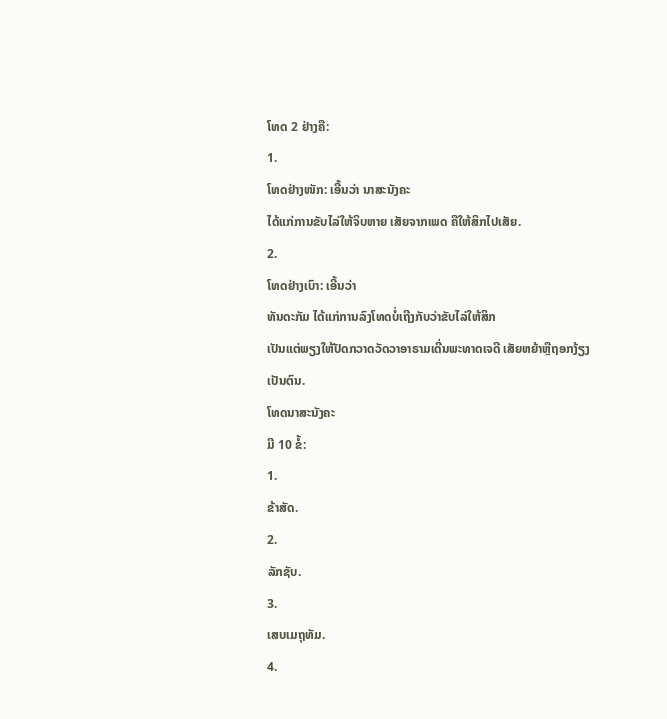ໂທດ 2 ຢ່າງຄື:
1.
ໂທດຢ່າງໜັກ: ເອີ້ນວ່າ ນາສະນັງຄະ
ໄດ້ແກ່ການຂັບໄລ່ໃຫ້ຈິບຫາຍ ເສັຍຈາກເພດ ຄືໃຫ້ສິກໄປເສັຍ.
2.
ໂທດຢ່າງເບົາ: ເອີ້ນວ່າ
ທັນດະກັມ ໄດ້ແກ່ການລົງໂທດບໍ່ເຖີງກັບວ່າຂັບໄລ່ໃຫ້ສິກ
ເປັນແຕ່ພຽງໃຫ້ປັດກວາດວັດວາອາຣາມເດີ່ນພະທາດເຈດີ ເສັຍຫຍ້າຫຼືຖອກງ້ຽງເປັນຕົນ.
ໂທດນາສະນັງຄະ
ມີ 10 ຂໍ້:
1.
ຂ້າສັດ.
2.
ລັກຊັບ.
3.
ເສບເມຖຸທັມ.
4.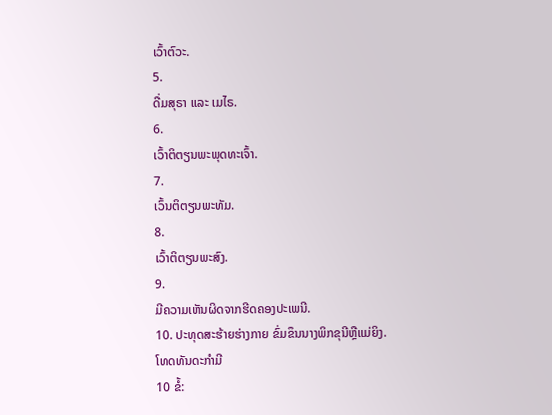ເວົ້າຕົວະ.
5.
ດື່ມສຸຣາ ແລະ ເມໄຣ.
6.
ເວົ້າຕິຕຽນພະພຸດທະເຈົ້າ.
7.
ເວົ້ນຕິຕຽນພະທັມ.
8.
ເວົ້າຕິຕຽນພະສົງ.
9.
ມີຄວາມເຫັນຜິດຈາກຮີດຄອງປະເພນີ.
10. ປະທຸດສະຮ້າຍຮ່າງກາຍ ຂົ່ມຂຶນນາງພິກຂຸນີຫຼືແມ່ຍິງ.
ໂທດທັນດະກຳມີ
10 ຂໍ້: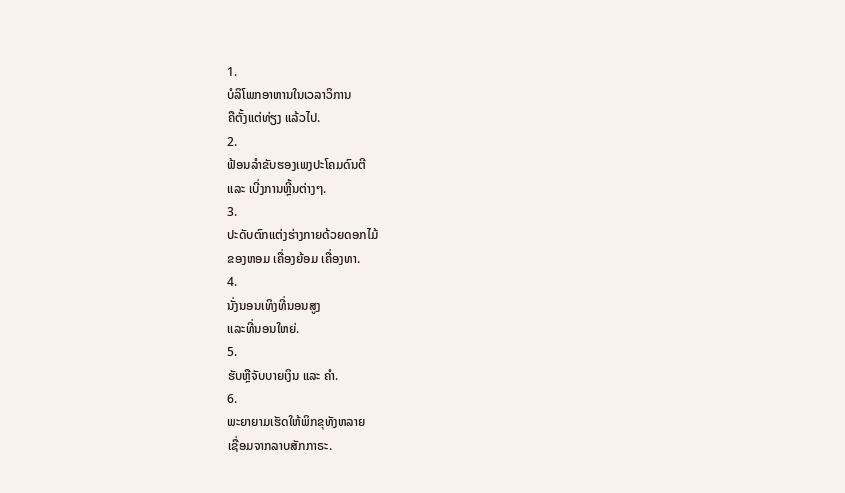1.
ບໍລິໂພກອາຫານໃນເວລາວິການ
ຄືຕັ້ງແຕ່ທ່ຽງ ແລ້ວໄປ.
2.
ຟ້ອນລຳຂັບຮອງເພງປະໂຄມດົນຕີ
ແລະ ເບີ່ງການຫຼີ້ນຕ່າງໆ.
3.
ປະດັບຕົກແຕ່ງຮ່າງກາຍດ້ວຍດອກໄມ້
ຂອງຫອມ ເຄື່ອງຍ້ອມ ເຄື່ອງທາ.
4.
ນັ່ງນອນເທິງທີ່ນອນສູງ
ແລະທີ່ນອນໃຫຍ່.
5.
ຮັບຫຼືຈັບບາຍເງິນ ແລະ ຄຳ.
6.
ພະຍາຍາມເຮັດໃຫ້ພິກຂຸທັງຫລາຍ
ເຊື່ອມຈາກລາບສັກກາຣະ.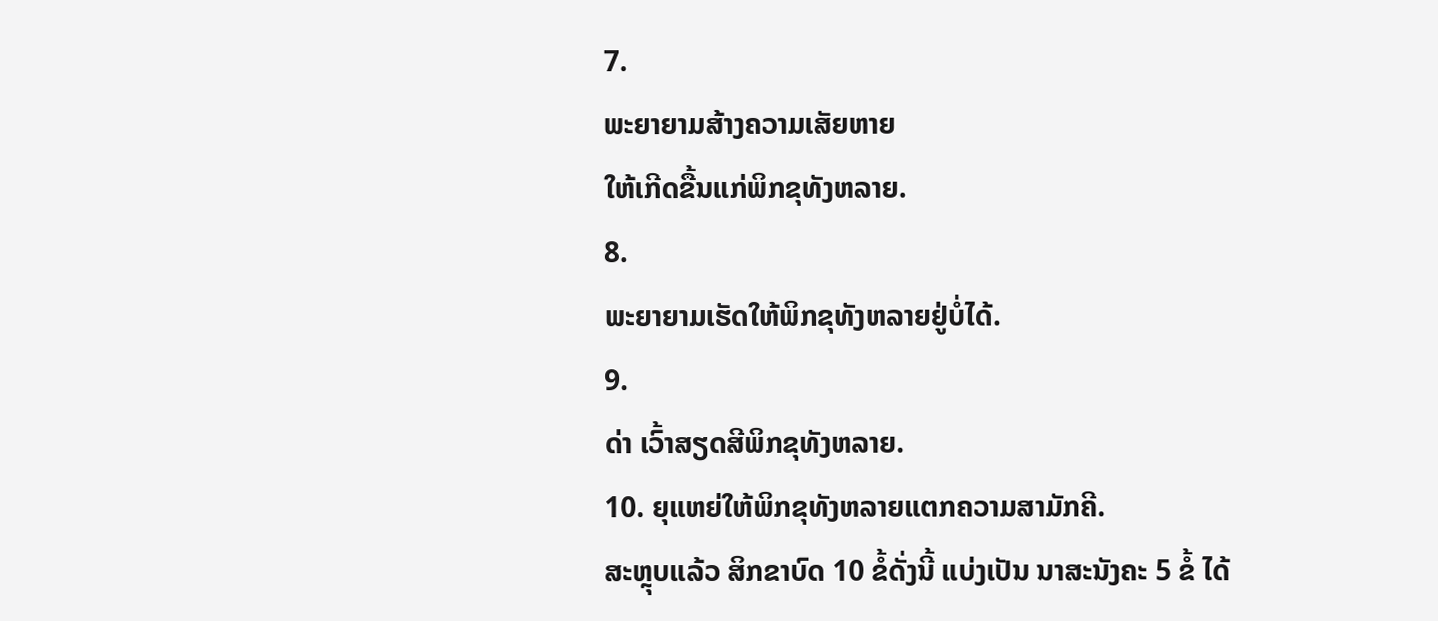7.
ພະຍາຍາມສ້າງຄວາມເສັຍຫາຍ
ໃຫ້ເກີດຂື້ນແກ່ພິກຂຸທັງຫລາຍ.
8.
ພະຍາຍາມເຮັດໃຫ້ພິກຂຸທັງຫລາຍຢູ່ບໍ່ໄດ້.
9.
ດ່າ ເວົ້າສຽດສີພິກຂຸທັງຫລາຍ.
10. ຍຸແຫຍ່ໃຫ້ພິກຂຸທັງຫລາຍແຕກຄວາມສາມັກຄີ.
ສະຫຼຸບແລ້ວ ສິກຂາບົດ 10 ຂໍ້ດັ່ງນີ້ ແບ່ງເປັນ ນາສະນັງຄະ 5 ຂໍ້ ໄດ້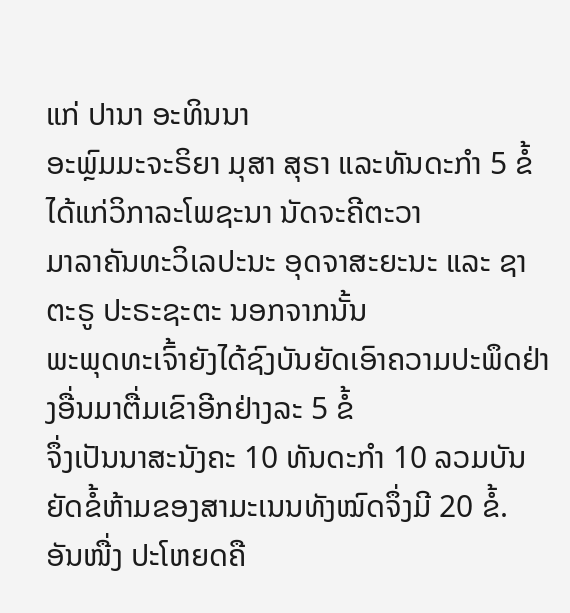ແກ່ ປານາ ອະທິນນາ
ອະພຼົມມະຈະຣິຍາ ມຸສາ ສຸຣາ ແລະທັນດະກຳ 5 ຂໍ້ ໄດ້ແກ່ວິກາລະໂພຊະນາ ນັດຈະຄີຕະວາ
ມາລາຄັນທະວິເລປະນະ ອຸດຈາສະຍະນະ ແລະ ຊາຕະຣູ ປະຣະຊະຕະ ນອກຈາກນັ້ນ
ພະພຸດທະເຈົ້າຍັງໄດ້ຊົງບັນຍັດເອົາຄວາມປະພຶດຢ່າງອື່ນມາຕື່ມເຂົາອີກຢ່າງລະ 5 ຂໍ້
ຈຶ່ງເປັນນາສະນັງຄະ 10 ທັນດະກຳ 10 ລວມບັນຍັດຂ້ໍຫ້າມຂອງສາມະເນນທັງໝົດຈຶ່ງມີ 20 ຂໍ້.
ອັນໜື່ງ ປະໂຫຍດຄື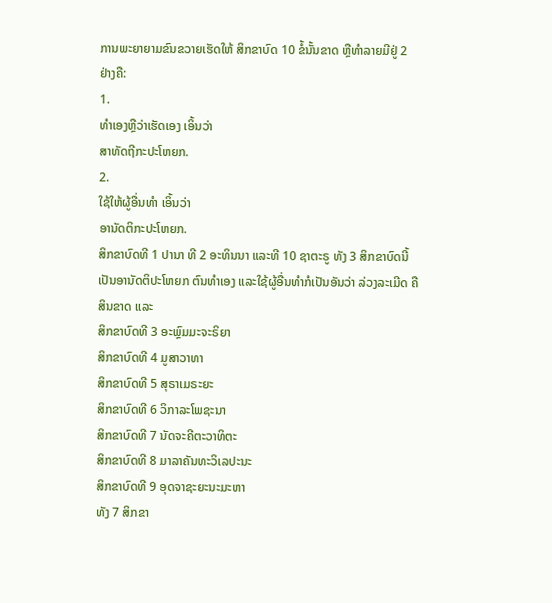ການພະຍາຍາມຂົນຂວາຍເຮັດໃຫ້ ສິກຂາບົດ 10 ຂໍ້ນັ້ນຂາດ ຫຼືທຳລາຍມີຢູ່ 2
ຢ່າງຄື:
1.
ທຳເອງຫຼືວ່າເຮັດເອງ ເອິ້ນວ່າ
ສາທັດຖີກະປະໂຫຍກ.
2.
ໃຊ້ໃຫ້ຜູ້ອື່ນທຳ ເອິ້ນວ່າ
ອານັດຕິກະປະໂຫຍກ.
ສິກຂາບົດທີ 1 ປານາ ທີ 2 ອະທິນນາ ແລະທີ 10 ຊາຕະຣູ ທັງ 3 ສິກຂາບົດນີ້
ເປັນອານັດຕິປະໂຫຍກ ຕົນທຳເອງ ແລະໃຊ້ຜູ້ອື່ນທຳກໍເປັນອັນວ່າ ລ່ວງລະເມີດ ຄື ສິນຂາດ ແລະ
ສິກຂາບົດທີ 3 ອະພຼົມມະຈະຣິຍາ
ສິກຂາບົດທີ 4 ມູສາວາທາ
ສິກຂາບົດທີ 5 ສຸຣາເມຣະຍະ
ສິກຂາບົດທີ 6 ວິກາລະໂພຊະນາ
ສິກຂາບົດທີ 7 ນັດຈະຄີຕະວາທິຕະ
ສິກຂາບົດທີ 8 ມາລາຄັນທະວິເລປະນະ
ສິກຂາບົດທີ 9 ອຸດຈາຊະຍະນະມະຫາ
ທັງ 7 ສິກຂາ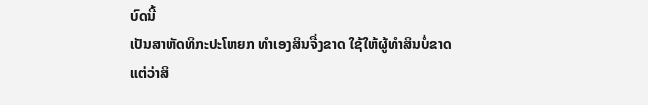ບົດນີ້
ເປັນສາຫັດທິກະປະໂຫຍກ ທຳເອງສິນຈື່ງຂາດ ໃຊ້ໃຫ້ຜູ້ທຳສິນບໍ່ຂາດ
ແຕ່ວ່າສິ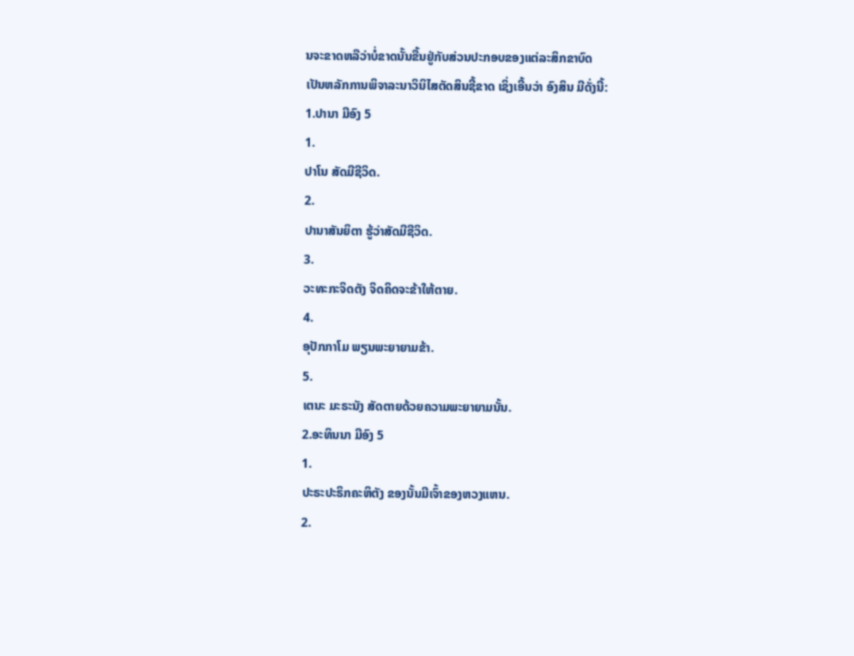ນຈະຂາດຫລືວ່າບໍ່ຂາດນັ້ນຂື້ນຢູ່ກັບສ່ວນປະກອບຂອງແຕ່ລະສິກຂາບົດ
ເປັນຫລັກການພິຈາລະນາວິນິໄສຕັດສິນຊີ້ຂາດ ເຊິ່ງເອີ້ນວ່າ ອົງສິນ ມີດັ່ງນີ້:
1.ປານາ ມີອົງ 5
1.
ປາໂນ ສັດມີຊີວິດ.
2.
ປານາສັນຍິຕາ ຮູ້ວ່າສັດມີຊີວິດ.
3.
ວະທະກະຈິດຕັງ ຈິດຄິດຈະຂ້າໃຫ້ຕາຍ.
4.
ອຸປັກກາໂມ ພຽນພະຍາຍາມຂ້າ.
5.
ເຕນະ ມະຣະນັງ ສັດຕາຍດ້ວຍຄວາມພະຍາຍາມນັ້ນ.
2.ອະທິນນາ ມີອົງ 5
1.
ປະຣະປະຣິກຄະຫິຕັງ ຂອງນັ້ນມີເຈົ້າຂອງຫວງແຫນ.
2.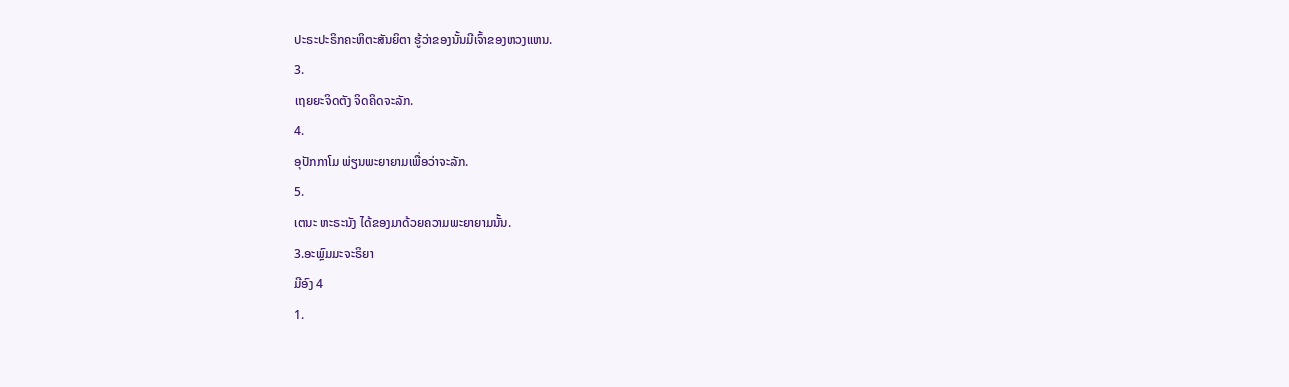ປະຣະປະຣິກຄະຫິຕະສັນຍິຕາ ຮູ້ວ່າຂອງນັ້ນມີເຈົ້າຂອງຫວງແຫນ.
3.
ເຖຍຍະຈິດຕັງ ຈິດຄິດຈະລັກ.
4.
ອຸປັກກາໂມ ພ່ຽນພະຍາຍາມເພື່ອວ່າຈະລັກ.
5.
ເຕນະ ຫະຣະນັງ ໄດ້ຂອງມາດ້ວຍຄວາມພະຍາຍາມນັ້ນ.
3.ອະພຼົມມະຈະຣິຍາ
ມີອົງ 4
1.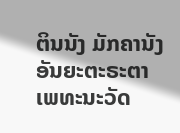ຕິນນັງ ມັກຄານັງ ອັນຍະຕະຣະຕາ
ເພທະນະວັດ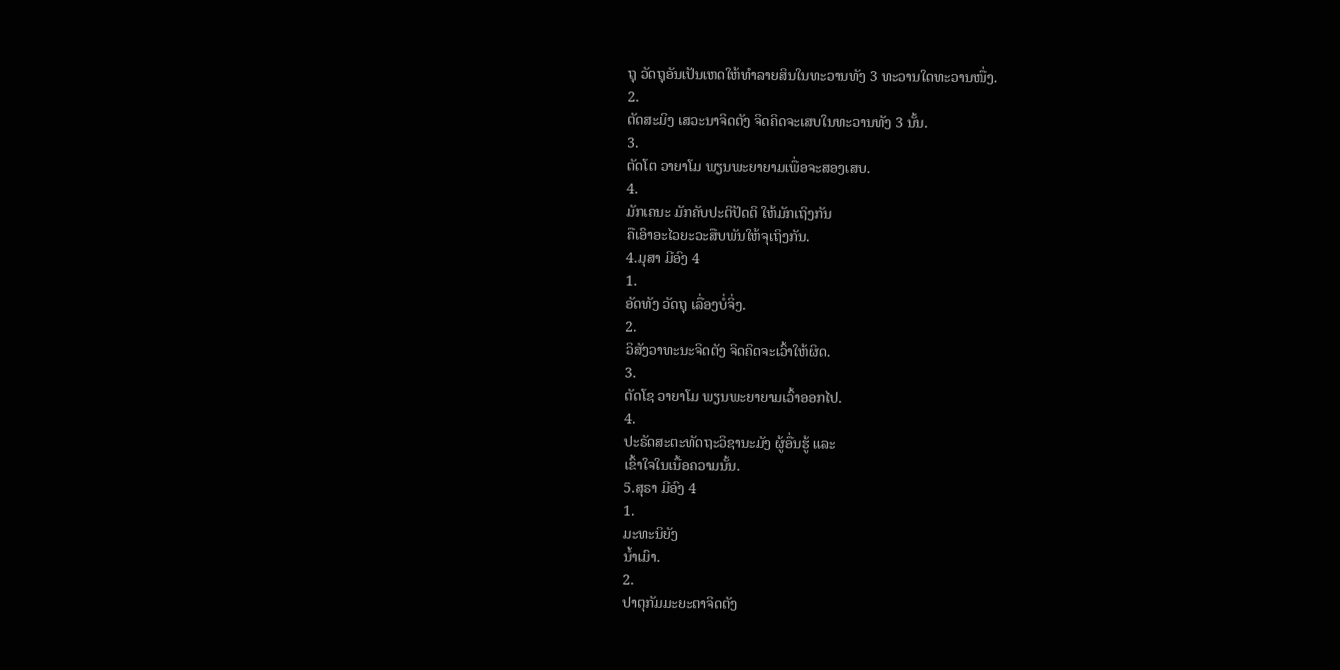ຖຸ ວັດຖຸອັນເປັນເຫດໃຫ້ທຳລາຍສິນໃນທະວານທັງ 3 ທະວານໃດທະວານໜື່ງ.
2.
ຕັດສະມິງ ເສວະນາຈິດຕັງ ຈິດຄິດຈະເສບໃນທະວານທັງ 3 ນັ້ນ.
3.
ຕັດໂຕ ວາຍາໂມ ພຽນພະຍາຍາມເພື່ອຈະສອງເສບ.
4.
ມັກເຄນະ ມັກຄັບປະຕິປັດຕິ ໃຫ້ມັກເຖິງກັນ
ຄືເອົາອະໄວຍະວະສືບພັນໃຫ້ຈຸເຖິງກັນ.
4.ມຸສາ ມີອົງ 4
1.
ອັດທັງ ວັດຖຸ ເລື່ອງບໍ່ຈິ່ງ.
2.
ວິສັງວາທະນະຈິດຕັງ ຈິດຄິດຈະເວົ້າໃຫ້ຜິດ.
3.
ຕັດໂຊ ວາຍາໂມ ພຽນພະຍາຍາມເວົ້າອອກໄປ.
4.
ປະຣັດສະຕະທັດຖະວິຊານະມັງ ຜູ້ອື່ນຮູ້ ແລະ
ເຂົ້າໃຈໃນເນື້ອຄວາມນັ້ນ.
5.ສຸຣາ ມີອົງ 4
1.
ມະທະນິຍັງ
ນ້ຳເມົາ.
2.
ປາຕຸກັມມະຍະຕາຈິດຕັງ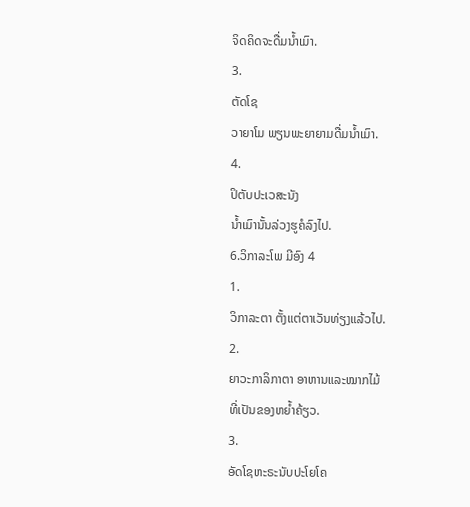ຈິດຄິດຈະດື່ມນ້ຳເມົາ.
3.
ຕັດໂຊ
ວາຍາໂມ ພຽນພະຍາຍາມດື່ມນ້ຳເມົາ.
4.
ປິຕັບປະເວສະນັງ
ນ້ຳເມົານັ້ນລ່ວງຮູຄໍລົງໄປ.
6.ວິກາລະໂພ ມີອົງ 4
1.
ວິກາລະຕາ ຕັ້ງແຕ່ຕາເວັນທ່ຽງແລ້ວໄປ.
2.
ຍາວະກາລິກາຕາ ອາຫານແລະໝາກໄມ້
ທີ່ເປັນຂອງຫຍ້ຳຄ້ຽວ.
3.
ອັດໂຊຫະຣະນັບປະໂຍໂຄ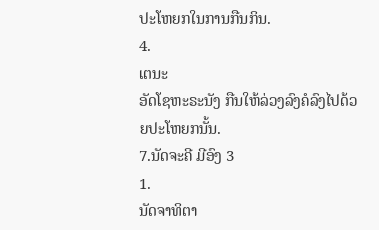ປະໂຫຍກໃນການກືນກິນ.
4.
ເຕນະ
ອັດໂຊຫະຣະນັງ ກືນໃຫ້ລ່ວງລົງຄໍລົງໄປດ້ວຍປະໂຫຍກນັ້ນ.
7.ນັດຈະຄີ ມີອົງ 3
1.
ນັດຈາທິຕາ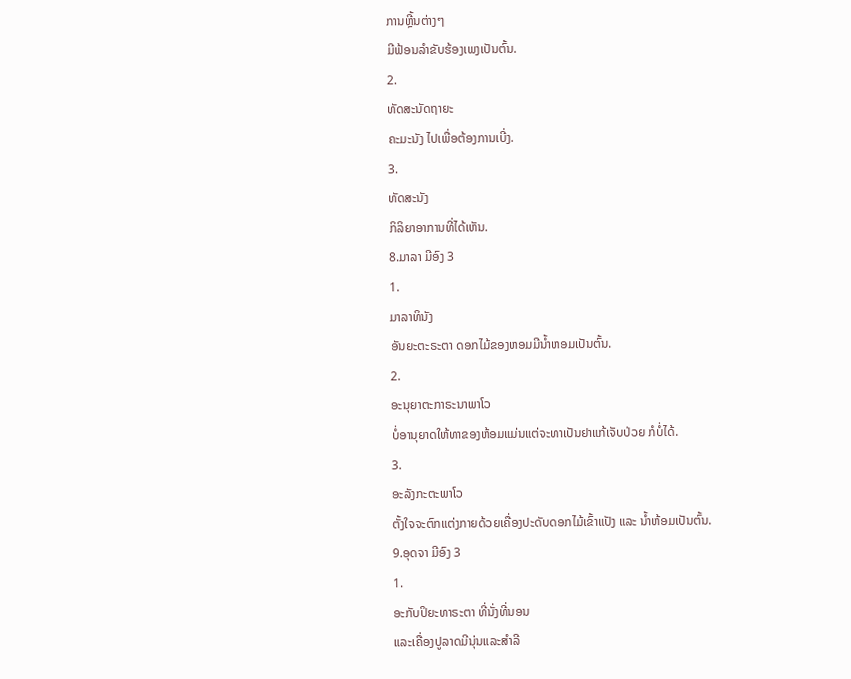ການຫຼີ້ນຕ່າງໆ
ມີຟ້ອນລຳຂັບຮ້ອງເພງເປັນຕົ້ນ.
2.
ທັດສະນັດຖາຍະ
ຄະມະນັງ ໄປເພື່ອຕ້ອງການເບີ່ງ.
3.
ທັດສະນັງ
ກິລິຍາອາການທີ່ໄດ້ເຫັນ.
8.ມາລາ ມີອົງ 3
1.
ມາລາທິນັງ
ອັນຍະຕະຣະຕາ ດອກໄມ້ຂອງຫອມມີນ້ຳຫອມເປັນຕົ້ນ.
2.
ອະນຸຍາຕະກາຣະນາພາໂວ
ບໍ່ອານຸຍາດໃຫ້ທາຂອງຫ້ອມແມ່ນແຕ່ຈະທາເປັນຢາແກ້ເຈັບປ່ວຍ ກໍບໍ່ໄດ້.
3.
ອະລັງກະຕະພາໂວ
ຕັ້ງໃຈຈະຕົກແຕ່ງກາຍດ້ວຍເຄື່ອງປະດັບດອກໄມ້ເຂົ້າແປັງ ແລະ ນ້ຳຫ້ອມເປັນຕົ້ນ.
9.ອຸດຈາ ມີອົງ 3
1.
ອະກັບປິຍະທາຣະຕາ ທີ່ນັ່ງທີ່ນອນ
ແລະເຄື່ອງປູລາດມີນຸ່ນແລະສຳລີ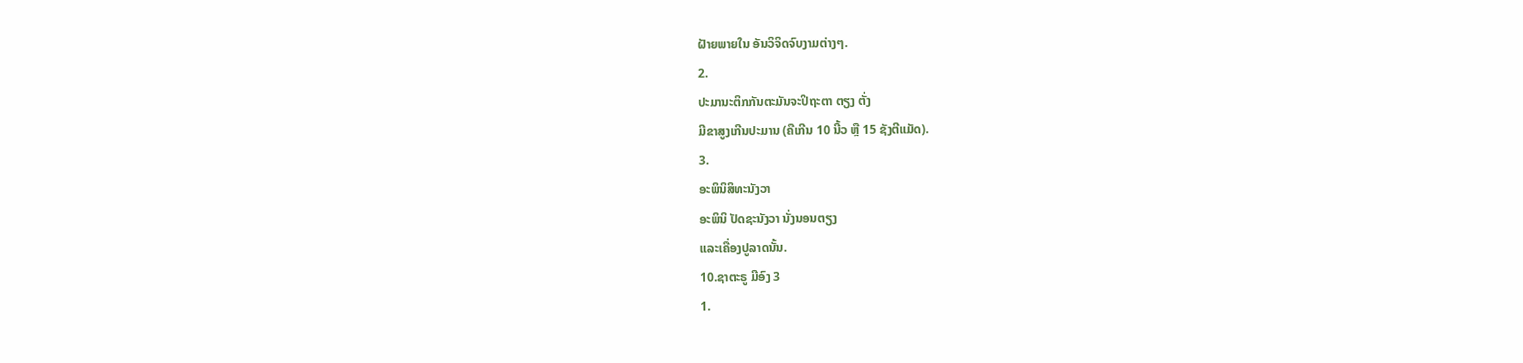ຝັາຍພາຍໃນ ອັນວິຈິດຈົບງາມຕ່າງໆ.
2.
ປະມານະຕິກກັນຕະມັນຈະປິຖະຕາ ຕຽງ ຕັ່ງ
ມີຂາສູງເກີນປະມານ (ຄືເກີນ 10 ນີ້ວ ຫຼື 15 ຊັງຕີແມັດ).
3.
ອະພິນິສິທະນັງວາ
ອະພິນິ ປັດຊະນັງວາ ນັ່ງນອນຕຽງ
ແລະເຄື່ອງປູລາດນັ້ນ.
10.ຊາຕະຣູ ມີອົງ 3
1.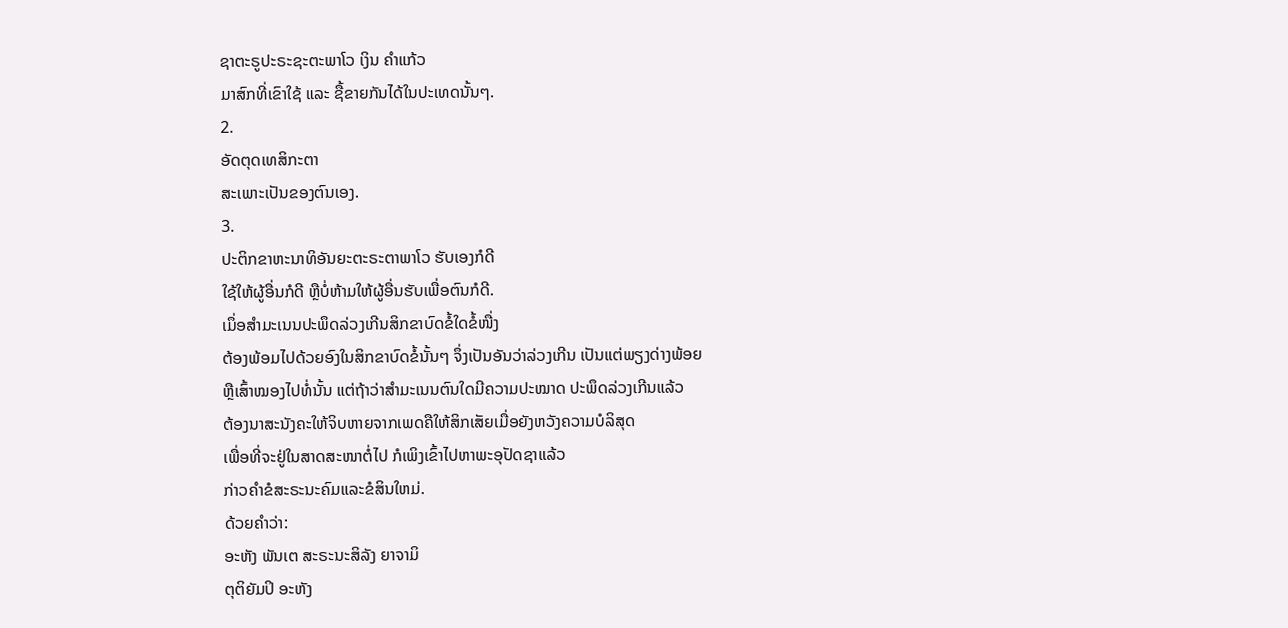ຊາຕະຣູປະຣະຊະຕະພາໂວ ເງິນ ຄຳແກ້ວ
ມາສົກທີ່ເຂົາໃຊ້ ແລະ ຊື້ຂາຍກັນໄດ້ໃນປະເທດນັ້ນໆ.
2.
ອັດຕຸດເທສິກະຕາ
ສະເພາະເປັນຂອງຕົນເອງ.
3.
ປະຕິກຂາຫະນາທິອັນຍະຕະຣະຕາພາໂວ ຮັບເອງກໍດີ
ໃຊ້ໃຫ້ຜູ້ອື່ນກໍດີ ຫຼືບໍ່ຫ້າມໃຫ້ຜູ້ອື່ນຮັບເພື່ອຕົນກໍດີ.
ເມຶ່ອສຳມະເນນປະພຶດລ່ວງເກີນສິກຂາບົດຂໍ້ໃດຂໍ້ໜື່ງ
ຕ້ອງພ້ອມໄປດ້ວຍອົງໃນສິກຂາບົດຂໍ້ນັ້ນໆ ຈຶ່ງເປັນອັນວ່າລ່ວງເກີນ ເປັນແຕ່ພຽງດ່າງພ້ອຍ
ຫຼືເສົ້າໝອງໄປທໍ່ນັ້ນ ແຕ່ຖ້າວ່າສຳມະເນນຕົນໃດມີຄວາມປະໝາດ ປະພຶດລ່ວງເກີນແລ້ວ
ຕ້ອງນາສະນັງຄະໃຫ້ຈິບຫາຍຈາກເພດຄືໃຫ້ສິກເສັຍເມື່ອຍັງຫວັງຄວາມບໍລິສຸດ
ເພື່ອທີ່ຈະຢູ່ໃນສາດສະໜາຕໍ່ໄປ ກໍເພິງເຂົ້າໄປຫາພະອຸປັດຊາແລ້ວ
ກ່າວຄຳຂໍສະຣະນະຄົມແລະຂໍສິນໃຫມ່.
ດ້ວຍຄຳວ່າ:
ອະຫັງ ພັນເຕ ສະຣະນະສິລັງ ຍາຈາມິ
ຕຸຕິຍັມປິ ອະຫັງ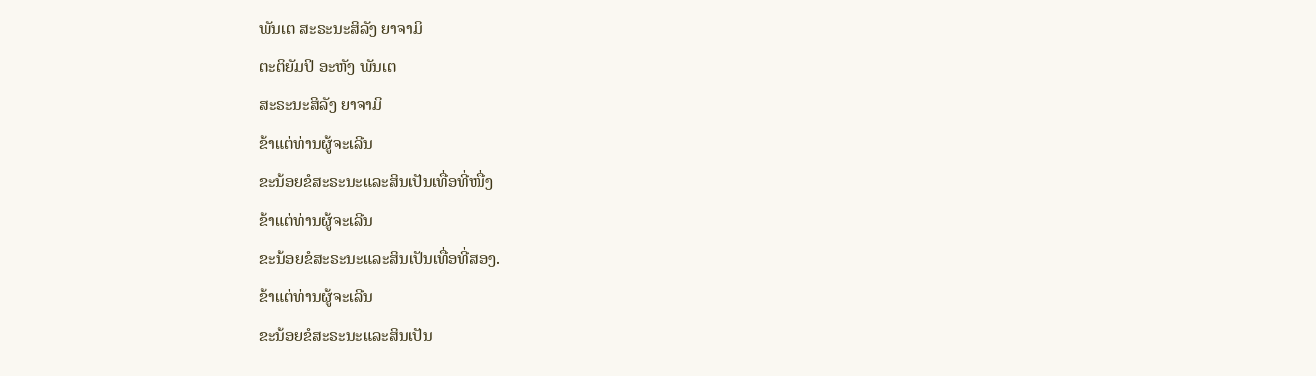ພັນເຕ ສະຣະນະສິລັງ ຍາຈາມິ
ຕະຕິຍັມປິ ອະຫັງ ພັນເຕ
ສະຣະນະສິລັງ ຍາຈາມິ
ຂ້າແຕ່ທ່ານຜູ້ຈະເລີນ
ຂະນ້ອຍຂໍສະຣະນະແລະສິນເປັນເທື່ອທີ່ໜື່ງ
ຂ້າແຕ່ທ່ານຜູ້ຈະເລີນ
ຂະນ້ອຍຂໍສະຣະນະແລະສິນເປັນເທື່ອທີ່ສອງ.
ຂ້າແຕ່ທ່ານຜູ້ຈະເລີນ
ຂະນ້ອຍຂໍສະຣະນະແລະສິນເປັນ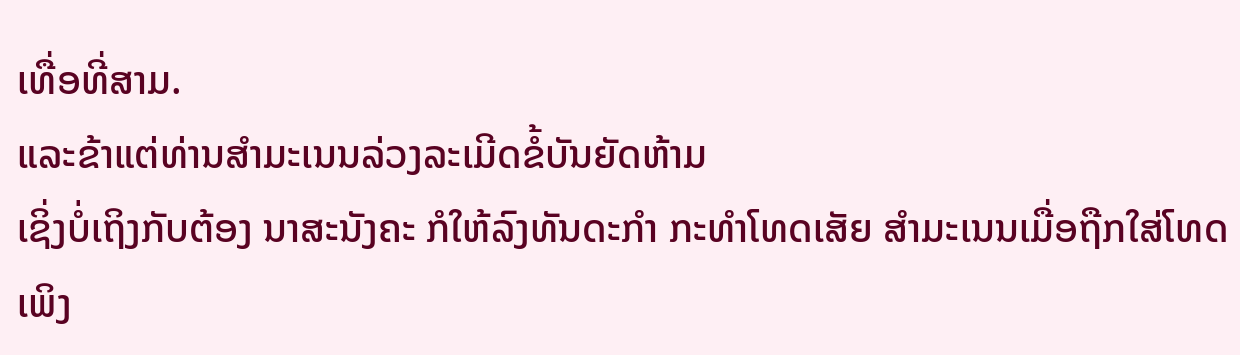ເທື່ອທີ່ສາມ.
ແລະຂ້າແຕ່ທ່ານສຳມະເນນລ່ວງລະເມີດຂໍ້ບັນຍັດຫ້າມ
ເຊິ່ງບໍ່ເຖິງກັບຕ້ອງ ນາສະນັງຄະ ກໍໃຫ້ລົງທັນດະກຳ ກະທຳໂທດເສັຍ ສຳມະເນນເມື່ອຖືກໃສ່ໂທດ
ເພິງ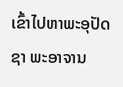ເຂົ້າໄປຫາພະອຸປັດຊາ ພະອາຈານ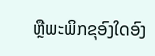ຫຼືພະພິກຂຸອົງໃດອົງ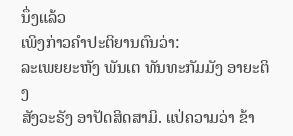ນຶ່ງແລ້ວ
ເພິງກ່າວຄຳປະຕິຍານຕົນວ່າ:
ລະເພຍຍະຫັງ ພັນເຕ ທັນທະກັມມັງ ອາຍະຕິງ
ສັງວະຣັງ ອາປັດສິດສາມິ. ແປ່ຄວາມວ່າ ຂ້າ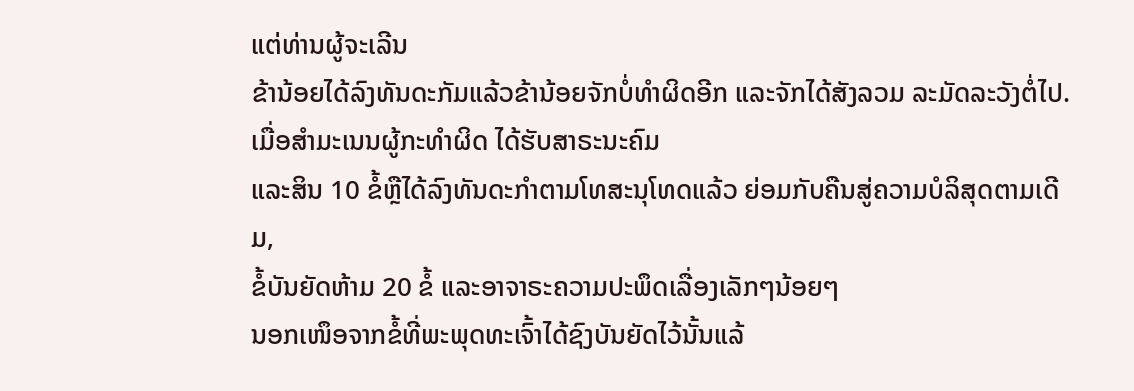ແຕ່ທ່ານຜູ້ຈະເລີນ
ຂ້ານ້ອຍໄດ້ລົງທັນດະກັມແລ້ວຂ້ານ້ອຍຈັກບໍ່ທຳຜິດອີກ ແລະຈັກໄດ້ສັງລວມ ລະມັດລະວັງຕໍ່ໄປ.
ເມື່ອສຳມະເນນຜູ້ກະທຳຜິດ ໄດ້ຮັບສາຣະນະຄົມ
ແລະສິນ 10 ຂໍ້ຫຼືໄດ້ລົງທັນດະກຳຕາມໂທສະນຸໂທດແລ້ວ ຍ່ອມກັບຄືນສູ່ຄວາມບໍລິສຸດຕາມເດີມ,
ຂໍ້ບັນຍັດຫ້າມ 20 ຂໍ້ ແລະອາຈາຣະຄວາມປະພຶດເລື່ອງເລັກໆນ້ອຍໆ
ນອກເໜຶອຈາກຂໍ້ທີ່ພະພຸດທະເຈົ້າໄດ້ຊົງບັນຍັດໄວ້ນັ້ນແລ້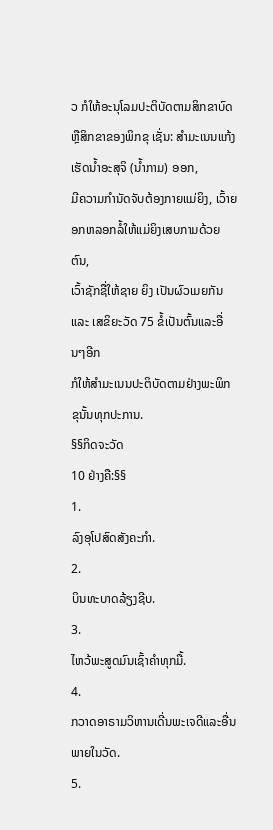ວ ກໍໃຫ້ອະນຸໂລມປະຕິບັດຕາມສິກຂາບົດ
ຫຼືສິກຂາຂອງພິກຂຸ ເຊັ່ນ: ສຳມະເນນແກ້ງເຮັດນ້ຳອະສຸຈິ (ນ້ຳກາມ) ອອກ,
ມີຄວາມກຳນັດຈັບຕ້ອງກາຍແມ່ຍິງ, ເວົ້າຍອກຫລອກລ້ໍໃຫ້ແມ່ຍິງເສບກາມດ້ວຍຕົນ,
ເວົ້າຊັກຊື່ໃຫ້ຊາຍ ຍິງ ເປັນຜົວເມຍກັນ ແລະ ເສຂິຍະວັດ 75 ຂໍ້ເປັນຕົ້ນແລະອື່ນໆອີກ
ກໍໃຫ້ສຳມະເນນປະຕິບັດຕາມຢ່າງພະພິກຂຸນັ້ນທຸກປະການ.
§§ກິດຈະວັດ
10 ຢ່າງຄື:§§
1.
ລົງອຸໂປສົດສັງຄະກຳ.
2.
ບິນທະບາດລ້ຽງຊີບ.
3.
ໄຫວ້ພະສູດມົນເຊົ້າຄຳທຸກມື້.
4.
ກວາດອາຣາມວິຫານເດີ່ນພະເຈດີແລະອື່ນພາຍໃນວັດ.
5.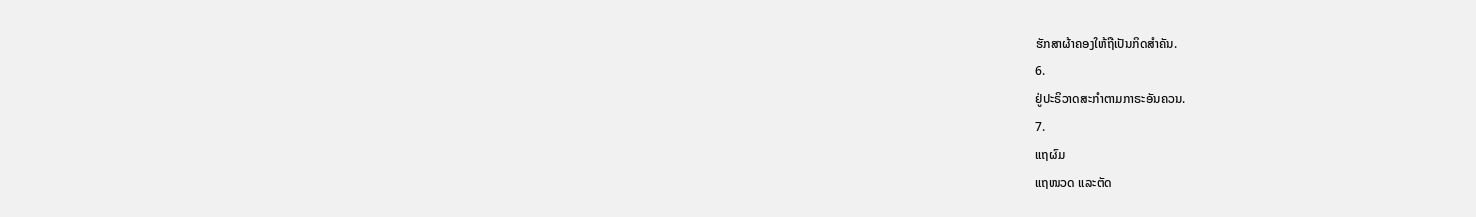ຮັກສາຜ້າຄອງໃຫ້ຖືເປັນກິດສຳຄັນ.
6.
ຢູ່ປະຣິວາດສະກຳຕາມກາຣະອັນຄວນ.
7.
ແຖຜົມ
ແຖໜວດ ແລະຕັດ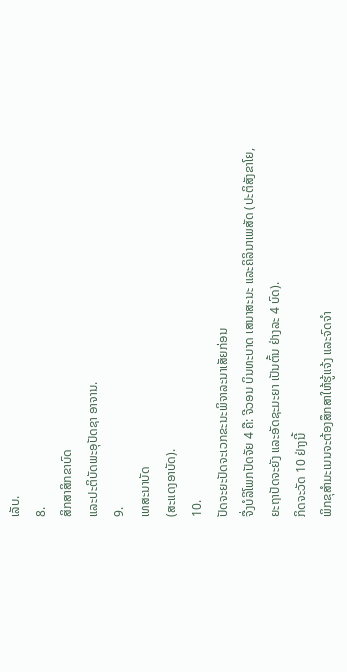ເລັບ.
8.
ສິກສາສິກຂາບົດ
ແລະປະຕິບັດພະອຸປັດຊາ ອາຈານ.
9.
ເທສະນາບັດ
(ສະແດງອາບັດ).
10.
ປັດຈະຍະປັດຈະເວກຂະນະພິຈາລະນາເສັຍກ່ອນ
ຈື່ງບໍລິໂພກປັດຈັຍ 4 ຄື: ຈີວອນ ບິນທະບາດ ເສນາສະນະ ແລະຄິລິນາເພສັດ (ປະຕິສັງຂາໂຍ,
ຍະຖາປັດຈະຍັງ ແລະອັດຊະມະຍາ ເປັນຕົ້ນ ຢ່າງລະ 4 ບົດ).
ກິດຈະວັດ 10 ຢ່າງນີ້
ພິກຂຸສຳມະເນນຈະຕ້ອງສຶກສາໃຫ້ຮູ້ແຈ້ງ ແລະຈົດຈຳ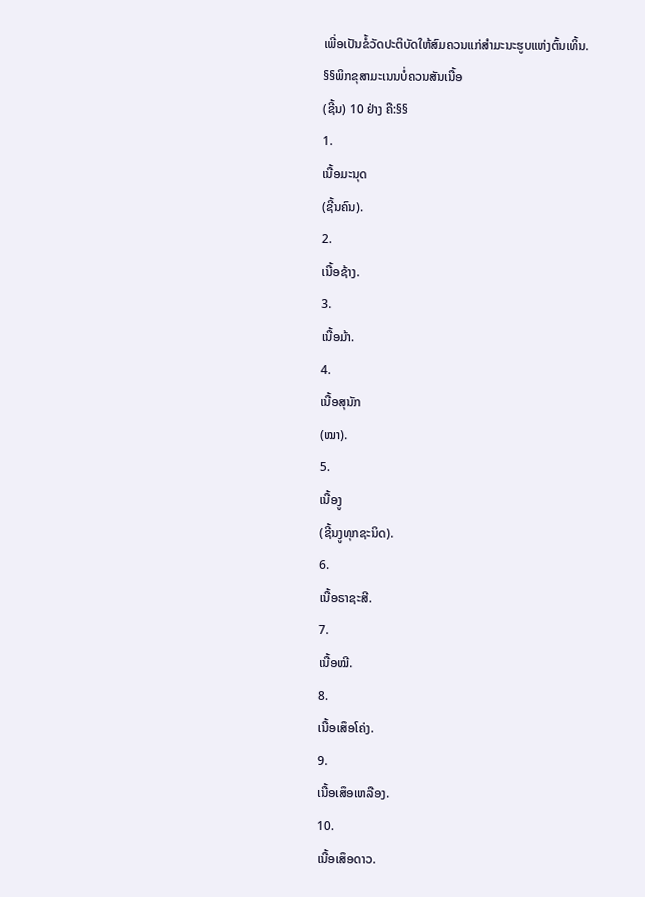ເພີ່ອເປັນຂໍ້ວັດປະຕິບັດໃຫ້ສົມຄວນແກ່ສຳມະນະຮູບແຫ່ງຕົ້ນເທິ້ນ.
§§ພິກຂຸສາມະເນນບໍ່ຄວນສັນເນື້ອ
(ຊີ້ນ) 10 ຢ່າງ ຄື:§§
1.
ເນື້ອມະນຸດ
(ຊີ້ນຄົນ).
2.
ເນື້ອຊ້າງ.
3.
ເນື້ອມ້າ.
4.
ເນື້ອສຸນັກ
(ໝາ).
5.
ເນື້ອງູ
(ຊີ້ນງູທຸກຊະນິດ).
6.
ເນື້ອຣາຊະສີ.
7.
ເນື້ອໝີ.
8.
ເນື້ອເສຶອໂຄ່ງ.
9.
ເນື້ອເສຶອເຫລືອງ.
10.
ເນື້ອເສຶອດາວ.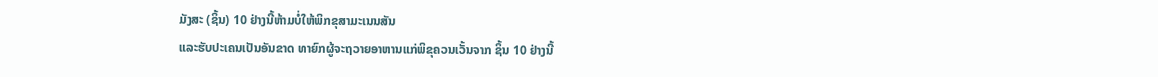ມັງສະ (ຊິ້ນ) 10 ຢ່າງນີ້ຫ້າມບໍ່ໃຫ້ພິກຂຸສາມະເນນສັນ
ແລະຮັບປະເຄນເປັນອັນຂາດ ທາຍົກຜູ້ຈະຖວາຍອາຫານແກ່ພິຂຸຄວນເວັ້ນຈາກ ຊິ້ນ 10 ຢ່າງນີ້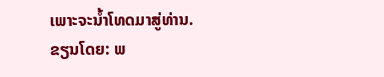ເພາະຈະນ້ຳໂທດມາສູ່ທ່ານ.
ຂຽນໂດຍ: ພ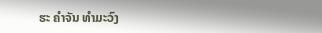ຮະ ຄຳຈັນ ທຳມະວົງ